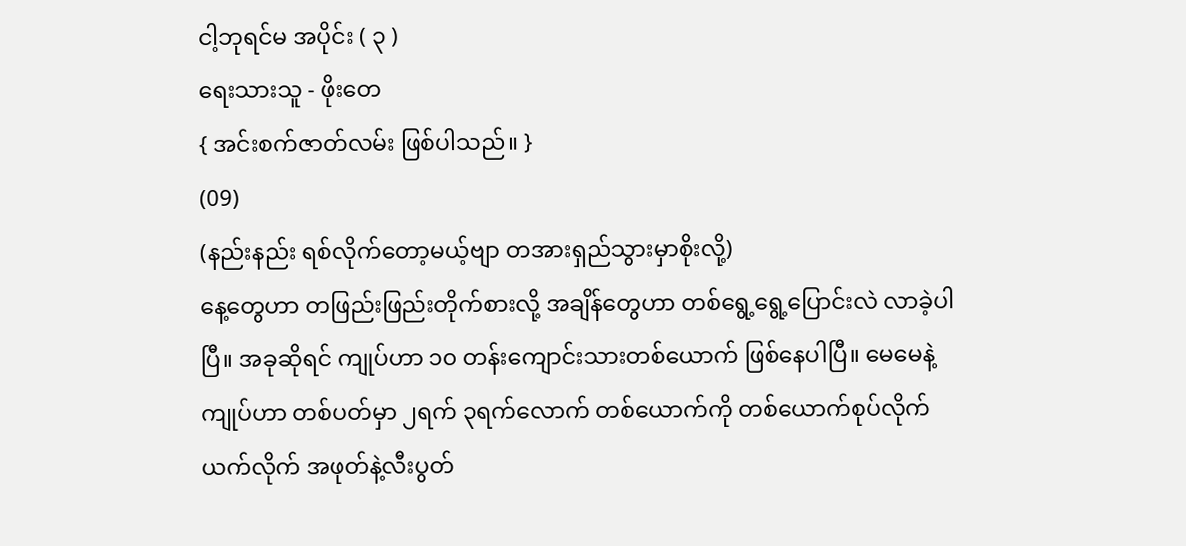ငါ့ဘုရင်မ အပိုင်း ( ၃ )
ရေးသားသူ - ဖိုးတေ
{ အင်းစက်ဇာတ်လမ်း ဖြစ်ပါသည်။ }
(09)
(နည်းနည်း ရစ်လိုက်တော့မယ့်ဗျာ တအားရှည်သွားမှာစိုးလို့)
နေ့တွေဟာ တဖြည်းဖြည်းတိုက်စားလို့ အချိန်တွေဟာ တစ်ရွေ့ရွေ့ပြောင်းလဲ လာခဲ့ပါပြီ။ အခုဆိုရင် ကျုပ်ဟာ ၁၀ တန်းကျောင်းသားတစ်ယောက် ဖြစ်နေပါပြီ။ မေမေနဲ့ကျုပ်ဟာ တစ်ပတ်မှာ ၂ရက် ၃ရက်လောက် တစ်ယောက်ကို တစ်ယောက်စုပ်လိုက် ယက်လိုက် အဖုတ်နဲ့လီးပွတ်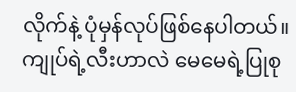လိုက်နဲ့ ပုံမှန်လုပ်ဖြစ်နေပါတယ်။ ကျုပ်ရဲ့လီးဟာလဲ မေမေရဲ့ပြုစု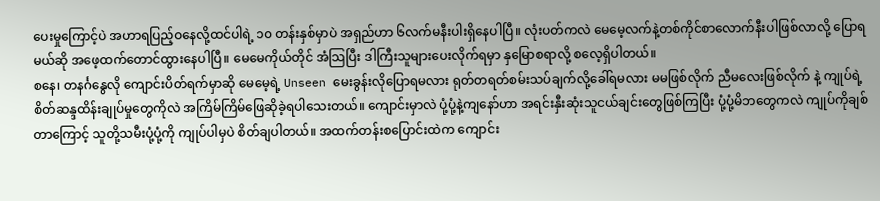ပေးမှုကြောင့်ပဲ အဟာရပြည့်ဝနေလို့ထင်ပါရဲ့ ၁၀ တန်းနှစ်မှာပဲ အရှည်ဟာ ၆လက်မနီးပါးရှိနေပါပြီ။ လုံးပတ်ကလဲ မေမေ့လက်နဲ့တစ်ကိုင်စာလောက်နီးပါဖြစ်လာလို့ ပြောရမယ်ဆို အဖေ့ထက်တောင်ထွားနေပါပြီ။ မေမေကိုယ်တိုင် အံသြပြီး ဒါကြီးသူများပေးလိုက်ရမှာ နှမြောစရာလို့ စလေ့ရှိပါတယ်။
စနေ၊ တနင်္ဂနွေလို ကျောင်းပိတ်ရက်မှာဆို မေမေ့ရဲ့ Unseen မေးခွန်းလိုပြောရမလား ရုတ်တရတ်စမ်းသပ်ချက်လို့ခေါ်ရမလား မမဖြစ်လိုက် ညီမလေးဖြစ်လိုက် နဲ့ ကျုပ်ရဲ့ စိတ်ဆန္ဒထိန်းချုပ်မှုတွေကိုလဲ အကြိမ်ကြိမ်ဖြေဆိုခဲ့ရပါသေးတယ်။ ကျောင်းမှာလဲ ပုံ့ပုံ့နဲ့ကျနော်ဟာ အရင်းနှီးဆုံးသူငယ်ချင်းတွေဖြစ်ကြပြီး ပုံ့ပုံ့မိဘတွေကလဲ ကျုပ်ကိုချစ်တာကြောင့် သူတို့သမီးပုံ့ပုံ့ကို ကျုပ်ပါမှပဲ စိတ်ချပါတယ်။ အထက်တန်းစပြောင်းထဲက ကျောင်း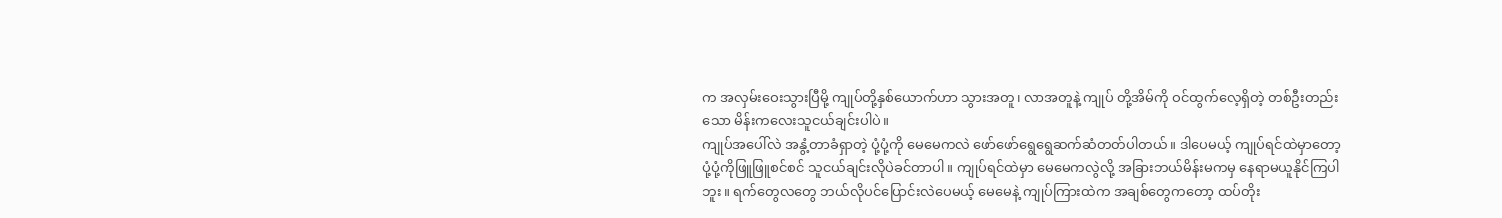က အလှမ်းဝေးသွားပြီမို့ ကျုပ်တို့နှစ်ယောက်ဟာ သွားအတူ၊ လာအတူနဲ့ ကျုပ် တို့အိမ်ကို ဝင်ထွက်လေ့ရှိတဲ့ တစ်ဦးတည်းသော မိန်းကလေးသူငယ်ချင်းပါပဲ။
ကျုပ်အပေါ်လဲ အနွံ့တာခံရှာတဲ့ ပုံ့ပုံ့ကို မေမေကလဲ ဖော်ဖော်ရွေရွေဆက်ဆံတတ်ပါတယ်။ ဒါပေမယ့် ကျုပ်ရင်ထဲမှာတော့ ပုံ့ပုံ့ကိုဖြူဖြူစင်စင် သူငယ်ချင်းလိုပဲခင်တာပါ။ ကျုပ်ရင်ထဲမှာ မေမေကလွဲလို့ အခြားဘယ်မိန်းမကမှ နေရာမယူနိုင်ကြပါဘူး။ ရက်တွေလတွေ ဘယ်လိုပင်ပြောင်းလဲပေမယ့် မေမေနဲ့ ကျုပ်ကြားထဲက အချစ်တွေကတော့ ထပ်တိုး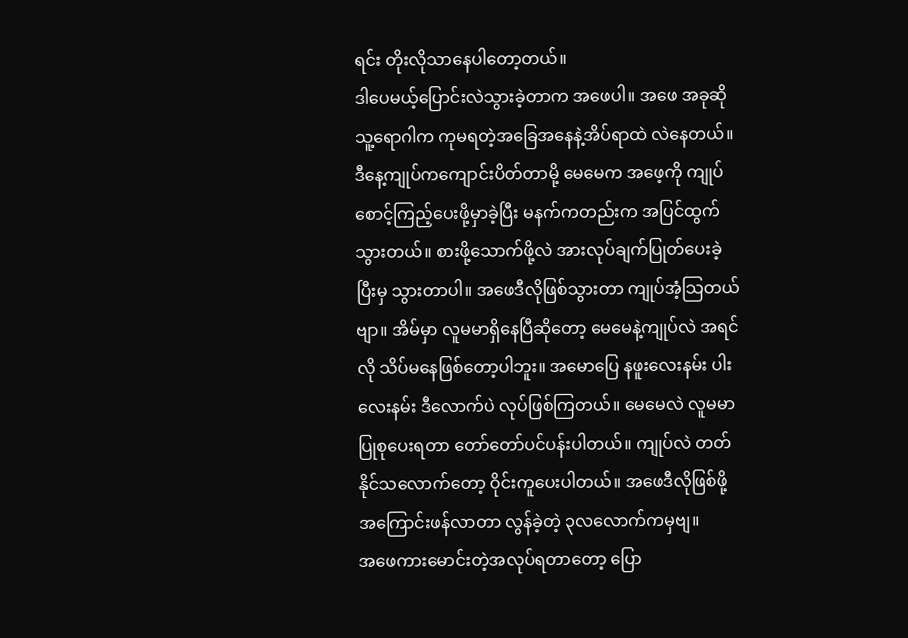ရင်း တိုးလိုသာနေပါတော့တယ်။
ဒါပေမယ့်ပြောင်းလဲသွားခဲ့တာက အဖေပါ။ အဖေ အခုဆိုသူ့ရောဂါက ကုမရတဲ့အခြေအနေနဲ့အိပ်ရာထဲ လဲနေတယ်။ ဒီနေ့ကျုပ်ကကျောင်းပိတ်တာမို့ မေမေက အဖေ့ကို ကျုပ်စောင့်ကြည့်ပေးဖို့မှာခဲ့ပြီး မနက်ကတည်းက အပြင်ထွက်သွားတယ်။ စားဖို့သောက်ဖို့လဲ အားလုပ်ချက်ပြုတ်ပေးခဲ့ပြီးမှ သွားတာပါ။ အဖေဒီလိုဖြစ်သွားတာ ကျုပ်အံ့သြတယ်ဗျာ။ အိမ်မှာ လူမမာရှိနေပြီဆိုတော့ မေမေနဲ့ကျုပ်လဲ အရင်လို သိပ်မနေဖြစ်တော့ပါဘူး။ အမောပြေ နဖူးလေးနမ်း ပါးလေးနမ်း ဒီလောက်ပဲ လုပ်ဖြစ်ကြတယ်။ မေမေလဲ လူမမာပြုစုပေးရတာ တော်တော်ပင်ပန်းပါတယ်။ ကျုပ်လဲ တတ်နိုင်သလောက်တော့ ဝိုင်းကူပေးပါတယ်။ အဖေဒီလိုဖြစ်ဖို့အကြောင်းဖန်လာတာ လွန်ခဲ့တဲ့ ၃လလောက်ကမှဗျ။
အဖေကားမောင်းတဲ့အလုပ်ရတာတော့ ပြော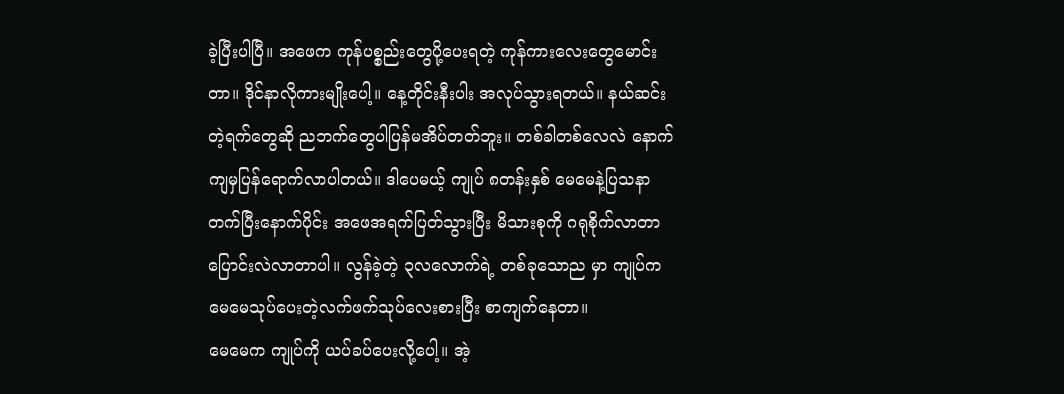ခဲ့ပြီးပါပြီ။ အဖေက ကုန်ပစ္စည်းတွေပို့ပေးရတဲ့ ကုန်ကားလေးတွေမောင်းတာ။ ဒိုင်နာလိုကားမျိုးပေါ့။ နေ့တိုင်းနီးပါး အလုပ်သွားရတယ်။ နယ်ဆင်းတဲ့ရက်တွေဆို ညဘက်တွေပါပြန်မအိပ်တတ်ဘူး။ တစ်ခါတစ်လေလဲ နောက်ကျမှပြန်ရောက်လာပါတယ်။ ဒါပေမယ့် ကျုပ် ၈တန်းနှစ် မေမေနဲ့ပြသနာတက်ပြီးနောက်ပိုင်း အဖေအရက်ပြတ်သွားပြီး မိသားစုကို ဂရုစိုက်လာတာ ပြောင်းလဲလာတာပါ။ လွန်ခဲ့တဲ့ ၃လလောက်ရဲ့ တစ်ခုသောည မှာ ကျုပ်ကမေမေသုပ်ပေးတဲ့လက်ဖက်သုပ်လေးစားပြီး စာကျက်နေတာ။
မေမေက ကျုပ်ကို ယပ်ခပ်ပေးလို့ပေါ့။ အဲ့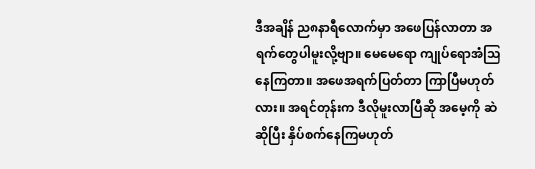ဒီအချိန် ည၈နာရီလောက်မှာ အဖေပြန်လာတာ အရက်တွေပါမူးလို့ဗျာ။ မေမေရော ကျုပ်ရောအံသြနေကြတာ။ အဖေအရက်ပြတ်တာ ကြာပြီမဟုတ်လား။ အရင်တုန်းက ဒီလိုမူးလာပြီဆို အမေ့ကို ဆဲဆိုပြီး နှိပ်စက်နေကြမဟုတ်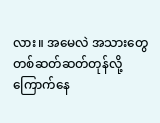လား။ အမေလဲ အသားတွေ တစ်ဆတ်ဆတ်တုန်လို့ ကြောက်နေ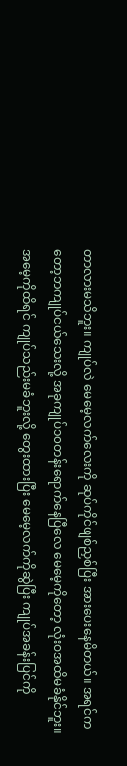တာလားမသိဘူး။ ကျုပ်လဲ မေမေ့လက်လေးကို ဆုပ်ကိုင်ဖျစ်ညှစ်ပြီး အားပေးနေမိတယ်။ အရင်ကတော့ဘကျုပ်ငယ်သေးလို့ အခုကျုပ်၁၀တန်းရောက်နေပြီလေ မေမေ့ကိုတော့ လုံးဝအထိမခံနိုင်ဘူး။
အမေ့ကိုထိရင် ကျုပ်သည်းမခံဘူးလို့ တွေးထားပြီး မေမေ့လက်ကိုဆွဲပြီး ကျုပ်အခန်းပြင်ကို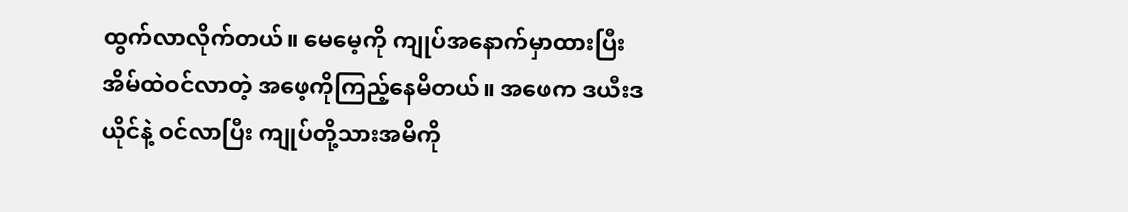ထွက်လာလိုက်တယ်။ မေမေ့ကို ကျုပ်အနောက်မှာထားပြီး အိမ်ထဲဝင်လာတဲ့ အဖေ့ကိုကြည့်နေမိတယ်။ အဖေက ဒယီးဒယိုင်နဲ့ ဝင်လာပြီး ကျုပ်တို့သားအမိကို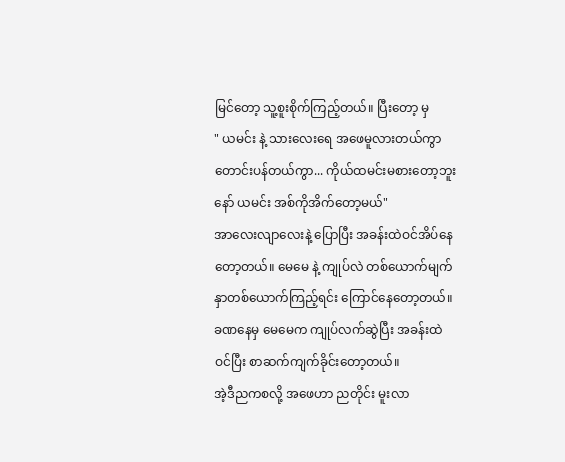မြင်တော့ သူ့စူးစိုက်ကြည့်တယ်။ ပြီးတော့ မှ
" ယမင်း နဲ့ သားလေးရေ အဖေမူလားတယ်ကွာ တောင်းပန်တယ်ကွာ... ကိုယ်ထမင်းမစားတော့ဘူးနော် ယမင်း အစ်ကိုအိက်တော့မယ်"
အာလေးလျာလေးနဲ့ ပြောပြီး အခန်းထဲဝင်အိပ်နေတော့တယ်။ မေမေ နဲ့ ကျုပ်လဲ တစ်ယောက်မျက်နှာတစ်ယောက်ကြည့်ရင်း ကြောင်နေတော့တယ်။ ခဏနေမှ မေမေက ကျုပ်လက်ဆွဲပြီး အခန်းထဲဝင်ပြီး စာဆက်ကျက်ခိုင်းတော့တယ်။
အဲ့ဒီညကစလို့ အဖေဟာ ညတိုင်း မူးလာ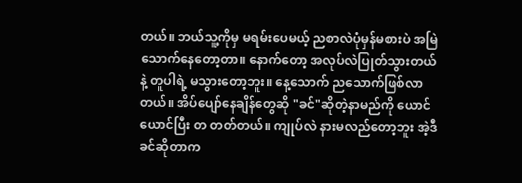တယ်။ ဘယ်သူ့ကိုမှ မရမ်းပေမယ့် ညစာလဲပုံမှန်မစားပဲ အမြဲသောက်နေတော့တာ။ နောက်တော့ အလုပ်လဲပြုတ်သွားတယ်နဲ့ တူပါရဲ့ မသွားတော့ဘူး။ နေ့သောက် ညသောက်ဖြစ်လာတယ်။ အိပ်ပျော်နေချိန်တွေဆို "ခင်"ဆိုတဲ့နာမည်ကို ယောင်ယောင်ပြီး တ တတ်တယ်။ ကျုပ်လဲ နားမလည်တော့ဘူး အဲ့ဒီခင်ဆိုတာက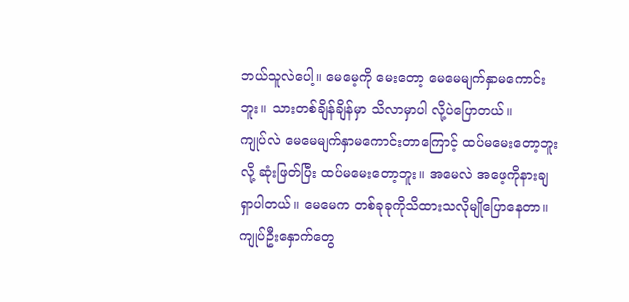ဘယ်သူလဲပေါ့။ မေမေ့ကို မေးတော့ မေမေမျက်နှာမကောင်းဘူး။ သားတစ်ချိန်ချိန်မှာ သိလာမှာပါ လို့ပဲပြောတယ်။
ကျုပ်လဲ မေမေမျက်နှာမကောင်းတာကြောင့် ထပ်မမေးတော့ဘူးလို့ ဆုံးဖြတ်ပြီး ထပ်မမေးတော့ဘူး။ အမေလဲ အဖေ့ကိုနားချရှာပါတယ်။ မေမေက တစ်ခုခုကိုသိထားသလိုမျိုပြောနေတာ။ ကျုပ်ဦးနှောက်တွေ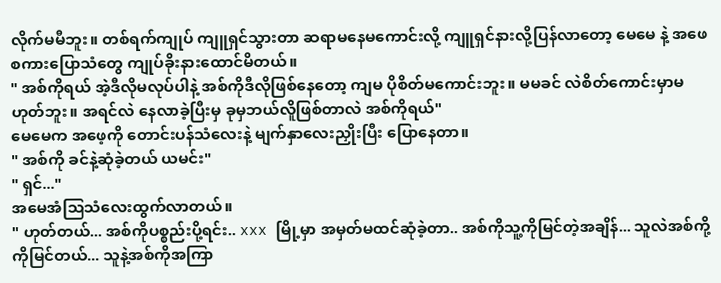လိုက်မမီဘူး။ တစ်ရက်ကျုပ် ကျူရှင်သွားတာ ဆရာမနေမကောင်းလို့ ကျူရှင်နားလို့ပြန်လာတော့ မေမေ နဲ့ အဖေစကားပြောသံတွေ ကျုပ်ခိုးနားထောင်မိတယ်။
" အစ်ကိုရယ် အဲ့ဒီလိုမလုပ်ပါနဲ့ အစ်ကိုဒီလိုဖြစ်နေတော့ ကျမ ပိုစိတ်မကောင်းဘူး။ မမခင် လဲစိတ်ကောင်းမှာမဟုတ်ဘူး။ အရင်လဲ နေလာခဲ့ပြီးမှ ခုမှဘယ်လိူဖြစ်တာလဲ အစ်ကိုရယ်"
မေမေက အဖေ့ကို တောင်းပန်သံလေးနဲ့ မျက်နှာလေးညှိုးပြီး ပြောနေတာ။
" အစ်ကို ခင်နဲ့ဆုံခဲ့တယ် ယမင်း"
" ရှင်..."
အမေအံသြသံလေးထွက်လာတယ်။
" ဟုတ်တယ်... အစ်ကိုပစ္စည်းပို့ရင်း.. xxx မြို့မှာ အမှတ်မထင်ဆုံခဲ့တာ.. အစ်ကိုသူ့ကိုမြင်တဲ့အချိန်... သူလဲအစ်ကို့ကိုမြင်တယ်... သူနဲ့အစ်ကိုအကြာ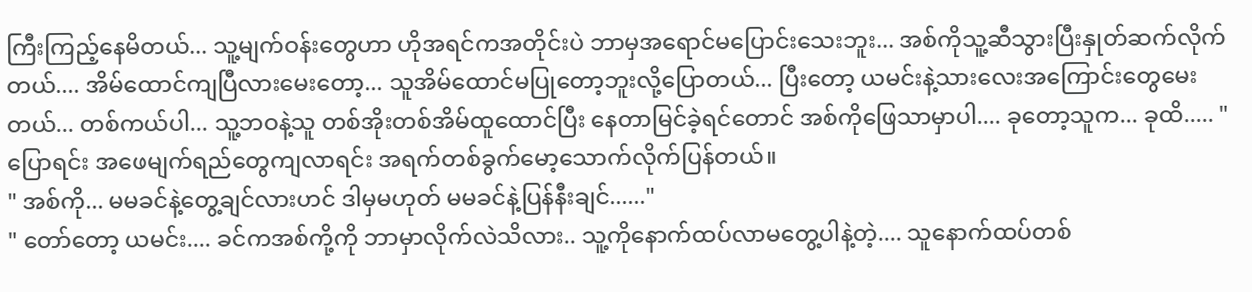ကြီးကြည့်နေမိတယ်... သူ့မျက်ဝန်းတွေဟာ ဟိုအရင်ကအတိုင်းပဲ ဘာမှအရောင်မပြောင်းသေးဘူး... အစ်ကိုသူ့ဆီသွားပြီးနှုတ်ဆက်လိုက်တယ်.... အိမ်ထောင်ကျပြီလားမေးတော့... သူအိမ်ထောင်မပြုတော့ဘူးလို့ပြောတယ်... ပြီးတော့ ယမင်းနဲ့သားလေးအကြောင်းတွေမေးတယ်... တစ်ကယ်ပါ... သူ့ဘဝနဲ့သူ တစ်အိုးတစ်အိမ်ထူထောင်ပြီး နေတာမြင်ခဲ့ရင်တောင် အစ်ကိုဖြေသာမှာပါ.... ခုတော့သူက... ခုထိ..... "
ပြောရင်း အဖေမျက်ရည်တွေကျလာရင်း အရက်တစ်ခွက်မော့သောက်လိုက်ပြန်တယ်။
" အစ်ကို... မမခင်နဲ့တွေ့ချင်လားဟင် ဒါမှမဟုတ် မမခင်နဲ့ပြန်နီးချင်......"
" တော်တော့ ယမင်း.... ခင်ကအစ်ကို့ကို ဘာမှာလိုက်လဲသိလား.. သူ့ကိုနောက်ထပ်လာမတွေ့ပါနဲ့တဲ့.... သူနောက်ထပ်တစ်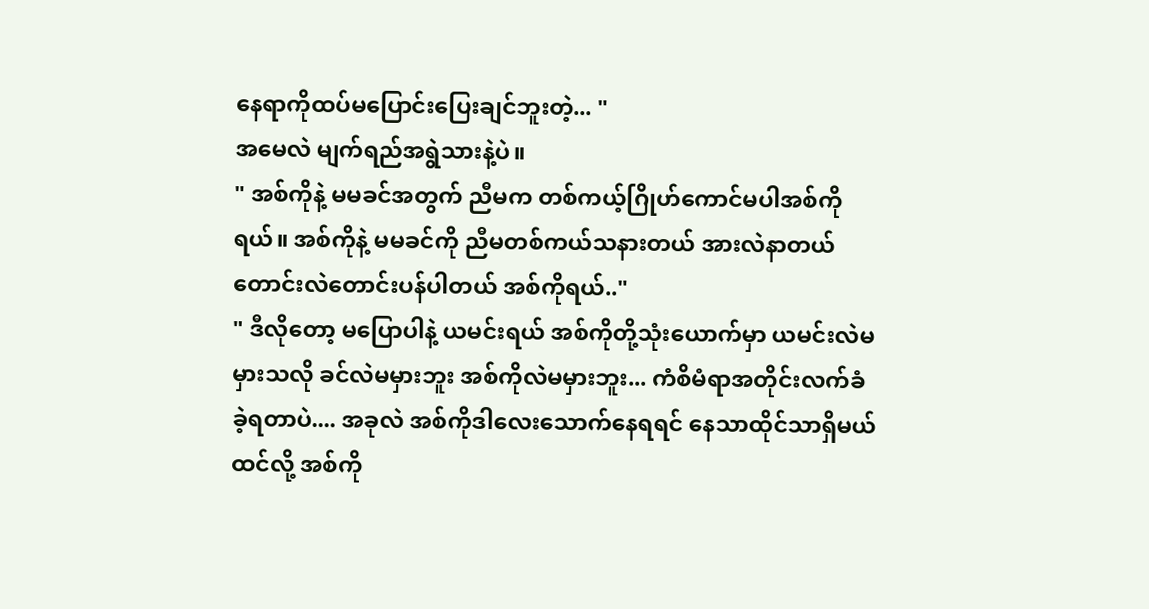နေရာကိုထပ်မပြောင်းပြေးချင်ဘူးတဲ့... "
အမေလဲ မျက်ရည်အရွဲသားနဲ့ပဲ။
" အစ်ကိုနဲ့ မမခင်အတွက် ညီမက တစ်ကယ့်ဂြိုဟ်ကောင်မပါအစ်ကိုရယ်။ အစ်ကိုနဲ့ မမခင်ကို ညီမတစ်ကယ်သနားတယ် အားလဲနာတယ် တောင်းလဲတောင်းပန်ပါတယ် အစ်ကိုရယ်.."
" ဒီလိုတော့ မပြောပါနဲ့ ယမင်းရယ် အစ်ကိုတို့သုံးယောက်မှာ ယမင်းလဲမမှားသလို ခင်လဲမမှားဘူး အစ်ကိုလဲမမှားဘူး... ကံစိမံရာအတိုင်းလက်ခံခဲ့ရတာပဲ.... အခုလဲ အစ်ကိုဒါလေးသောက်နေရရင် နေသာထိုင်သာရှိမယ်ထင်လို့ အစ်ကို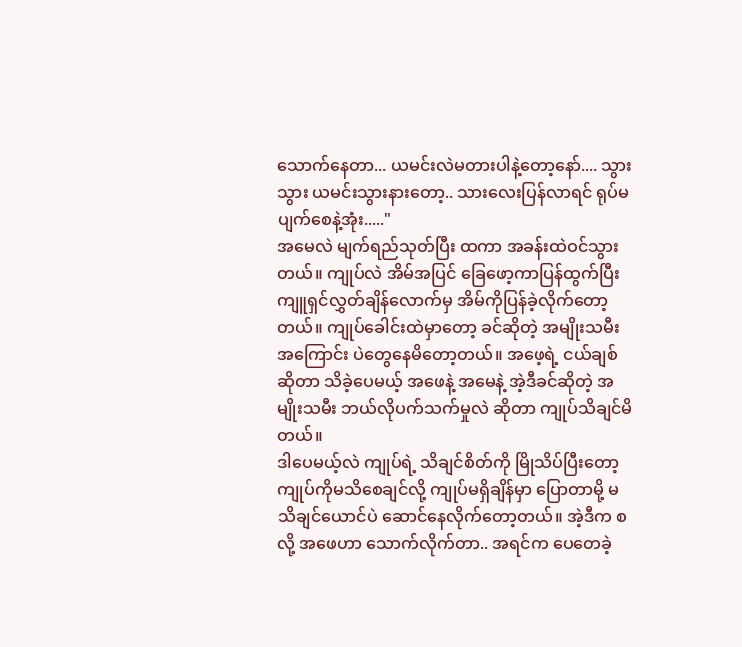သောက်နေတာ... ယမင်းလဲမတားပါနဲ့တော့နော်.... သွားသွား ယမင်းသွားနားတော့.. သားလေးပြန်လာရင် ရုပ်မပျက်စေနဲ့အုံး....."
အမေလဲ မျက်ရည်သုတ်ပြီး ထကာ အခန်းထဲဝင်သွားတယ်။ ကျုပ်လဲ အိမ်အပြင် ခြေဖော့ကာပြန်ထွက်ပြီး ကျူရှင်လွှတ်ချိန်လောက်မှ အိမ်ကိုပြန်ခဲ့လိုက်တော့တယ်။ ကျုပ်ခေါင်းထဲမှာတော့ ခင်ဆိုတဲ့ အမျိုးသမီးအကြောင်း ပဲတွေနေမိတော့တယ်။ အဖေ့ရဲ့ ငယ်ချစ်ဆိုတာ သိခဲ့ပေမယ့် အဖေနဲ့ အမေနဲ့ အဲ့ဒီခင်ဆိုတဲ့ အမျိုးသမီး ဘယ်လိုပက်သက်မှုလဲ ဆိုတာ ကျုပ်သိချင်မိတယ်။
ဒါပေမယ့်လဲ ကျုပ်ရဲ့ သိချင်စိတ်ကို မြိုသိပ်ပြီးတော့ ကျုပ်ကိုမသိစေချင်လို့ ကျုပ်မရှိချိန်မှာ ပြောတာမို့ မသိချင်ယောင်ပဲ ဆောင်နေလိုက်တော့တယ်။ အဲ့ဒီက စလို့ အဖေဟာ သောက်လိုက်တာ.. အရင်က ပေတေခဲ့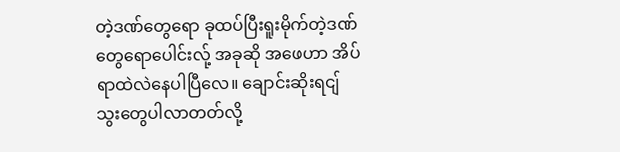တဲ့ဒဏ်တွေရော ခုထပ်ပြီးရူးမိုက်တဲ့ဒဏ်တွေရောပေါင်းလ်ု့ အခုဆို အဖေဟာ အိပ်ရာထဲလဲနေပါပြီလေ။ ချောင်းဆိုးရငျ်သွးတွေပါလာတတ်လို့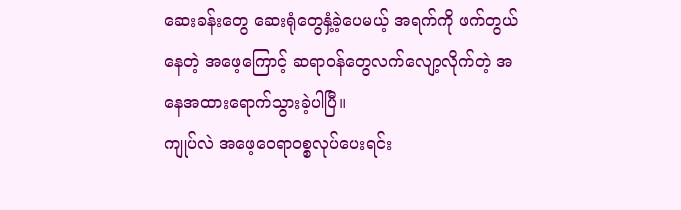ဆေးခန်းတွေ ဆေးရုံတွေနှံ့ခဲ့ပေမယ့် အရက်ကို ဖက်တွယ်နေတဲ့ အဖေ့ကြောင့် ဆရာဝန်တွေလက်လျော့လိုက်တဲ့ အနေအထားရောက်သွားခဲ့ပါပြီ။
ကျုပ်လဲ အဖေ့ဝေရာဝစ္စလုပ်ပေးရင်း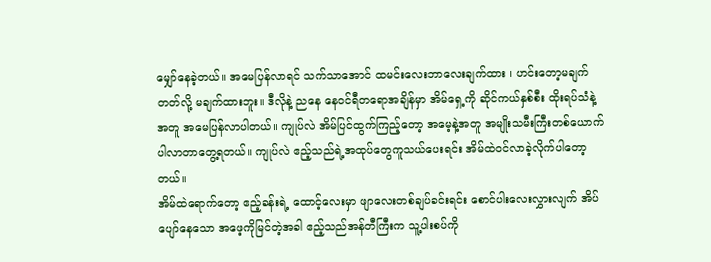မျှော်နေခဲ့တယ်။ အမေပြန်လာရင် သက်သာအောင် ထမင်းလေးဘာလေးချက်ထား ၊ ဟင်းတော့မချက်တတ်လို့ မချက်ထားဘူး။ ဒီလိုနဲ့ ညနေ နေဝင်ရီတရောအချိန်မှာ အိမ်ရှေ့ကို ဆိုင်ကယ်နှစ်စီး ထိုးရပ်သံနဲ့အတူ အမေပြန်လာပါတယ်။ ကျုပ်လဲ အိမ်ပြင်ထွက်ကြည့်တော့ အမေ့နဲ့အတူ အမျိုးသမီးကြီးတစ်ယောက်ပါလာတာတွေ့ရတယ်။ ကျုပ်လဲ ဧည့်သည်ရဲ့အထုပ်တွေကူသယ်ပေးရင်း အိမ်ထဲဝင်လာခဲ့လိုက်ပါတော့တယ်။
အိမ်ထဲရောက်တော့ ဧည့်ခန်းရဲ့ ထောင့်လေးမှာ ဖျာလေးတစ်ချပ်ခင်းရင်း စောင်ပါးလေးလွှားလျက် အိပ်ပျော်နေသော အဖေ့ကိုမြင်တဲ့အခါ ဧည့်သည်အန်တီကြီးက သူ့ပါးစပ်ကို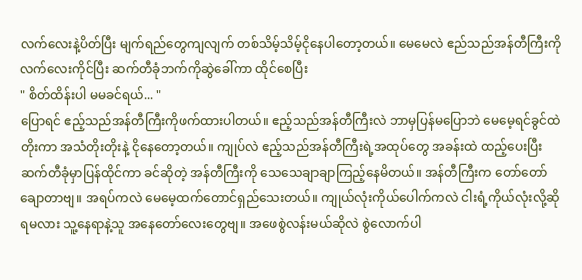လက်လေးနဲ့ပိတ်ပြီး မျက်ရည်တွေကျလျက် တစ်သိမ့်သိမ့်ငိုနေပါတော့တယ်။ မေမေလဲ ဧည်သည်အန်တီကြီးကိုလက်လေးကိုင်ပြီး ဆက်တီခုံဘက်ကိုဆွဲခေါ်ကာ ထိုင်စေပြီး
" စိတ်ထိန်းပါ မမခင်ရယ်... "
ပြောရင် ဧည့်သည်အန်တီကြီးကိုဖက်ထားပါတယ်။ ဧည့်သည်အန်တီကြီးလဲ ဘာမှပြန်မပြောဘဲ မေမေ့ရင်ခွင်ထဲတိုးကာ အသံတိုးတိုးနဲ့ ငိုနေတော့တယ်။ ကျုပ်လဲ ဧည့်သည်အန်တီကြီးရဲ့အထုပ်တွေ အခန်းထဲ ထည့်ပေးပြီး ဆက်တီခုံမှာပြန်ထိုင်ကာ ခင်ဆိုတဲ့ အန်တီကြီးကို သေသေချာချာကြည့်နေမိတယ်။ အန်တီကြီးက တော်တော်ချောတာဗျ။ အရပ်ကလဲ မေမေ့ထက်တောင်ရှည်သေးတယ်။ ကျုယ်လုံးကိုယ်ပေါက်ကလဲ ငါးရံ့ကိုယ်လုံးလို့ဆိုရမလား သူ့နေရာနဲ့သူ အနေတော်လေးတွေဗျ။ အဖေစွဲလန်းမယ်ဆိုလဲ စွဲလောက်ပါ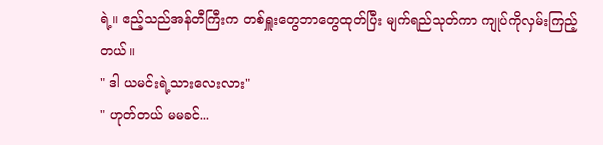ရဲ့။ ဧည့်သည်အန်တီကြီးက တစ်ရှူးတွေဘာတွေထုတ်ပြီး မျက်ရည်သုတ်ကာ ကျုပ်ကိုလှမ်းကြည့်တယ်။
" ဒါ ယမင်းရဲ့သားလေးလား"
" ဟုတ်တယ် မမခင်...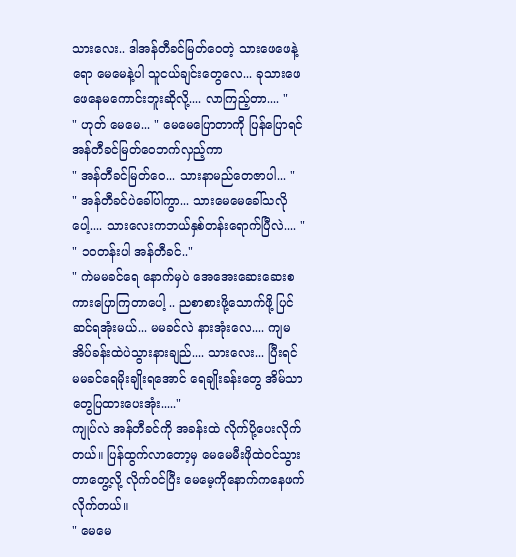သားလေး.. ဒါအန်တီခင်မြတ်ဝေတဲ့ သားဖေဖေနဲ့ရော မေမေနဲ့ပါ သူငယ်ချင်းတွေလေ... ခုသားဖေဖေနေမကောင်းဘူးဆိုလို့.... လာကြည့်တာ.... "
" ဟုတ် မေမေ... " မေမေပြောတာကို ပြန်ပြောရင် အန်တီခင်မြတ်ဝေဘက်လှည့်ကာ
" အန်တီခင်မြတ်ဝေ... သားနာမည်တေဇာပါ... "
" အန်တီခင်ပဲခေါ်ပါကွာ... သားမေမေခေါ်သလိုပေါ့.... သားလေးကဘယ်နှစ်တန်းရောက်ပြီလဲ.... "
" ၁၀တန်းပါ အန်တီခင်.."
" ကဲမမခင်ရေ နောက်မှပဲ အေအေးဆေးဆေးစကားပြောကြတာပေါ့ .. ညစာစားဖို့သောက်ဖို့ ပြင်ဆင်ရအုံးမယ်... မမခင်လဲ နားအုံးလေ.... ကျမအိပ်ခန်းထဲပဲသွားနားချည်.... သားလေး... ပြီးရင် မမခင်ရေမိုးချိုးရအောင် ရေချိုးခန်းတွေ အိမ်သာတွေပြထားပေးအုံး....."
ကျုပ်လဲ အန်တီခင်ကို အခန်းထဲ လိုက်ပို့ပေးလိုက်တယ်။ ပြန်ထွက်လာတော့မှ မေမေမီးဖိုထဲဝင်သွားတာတွေ့လို့ လိုက်ဝင်ပြီး မေမေ့ကိုနောက်ကနေဖက်လိုက်တယ်။
" မေမေ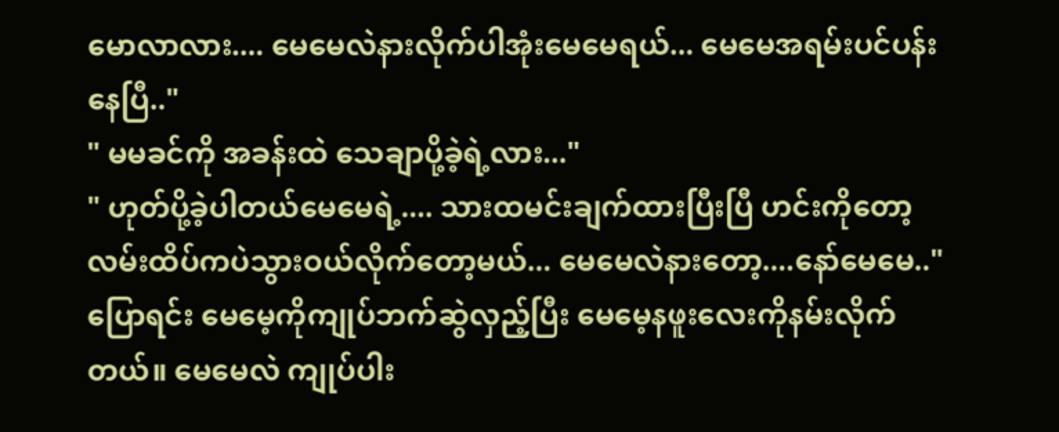မောလာလား.... မေမေလဲနားလိုက်ပါအုံးမေမေရယ်... မေမေအရမ်းပင်ပန်းနေပြီ.."
" မမခင်ကို အခန်းထဲ သေချာပို့ခဲ့ရဲ့လား..."
" ဟုတ်ပို့ခဲ့ပါတယ်မေမေရဲ့.... သားထမင်းချက်ထားပြီးပြီ ဟင်းကိုတော့ လမ်းထိပ်ကပဲသွားဝယ်လိုက်တော့မယ်... မေမေလဲနားတော့....နော်မေမေ.."
ပြောရင်း မေမေ့ကိုကျုပ်ဘက်ဆွဲလှည့်ပြီး မေမေ့နဖူးလေးကိုနမ်းလိုက်တယ်။ မေမေလဲ ကျုပ်ပါး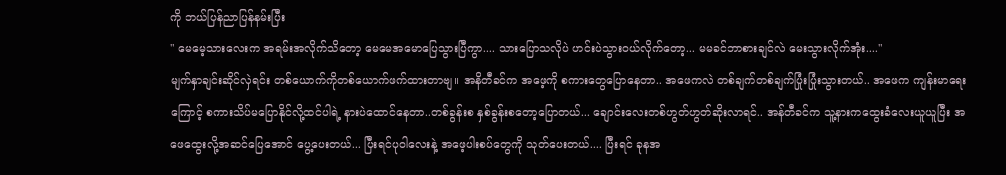ကို ဘယ်ပြန်ညာပြန်နမ်းပြီး
" မေမေ့သားလေးက အရမ်းအလိုက်သိတော့ မေမေအမောပြေသွားပြီကွာ.... သားပြောသလိုပဲ ဟင်းပဲသွားဝယ်လိုက်တော့... မမခင်ဘာစားချင်လဲ မေးသွားလိုက်အုံး...."
မျက်နှာချင်းဆိုင်လှဲရင်း တစ်ယောက်ကိုတစ်ယောက်ဖက်ထားတာဗျ။ အနိတီခင်က အဖေ့ကို စကားတွေပြောနေတာ.. အဖေကလဲ တစ်ချက်တစ်ချက်ပြုံးပြုံးသွားတယ်.. အဖေက ကျန်းမာရေးကြောင့် စကားသိပ်မပြောနိုင်လို့ထင်ပါရဲ့ နားပဲထောင်နေတာ..တစ်ခွန်းစ နှစ်ခွန်းစတော့ပြောတယ်... ချောင်းလေးတစ်ဟွတ်ဟွတ်ဆိုးလာရင်.. အန်တီခင်က သူ့နားကထွေးခံလေးယူယူပြီး အဖေထွေးလို့အဆင်ပြေအောင် ပွေ့ပေးတယ်... ပြီးရင်ပုဝါလေးနဲ့ အဖေ့ပါးစပ်တွေကို သုတ်ပေးတယ်.... ပြီးရင် ခုနအ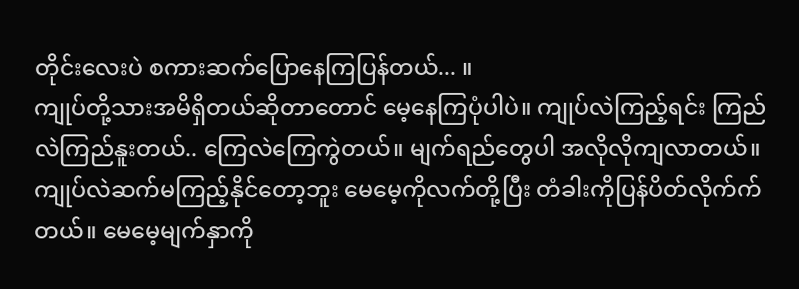တိုင်းလေးပဲ စကားဆက်ပြောနေကြပြန်တယ်... ။
ကျုပ်တို့သားအမိရှိတယ်ဆိုတာတောင် မေ့နေကြပုံပါပဲ။ ကျုပ်လဲကြည့်ရင်း ကြည်လဲကြည်နူးတယ်.. ကြေလဲကြေကွဲတယ်။ မျက်ရည်တွေပါ အလိုလိုကျလာတယ်။ ကျုပ်လဲဆက်မကြည့်နိုင်တော့ဘူး မေမေ့ကိုလက်တို့ပြီး တံခါးကိုပြန်ပိတ်လိုက်က်တယ်။ မေမေ့မျက်နှာကို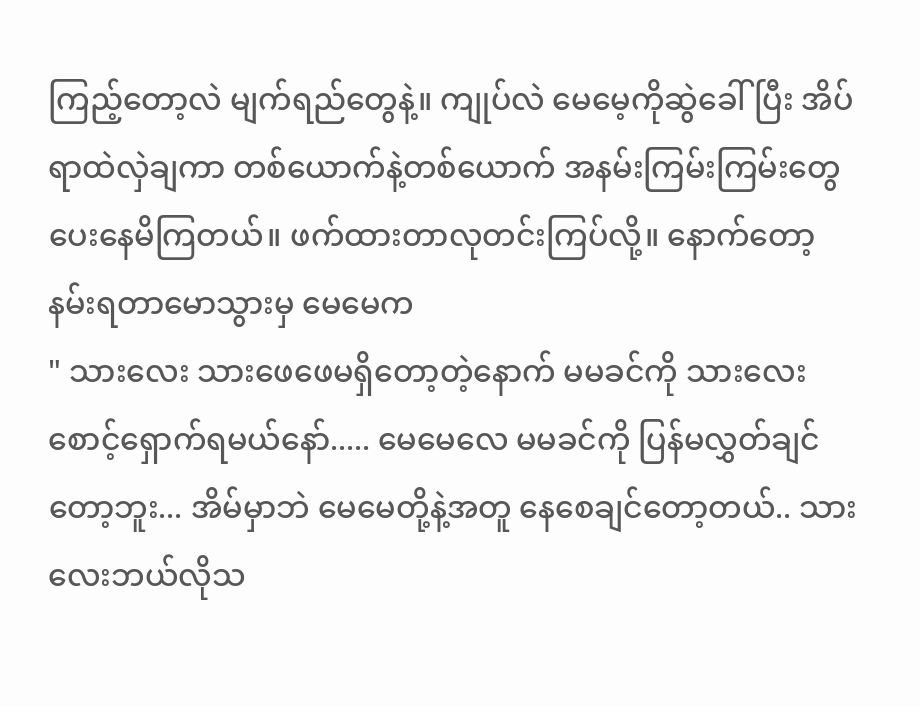ကြည့်တော့လဲ မျက်ရည်တွေနဲ့။ ကျုပ်လဲ မေမေ့ကိုဆွဲခေါ်ပြီး အိပ်ရာထဲလှဲချကာ တစ်ယောက်နဲ့တစ်ယောက် အနမ်းကြမ်းကြမ်းတွေပေးနေမိကြတယ်။ ဖက်ထားတာလုတင်းကြပ်လို့။ နောက်တော့ နမ်းရတာမောသွားမှ မေမေက
" သားလေး သားဖေဖေမရှိတော့တဲ့နောက် မမခင်ကို သားလေးစောင့်ရှောက်ရမယ်နော်..... မေမေလေ မမခင်ကို ပြန်မလွှတ်ချင်တော့ဘူး... အိမ်မှာဘဲ မေမေတို့နဲ့အတူ နေစေချင်တော့တယ်.. သားလေးဘယ်လိုသ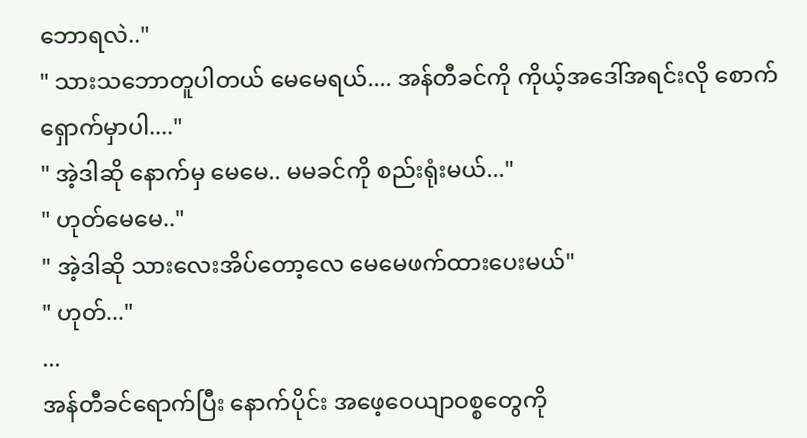ဘောရလဲ.."
" သားသဘောတူပါတယ် မေမေရယ်.... အန်တီခင်ကို ကိုယ့်အဒေါ်အရင်းလို စောက်ရှောက်မှာပါ...."
" အဲ့ဒါဆို နောက်မှ မေမေ.. မမခင်ကို စည်းရုံးမယ်..."
" ဟုတ်မေမေ.."
" အဲ့ဒါဆို သားလေးအိပ်တော့လေ မေမေဖက်ထားပေးမယ်"
" ဟုတ်..."
...
အန်တီခင်ရောက်ပြီး နောက်ပိုင်း အဖေ့ဝေယျာဝစ္စတွေကို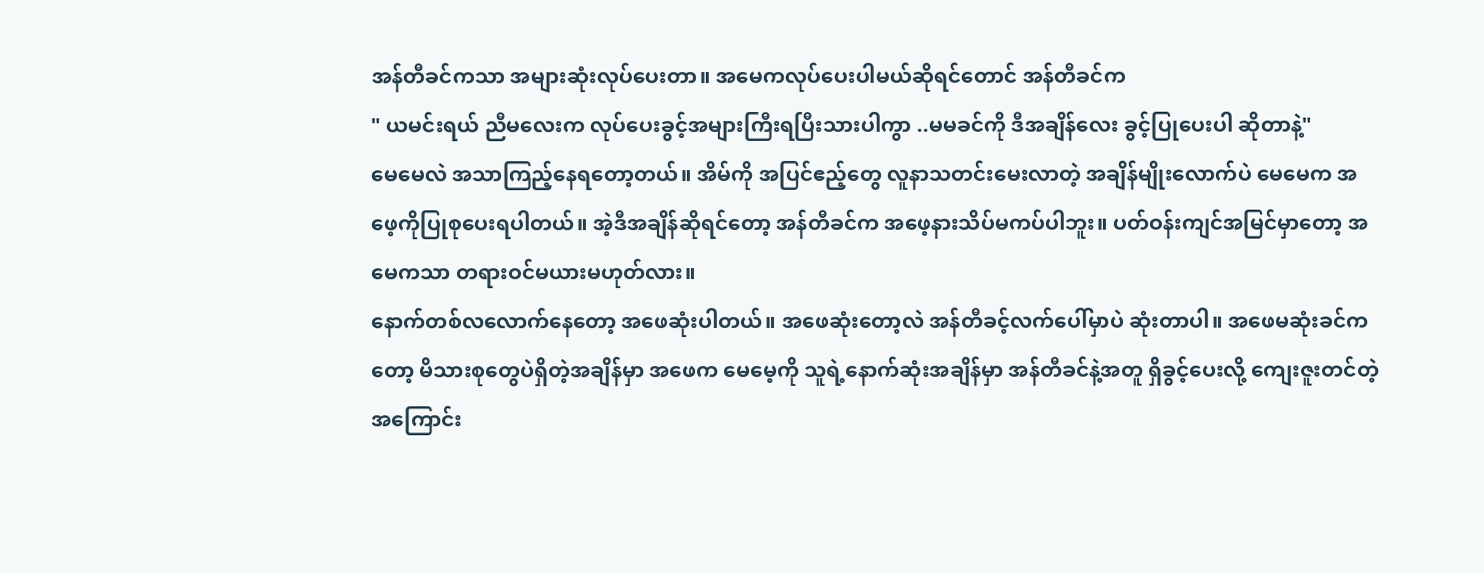အန်တီခင်ကသာ အများဆုံးလုပ်ပေးတာ။ အမေကလုပ်ပေးပါမယ်ဆိုရင်တောင် အန်တီခင်က
" ယမင်းရယ် ညီမလေးက လုပ်ပေးခွင့်အများကြီးရပြီးသားပါကွာ ..မမခင်ကို ဒီအချိန်လေး ခွင့်ပြုပေးပါ ဆိုတာနဲ့"
မေမေလဲ အသာကြည့်နေရတော့တယ်။ အိမ်ကို အပြင်ဧည့်တွေ လူနာသတင်းမေးလာတဲ့ အချိန်မျိုးလောက်ပဲ မေမေက အဖေ့ကိုပြုစုပေးရပါတယ်။ အဲ့ဒီအချိန်ဆိုရင်တော့ အန်တီခင်က အဖေ့နားသိပ်မကပ်ပါဘူး။ ပတ်ဝန်းကျင်အမြင်မှာတော့ အမေကသာ တရားဝင်မယားမဟုတ်လား။
နောက်တစ်လလောက်နေတော့ အဖေဆုံးပါတယ်။ အဖေဆုံးတော့လဲ အန်တီခင့်လက်ပေါ်မှာပဲ ဆုံးတာပါ။ အဖေမဆုံးခင်ကတော့ မိသားစုတွေပဲရှိတဲ့အချိန်မှာ အဖေက မေမေ့ကို သူရဲ့နောက်ဆုံးအချိန်မှာ အန်တီခင်နဲ့အတူ ရှိခွင့်ပေးလို့ ကျေးဇူးတင်တဲ့အကြောင်း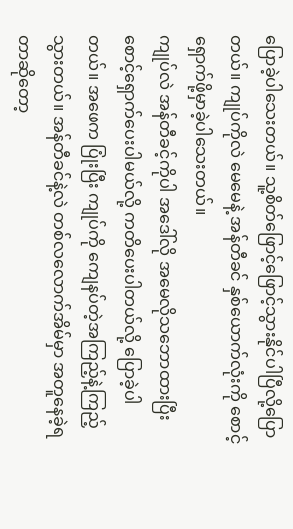ပြောခဲ့ပါသေးတယ်။ သူ့စိတ်ဖြောင့်ဖြောင့်သွားနိုင်ပါပြီလို့ပြောတယ်။ ကျုပ်ကိုလဲ မေမေနဲ့ အန်တီခင် နှစ်ယောက်လုံးကို စောင့်ရှောက်ဖို့မှာခဲ့ပါသေးတယ်။
ကျုပ်လဲ အန်တီခင့်ကိုပါ အဒေါ်လို အမေလိုသဘောထားပြီး စောင့်ရှောက်ပေးပါမယ်လို့ ကတိပေးပါတယ်လို့ ပြောခဲ့ပါတယ်။ အဖေက ပြုံးပြီး ကျုပ်ကို ကျေနပ်တဲ့အကြည့်နဲ့ကြည့်သွားတယ်။ အန်တီခင်နဲ့လဲ တစ်လလောက်အိမ်မှာ အတူနေခဲ့ရတာဆိုတော့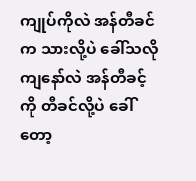ကျုပ်ကိုလဲ အန်တီခင်က သားလို့ပဲ ခေါ်သလို ကျနော်လဲ အန်တီခင့်ကို တီခင်လို့ပဲ ခေါ်တော့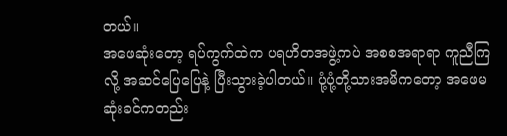တယ်။
အဖေဆုံးတော့ ရပ်ကွက်ထဲက ပရဟိတအဖွဲ့ကပဲ အစစအရာရာ ကူညီကြလို့ အဆင်ပြေပြေနဲ့ ပြီးသွားခဲ့ပါတယ်။ ပုံ့ပုံ့တို့သားအမိကတော့ အဖေမဆုံးခင်ကတည်း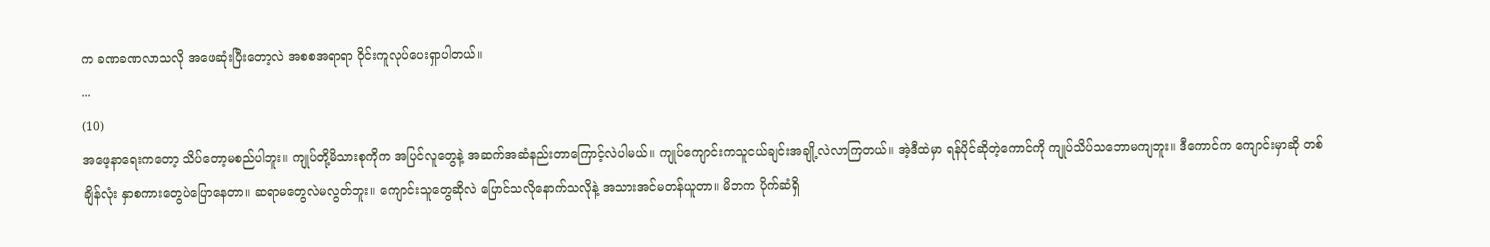က ခဏခဏလာသလို အဖေဆုံးပြီးတော့လဲ အစစအရာရာ ဝိုင်းကူလုပ်ပေးရှာပါတယ်။
...
(10)
အဖေ့နာရေးကတော့ သိပ်တော့မစည်ပါဘူး။ ကျုပ်တို့မိသားစုကိုက အပြင်လူတွေနဲ့ အဆက်အဆံနည်းတာကြောင့်လဲပါမယ်။ ကျုပ်ကျောင်းကသူငယ်ချင်းအချို့လဲလာကြတယ်။ အဲ့ဒီထဲမှာ ရန်ပိုင်ဆိုတဲ့ကောင်ကို ကျုပ်သိပ်သဘောမကျဘူး။ ဒီကောင်က ကျောင်းမှာဆို တစ်ချိန်လုံး နှာစကားတွေပဲပြောနေတာ။ ဆရာမတွေလဲမလွတ်ဘူး။ ကျောင်းသူတွေဆိုလဲ ပြောင်သလိုနောက်သလိုနဲ့ အသားအင်မတန်ယူတာ။ မိဘက ပိုက်ဆံရှိ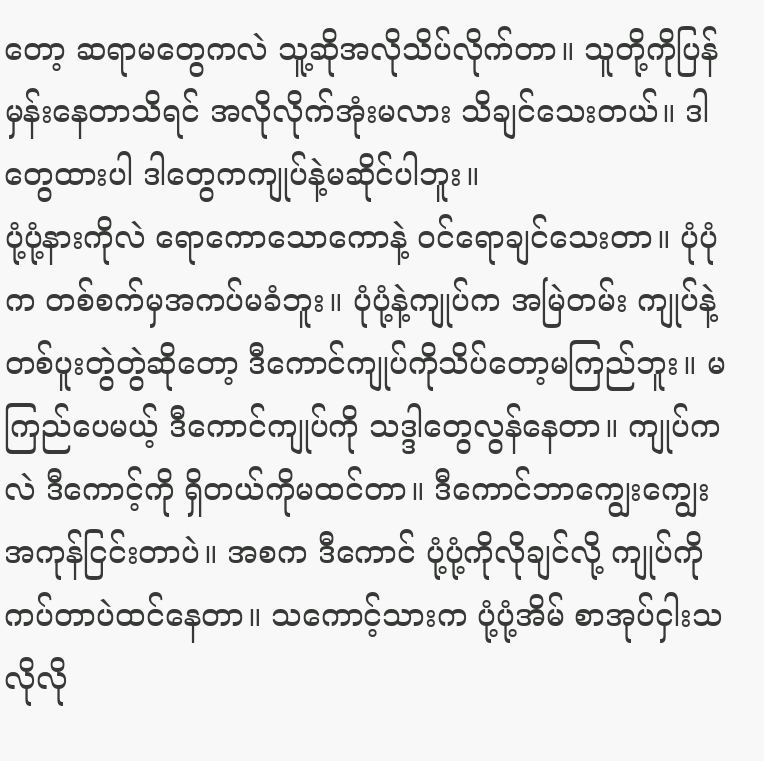တော့ ဆရာမတွေကလဲ သူ့ဆိုအလိုသိပ်လိုက်တာ။ သူတို့ကိုပြန်မှန်းနေတာသိရင် အလိုလိုက်အုံးမလား သိချင်သေးတယ်။ ဒါတွေထားပါ ဒါတွေကကျုပ်နဲ့မဆိုင်ပါဘူး။
ပုံ့ပုံ့နားကိုလဲ ရောကောသောကောနဲ့ ဝင်ရောချင်သေးတာ။ ပုံပုံက တစ်စက်မှအကပ်မခံဘူး။ ပုံပုံ့နဲ့ကျုပ်က အမြဲတမ်း ကျုပ်နဲ့တစ်ပူးတွဲတွဲဆိုတော့ ဒီကောင်ကျုပ်ကိုသိပ်တော့မကြည်ဘူး။ မကြည်ပေမယ့် ဒီကောင်ကျုပ်ကို သဒ္ဒါတွေလွန်နေတာ။ ကျုပ်ကလဲ ဒီကောင့်ကို ရှိတယ်ကိုမထင်တာ။ ဒီကောင်ဘာကျွေးကျွေးအကုန်ငြင်းတာပဲ။ အစက ဒီကောင် ပုံ့ပုံ့ကိုလိုချင်လို့ ကျုပ်ကိုကပ်တာပဲထင်နေတာ။ သကောင့်သားက ပုံ့ပုံ့အိမ် စာအုပ်ငှါးသလိုလို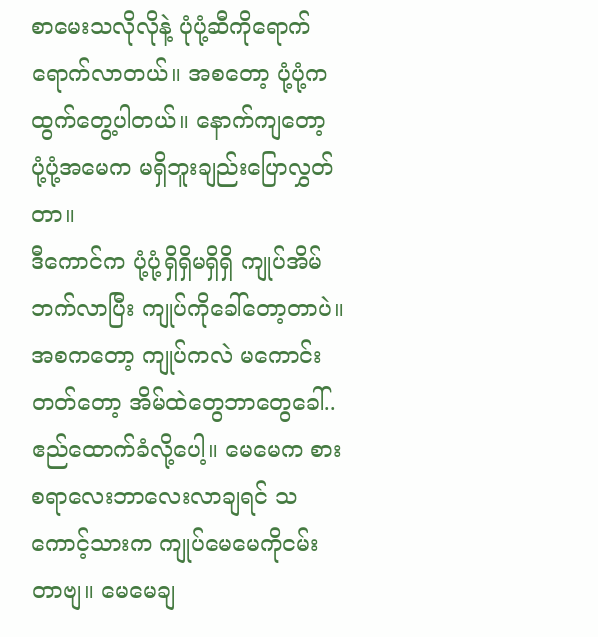စာမေးသလိုလိုနဲ့ ပုံပုံ့ဆီကိုရောက်ရောက်လာတယ်။ အစတော့ ပုံ့ပုံ့က ထွက်တွေ့ပါတယ်။ နောက်ကျတော့ ပုံ့ပုံ့အမေက မရှိဘူးချည်းပြောလွှတ်တာ။
ဒီကောင်က ပုံ့ပုံ့ရှိရှိမရှိရှိ ကျုပ်အိမ်ဘက်လာပြီး ကျုပ်ကိုခေါ်တော့တာပဲ။ အစကတော့ ကျုပ်ကလဲ မကောင်းတတ်တော့ အိမ်ထဲတွေဘာတွေခေါ်.. ဧည်ထောက်ခံလို့ပေါ့။ မေမေက စားစရာလေးဘာလေးလာချရင် သကောင့်သားက ကျုပ်မေမေကိုငမ်းတာဗျ။ မေမေချ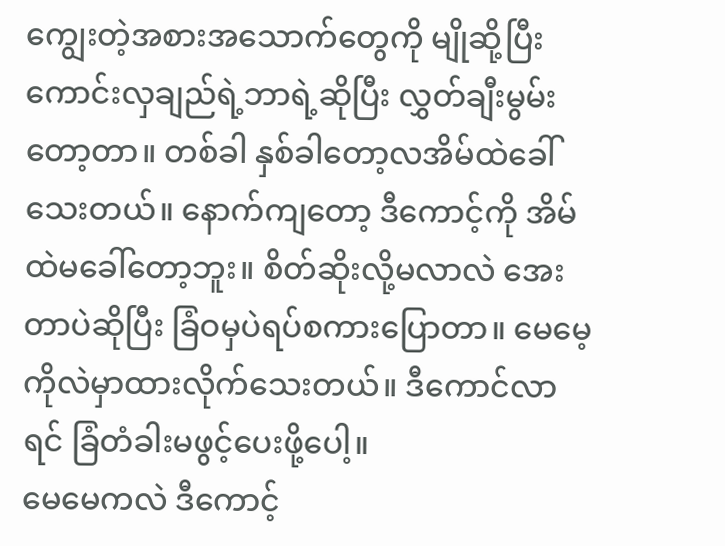ကျွေးတဲ့အစားအသောက်တွေကို မျိုဆို့ပြီး ကောင်းလှချည်ရဲ့ဘာရဲ့ဆိုပြီး လွှတ်ချီးမွမ်းတော့တာ။ တစ်ခါ နှစ်ခါတော့လအိမ်ထဲခေါ်သေးတယ်။ နောက်ကျတော့ ဒီကောင့်ကို အိမ်ထဲမခေါ်တော့ဘူး။ စိတ်ဆိုးလို့မလာလဲ အေးတာပဲဆိုပြီး ခြံဝမှပဲရပ်စကားပြောတာ။ မေမေ့ကိုလဲမှာထားလိုက်သေးတယ်။ ဒီကောင်လာရင် ခြံတံခါးမဖွင့်ပေးဖို့ပေါ့။
မေမေကလဲ ဒီကောင့်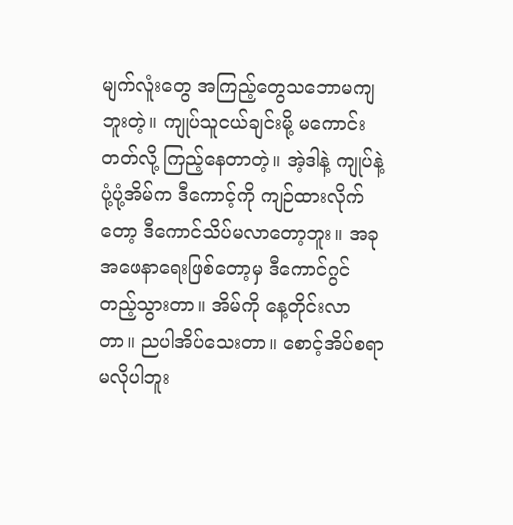မျက်လူံးတွေ အကြည့်တွေသဘောမကျဘူးတဲ့။ ကျုပ်သူငယ်ချင်းမို့ မကောင်းတတ်လို့ ကြည့်နေတာတဲ့။ အဲ့ဒါနဲ့ ကျုပ်နဲ့ပုံ့ပုံ့အိမ်က ဒီကောင့်ကို ကျဉ်ထားလိုက်တော့ ဒီကောင်သိပ်မလာတော့ဘူး။ အခု အဖေနာရေးဖြစ်တော့မှ ဒီကောင်ဂွင်တည့်သွားတာ။ အိမ်ကို နေ့တိုင်းလာတာ။ ညပါအိပ်သေးတာ။ စောင့်အိပ်စရာမလိုပါဘူး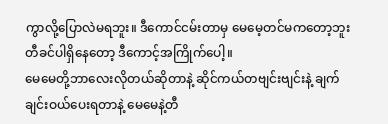ကွာလို့ပြောလဲမရဘူး။ ဒီကောင်ငမ်းတာမှ မေမေ့တင်မကတော့ဘူး တီခင်ပါရှိနေတော့ ဒီကောင့်အကြိုက်ပေါ့။
မေမေတို့ဘာလေးလိုတယ်ဆိုတာနဲ့ ဆိုင်ကယ်တဗျင်းဗျင်းနဲ့ ချက်ချင်းဝယ်ပေးရတာနဲ့ မေမေနဲ့တီ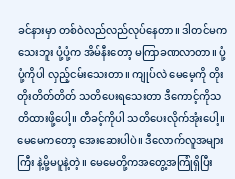ခင်နားမှာ တစ်ဝဲလည်လည်လုပ်နေတာ။ ဒါတင်မကသေးဘူး ပုံ့ပုံ့က အိမ်နီးတော့ မကြာခဏလာတာ။ ပုံ့ပုံ့ကိုပါ လှည့်ငမ်းသေးတာ။ ကျုပ်လဲ မေမေ့ကို တိုးတိုးတိတ်တိတ် သတိပေးရသေးတာ ဒီကောင့်ကိုသတိထားဖို့ပေါ့။ တီခင့်ကိုပါ သတိပေးလိုက်အုံးပေါ့။ မေမေကတော့ အေးဆေးပါပဲ။ ဒီလောက်လူအများကြီး နဲ့မို့မပူနဲ့တဲ့။ မေမေတို့ကအတွေ့အကြုံရှိပြီး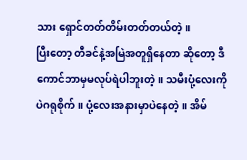သား ရှောင်တတ်တိမ်းတတ်တယ်တဲ့။
ပြီးတော့ တီခင်နဲ့အမြဲအတူရှိနေတာ ဆိုတော့ ဒီကောင်ဘာမှမလုပ်ရဲပါဘူးတဲ့။ သမီးပုံ့လေးကိုပဲဂရုစိုက်။ ပုံ့လေးအနားမှာပဲနေတဲ့။ အိမ်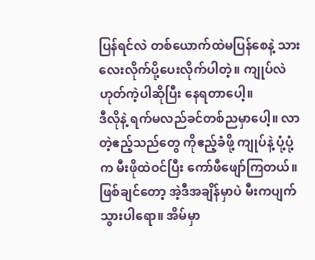ပြန်ရင်လဲ တစ်ယောက်ထဲမပြန်စေနဲ့ သားလေးလိုက်ပို့ပေးလိုက်ပါတဲ့။ ကျုပ်လဲ ဟုတ်ကဲ့ပါဆိုပြီး နေရတာပေါ့။
ဒီလိုနဲ့ ရက်မလည်ခင်တစ်ညမှာပေါ့။ လာတဲ့ဧည့်သည်တွေ ကိုဧည့်ခံဖို့ ကျုပ်နဲ့ ပုံ့ပုံ့က မီးဖိုထဲဝင်ပြီး ကော်ဖီဖျော်ကြတယ်။ ဖြစ်ချင်တော့ အဲ့ဒီအချိန်မှာပဲ မီးကပျက်သွားပါရော။ အိမ်မှာ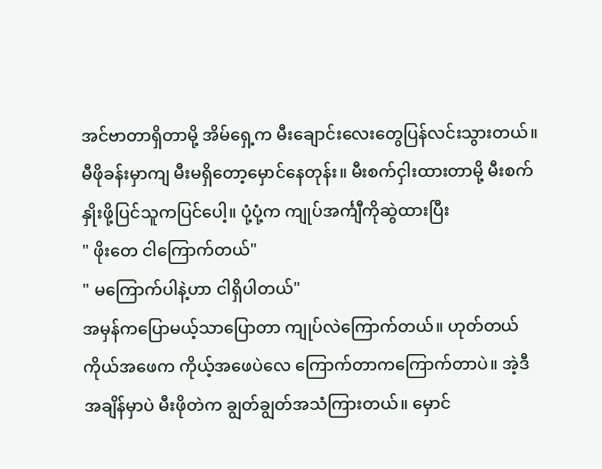အင်ဗာတာရှိတာမို့ အိမ်ရှေ့က မီးချောင်းလေးတွေပြန်လင်းသွားတယ်။ မီဖိုခန်းမှာကျ မီးမရှိတော့မှောင်နေတုန်း။ မီးစက်ငှါးထားတာမို့ မီးစက်နှိုးဖို့ပြင်သူကပြင်ပေါ့။ ပုံ့ပုံ့က ကျုပ်အင်္ကျီကိုဆွဲထားပြီး
" ဖိုးတေ ငါကြောက်တယ်"
" မကြောက်ပါနဲ့ဟာ ငါရှိပါတယ်"
အမှန်ကပြောမယ့်သာပြောတာ ကျုပ်လဲကြောက်တယ်။ ဟုတ်တယ် ကိုယ်အဖေက ကိုယ့်အဖေပဲလေ ကြောက်တာကကြောက်တာပဲ။ အဲ့ဒီအချိန်မှာပဲ မီးဖိုတဲက ချွတ်ချွတ်အသံကြားတယ်။ မှောင်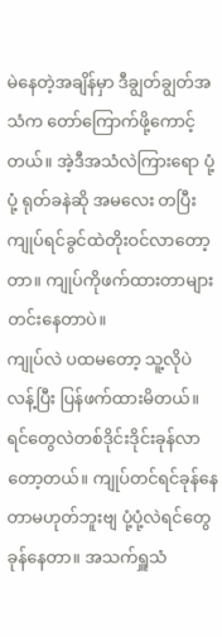မဲနေတဲ့အချိန်မှာ ဒီချွတ်ချွတ်အသံက တော်ကြောက်ဖို့ကောင့်တယ်။ အဲ့ဒီအသံလဲကြားရော ပုံ့ပုံ့ ရုတ်ခနဲဆို အမလေး တပြီး ကျုပ်ရင်ခွင်ထဲတိုးဝင်လာတော့တာ။ ကျုပ်ကိုဖက်ထားတာများ တင်းနေတာပဲ။
ကျုပ်လဲ ပထမတော့ သူ့လိုပဲလန့်ပြီး ပြန်ဖက်ထားမိတယ်။ ရင်တွေလဲတစ်ဒိုင်းဒိုင်းခုန်လာတော့တယ်။ ကျုပ်တင်ရင်ခုန်နေတာမဟုတ်ဘူးဗျ ပုံ့ပုံ့လဲရင်တွေခုန်နေတာ။ အသက်ရှူသံ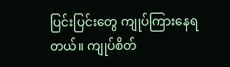ပြင်းပြင်းတွေ ကျုပ်ကြားနေရတယ်။ ကျုပ်စိတ်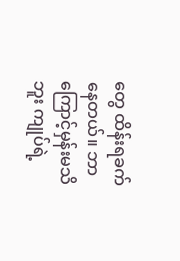တွေ ထိန်းရခက်နေတယ်။ ဘာကြောင့်မှန်းမသိဘူး ကျုပ်ရဲ့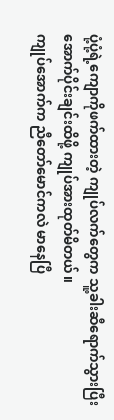ပုံ့ပုံ့ရဲ့ကျောကိုဖက်ထားတဲ့ ကျုပ်လက်တွေက သူ့ခါးဆီရောက်သွားပြီး အောက်ပိုင်းချင်းထိဖို့ ကျုပ်အားထုတ်မိတယ်။
ကျုပ်အောက်က ညီတော်မောင်ကလဲ မာနေပြီ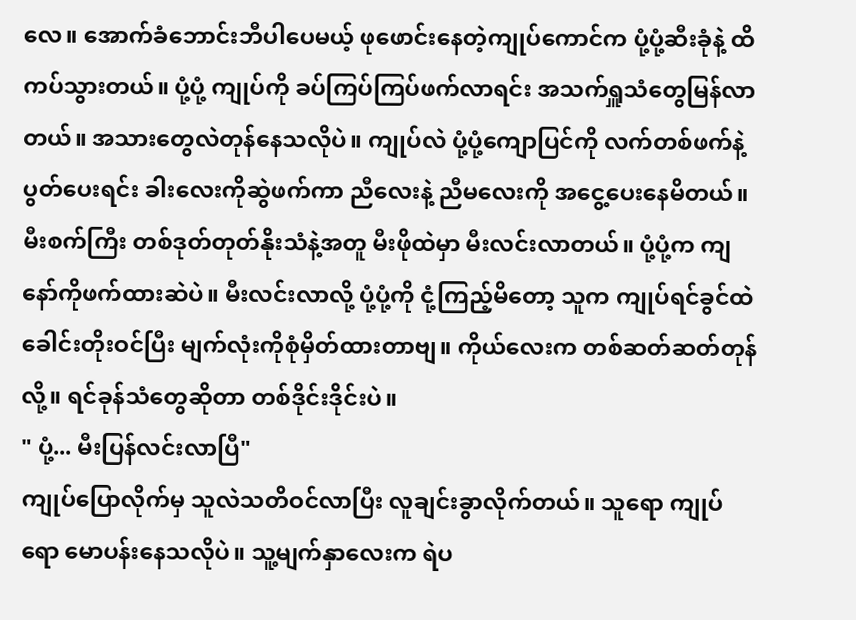လေ။ အောက်ခံဘောင်းဘီပါပေမယ့် ဖုဖောင်းနေတဲ့ကျုပ်ကောင်က ပုံ့ပုံ့ဆီးခုံနဲ့ ထိကပ်သွားတယ်။ ပုံ့ပုံ့ ကျုပ်ကို ခပ်ကြပ်ကြပ်ဖက်လာရင်း အသက်ရှူသံတွေမြန်လာတယ်။ အသားတွေလဲတုန်နေသလိုပဲ။ ကျုပ်လဲ ပုံ့ပုံ့ကျောပြင်ကို လက်တစ်ဖက်နဲ့ပွတ်ပေးရင်း ခါးလေးကိုဆွဲဖက်ကာ ညီလေးနဲ့ ညီမလေးကို အငွေ့ပေးနေမိတယ်။ မီးစက်ကြီး တစ်ဒုတ်တုတ်နိုးသံနဲ့အတူ မီးဖိုထဲမှာ မီးလင်းလာတယ်။ ပုံ့ပုံ့က ကျနော်ကိုဖက်ထားဆဲပဲ။ မီးလင်းလာလို့ ပုံ့ပုံ့ကို ငုံ့ကြည့်မိတော့ သူက ကျုပ်ရင်ခွင်ထဲ ခေါင်းတိုးဝင်ပြီး မျက်လုံးကိုစုံမှိတ်ထားတာဗျ။ ကိုယ်လေးက တစ်ဆတ်ဆတ်တုန်လို့။ ရင်ခုန်သံတွေဆိုတာ တစ်ဒိုင်းဒိုင်းပဲ။
" ပုံ့... မီးပြန်လင်းလာပြီ"
ကျုပ်ပြောလိုက်မှ သူလဲသတိဝင်လာပြီး လူချင်းခွာလိုက်တယ်။ သူရော ကျုပ်ရော မောပန်းနေသလိုပဲ။ သူ့မျက်နှာလေးက ရဲပ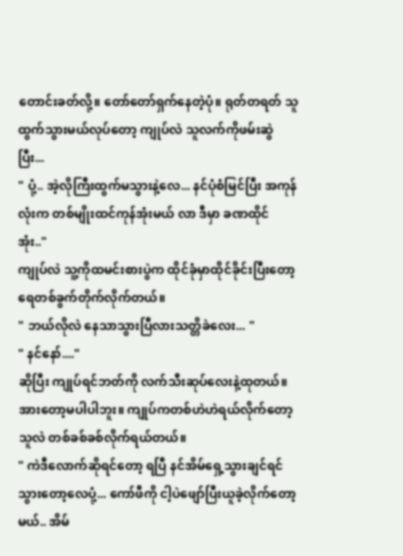တောင်းခတ်လို့။ တော်တော်ရှက်နေတဲ့ပုံ။ ရုတ်တရတ် သူထွက်သွားမယ်လုပ်တော့ ကျုပ်လဲ သူလက်ကိုဖမ်းဆွဲပြီး...
" ပုံ့.. အဲ့လိုကြီးထွက်မသွားနဲ့လေ... နင်ပုံစံမြင်ပြီး အကုန်လုံးက တစ်မျိုးထင်ကုန်အုံးမယ် လာ ဒီမှာ ခဏထိုင်အုံး.."
ကျုပ်လဲ သူ့ကိုထမင်းစားပွဲက ထိုင်ခုံမှာထိုင်ခိုင်းပြီးတော့ ရေတစ်ခွက်တိုက်လိုက်တယ်။
" ဘယ်လိုလဲ နေသာသွားပြီလားသတ္တိခဲလေး... "
" နင်နော်...."
ဆိုပြီး ကျုပ်ရင်ဘတ်ကို လက်သီးဆုပ်လေးနဲ့ထုတယ်။ အားတော့မပါပါဘူး။ ကျုပ်ကတစ်ဟဲဟဲရယ်လိုက်တော့ သူလဲ တစ်ခစ်ခစ်လိုက်ရယ်တယ်။
" ကဲဒီလောက်ဆိုရင်တော့ ရပြီ နင်အိမ်ရှေ့သွားချင်ရင်သွားတော့လေပုံ့... ကော်ဖီကို ငါ့ပဲဖျော်ပြီးယူခဲ့လိုက်တော့မယ်.. အိမ်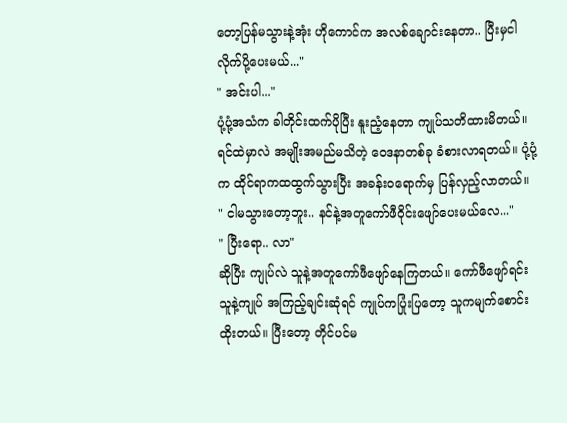တော့ပြန်မသွားနဲ့အုံး ဟိုကောင်က အလစ်ချောင်းနေတာ.. ပြီးမှငါလိုက်ပို့ပေးမယ်..."
" အင်းပါ..."
ပုံ့ပုံ့အသံက ခါတိုင်းထက်ပိုပြီး နူးညံ့နေတာ ကျုပ်သတိထားမိတယ်။ ရင်ထဲမှာလဲ အမျိုးအမည်မသိတဲ့ ဝေဒနာတစ်ခု ခံစားလာရတယ်။ ပုံ့ပုံ့က ထိုင်ရာကထထွက်သွားပြီး အခန်းဝရောက်မှ ပြန်လှည့်လာတယ်။
" ငါမသွားတော့ဘူး.. နင်နဲ့အတူကော်ဖီဝိုင်းဖျော်ပေးမယ်လေ..."
" ပြီးရော.. လာ"
ဆိုပြီး ကျုပ်လဲ သူနဲ့အတူကော်ဖီဖျော်နေကြတယ်။ ကော်ဖီဖျော်ရင်း သူနဲ့ကျုပ် အကြည့်ချင်းဆုံရင် ကျုပ်ကပြုံးပြတော့ သူကမျက်စောင်းထိုးတယ်။ ပြီးတော့ တိုင်ပင်မ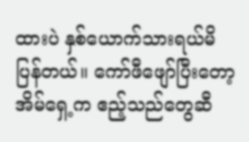ထားပဲ နှစ်ယောက်သားရယ်မိပြန်တယ်။ ကော်ဖီဖျော်ပြီးတော့ အိမ်ရှေ့က ဧည့်သည်တွေဆီ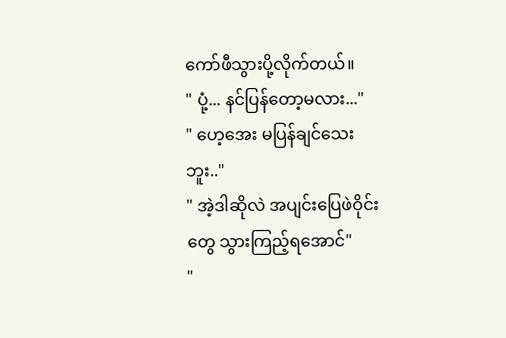ကော်ဖီသွားပို့လိုက်တယ်။
" ပုံ့... နင်ပြန်တော့မလား..."
" ဟေ့အေး မပြန်ချင်သေးဘူး.."
" အဲ့ဒါဆိုလဲ အပျင်းပြေဖဲဝိုင်းတွေ သွားကြည့်ရအောင်"
"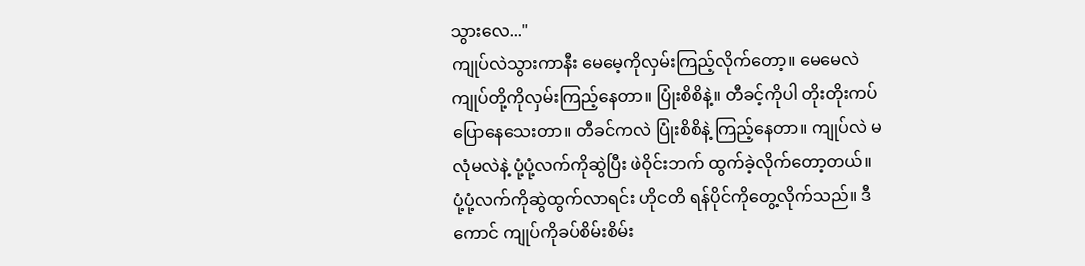သွားလေ..."
ကျုပ်လဲသွားကာနီး မေမေ့ကိုလှမ်းကြည့်လိုက်တော့။ မေမေလဲ ကျုပ်တို့ကိုလှမ်းကြည့်နေတာ။ ပြုံးစိစိနဲ့။ တီခင့်ကိုပါ တိုးတိုးကပ်ပြောနေသေးတာ။ တီခင်ကလဲ ပြုံးစိစိနဲ့ ကြည့်နေတာ။ ကျုပ်လဲ မလုံမလဲနဲ့ ပုံ့ပုံ့လက်ကိုဆွဲပြီး ဖဲဝိုင်းဘက် ထွက်ခဲ့လိုက်တော့တယ်။
ပုံ့ပုံ့လက်ကိုဆွဲထွက်လာရင်း ဟိုငတိ ရန်ပိုင်ကိုတွေ့လိုက်သည်။ ဒီကောင် ကျုပ်ကိုခပ်စိမ်းစိမ်း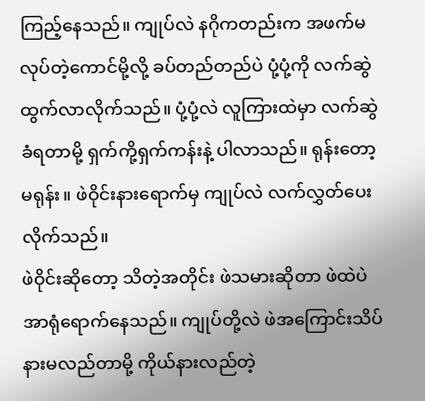ကြည့်နေသည်။ ကျုပ်လဲ နဂိုကတည်းက အဖက်မလုပ်တဲ့ကောင်မို့လို့ ခပ်တည်တည်ပဲ ပုံ့ပုံ့ကို လက်ဆွဲထွက်လာလိုက်သည်။ ပုံ့ပုံ့လဲ လူကြားထဲမှာ လက်ဆွဲခံရတာမို့ ရှက်ကို့ရှက်ကန်းနဲ့ ပါလာသည်။ ရုန်းတော့မရုန်း။ ဖဲဝိုင်းနားရောက်မှ ကျုပ်လဲ လက်လွှတ်ပေးလိုက်သည်။
ဖဲဝိုင်းဆိုတော့ သိတဲ့အတိုင်း ဖဲသမားဆိုတာ ဖဲထဲပဲအာရုံရောက်နေသည်။ ကျုပ်တို့လဲ ဖဲအကြောင်းသိပ်နားမလည်တာမို့ ကိုယ်နားလည်တဲ့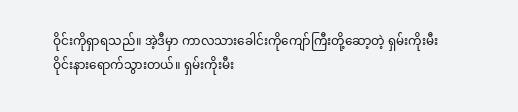ဝိုင်းကိုရှာရသည်။ အဲ့ဒီမှာ ကာလသားခေါင်းကိုကျော်ကြီးတို့ဆော့တဲ့ ရှမ်းကိုးမီးဝိုင်းနားရောက်သွားတယ်။ ရှမ်းကိုးမီး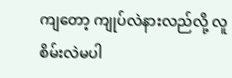ကျတော့ ကျုပ်လဲနားလည်လို့ လူစိမ်းလဲမပါ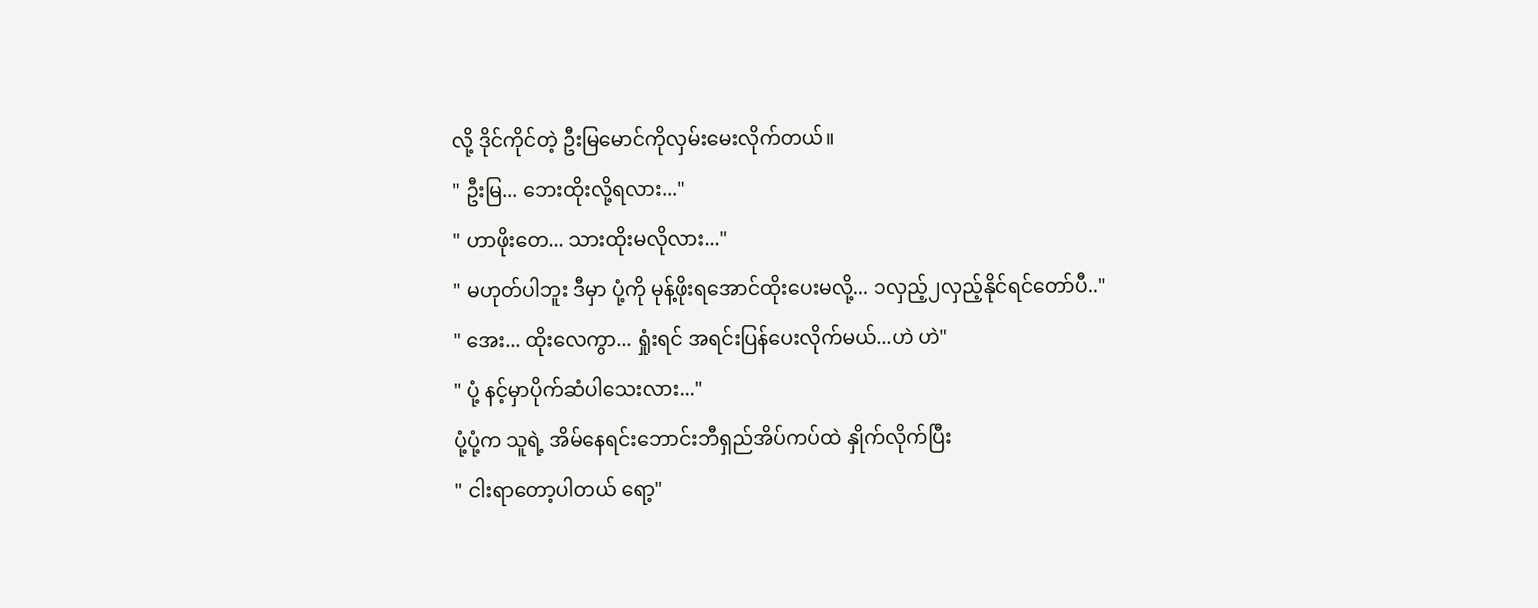လို့ ဒိုင်ကိုင်တဲ့ ဦးမြမောင်ကိုလှမ်းမေးလိုက်တယ်။
" ဦးမြ... ဘေးထိုးလို့ရလား..."
" ဟာဖိုးတေ... သားထိုးမလိုလား..."
" မဟုတ်ပါဘူး ဒီမှာ ပုံ့ကို မုန့်ဖိုးရအောင်ထိုးပေးမလို့... ၁လှည့်၂လှည့်နိုင်ရင်တော်ပီ.."
" အေး... ထိုးလေကွာ... ရှုံးရင် အရင်းပြန်ပေးလိုက်မယ်...ဟဲ ဟဲ"
" ပုံ့ နင့်မှာပိုက်ဆံပါသေးလား..."
ပုံ့ပုံ့က သူရဲ့ အိမ်နေရင်းဘောင်းဘီရှည်အိပ်ကပ်ထဲ နှိုက်လိုက်ပြီး
" ငါးရာတော့ပါတယ် ရော့"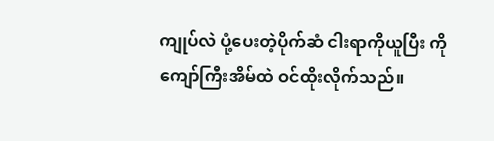ကျုပ်လဲ ပုံ့ပေးတဲ့ပိုက်ဆံ ငါးရာကိုယူပြီး ကိုကျော်ကြီးအိမ်ထဲ ဝင်ထိုးလိုက်သည်။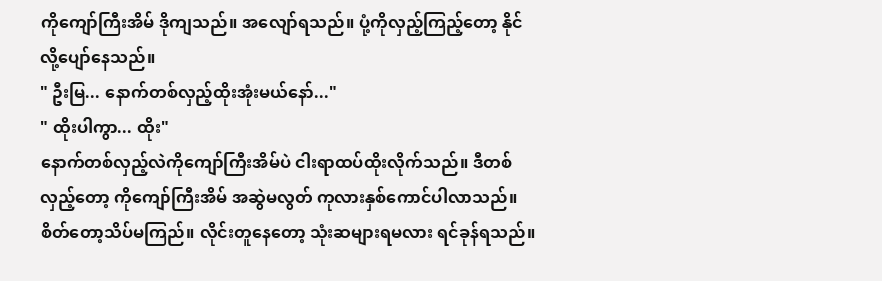ကိုကျော်ကြီးအိမ် ဒိုကျသည်။ အလျော်ရသည်။ ပုံ့ကိုလှည့်ကြည့်တော့ နိုင်လို့ပျော်နေသည်။
" ဦးမြ... နောက်တစ်လှည့်ထိုးအုံးမယ်နော်..."
" ထိုးပါကွာ... ထိုး"
နောက်တစ်လှည့်လဲကိုကျော်ကြီးအိမ်ပဲ ငါးရာထပ်ထိုးလိုက်သည်။ ဒီတစ်လှည့်တော့ ကိုကျော်ကြီးအိမ် အဆွဲမလွတ် ကုလားနှစ်ကောင်ပါလာသည်။ စိတ်တော့သိပ်မကြည်။ လိုင်းတူနေတော့ သုံးဆများရမလား ရင်ခုန်ရသည်။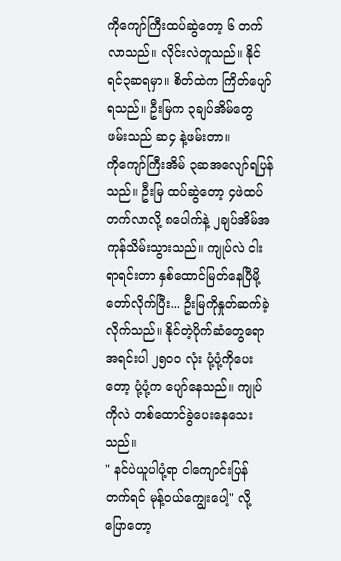ကိုကျော်ကြီးထပ်ဆွဲတော့ ၆ တက်လာသည်။ လိုင်းလဲတူသည်။ နိုင်ရင်၃ဆရမှာ။ စိတ်ထဲက ကြိတ်ပျော်ရသည်။ ဦးမြက ၃ချပ်အိမ်တွေ ဖမ်းသည် ဆ၄ နဲ့ဖမ်းတာ။
ကိုကျော်ကြီးအိမ် ၃ဆအလျော်ရပြန်သည်။ ဦးမြ ထပ်ဆွဲတော့ ၄ဖဲထပ်တက်လာလို့ ၈ပေါက်နဲ့ ၂ချပ်အိမ်အကုန်သိမ်းသွားသည်။ ကျုပ်လဲ ငါးရာရင်းတာ နှစ်ထောင်မြတ်နေပြီမို့ တော်လိုက်ပြီး... ဦးမြကိုနှုတ်ဆက်ခဲ့လိုက်သည်။ နိုင်တဲ့ပိုက်ဆံတွေရော အရင်းပါ ၂၅၀၀ လုံး ပုံ့ပုံ့ကိုပေးတော့ ပုံ့ပုံ့က ပျော်နေသည်။ ကျုပ်ကိုလဲ တစ်ထောင်ခွဲပေးနေသေးသည်။
" နင်ပဲယူပါပုံ့ရာ ငါကျောင်းပြန်တက်ရင် မုန့်ဝယ်ကျွေးပေါ့" လို့ပြောတော့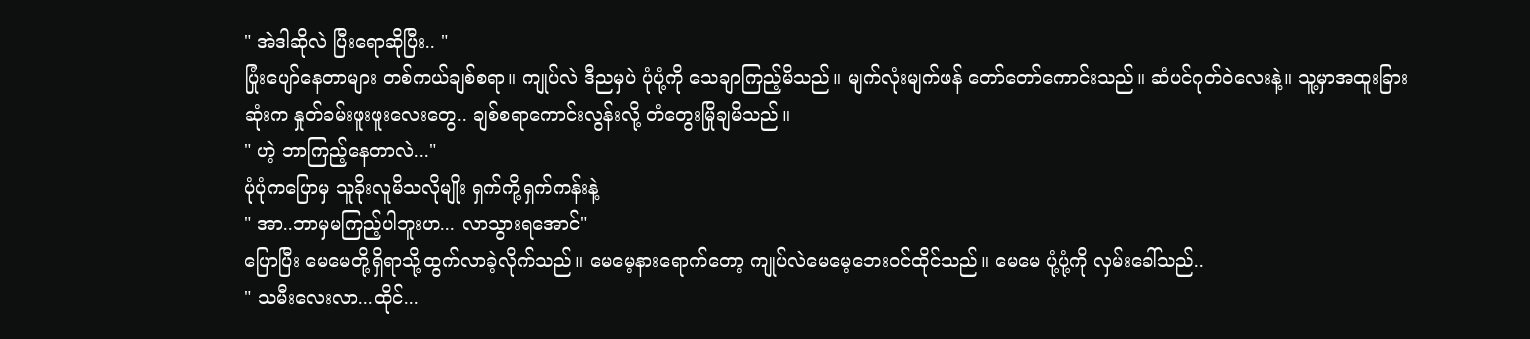" အဲဒါဆိုလဲ ပြီးရောဆိုပြီး.. "
ပြုံးပျော်နေတာများ တစ်ကယ်ချစ်စရာ။ ကျုပ်လဲ ဒီညမှပဲ ပုံပုံ့ကို သေချာကြည့်မိသည်။ မျက်လုံးမျက်ဖန် တော်တော်ကောင်းသည်။ ဆံပင်ဂုတ်ဝဲလေးနဲ့။ သူ့မှာအထူးခြားဆုံးက နှုတ်ခမ်းဖူးဖူးလေးတွေ.. ချစ်စရာကောင်းလွန်းလို့ တံတွေးမြိုချမိသည်။
" ဟဲ့ ဘာကြည့်နေတာလဲ..."
ပုံပုံကပြောမှ သူခိုးလူမိသလိုမျိုး ရှက်ကို့ရှက်ကန်းနဲ့
" အာ..ဘာမှမကြည့်ပါဘူးဟ... လာသွားရအောင်"
ပြောပြီး မေမေတို့ရှိရာသို့ထွက်လာခဲ့လိုက်သည်။ မေမေ့နားရောက်တော့ ကျုပ်လဲမေမေ့ဘေးဝင်ထိုင်သည်။ မေမေ ပုံ့ပုံ့ကို လှမ်းခေါ်သည်..
" သမီးလေးလာ...ထိုင်...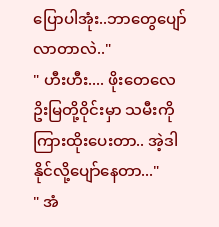ပြောပါအုံး..ဘာတွေပျော်လာတာလဲ.."
" ဟီးဟီး.... ဖိုးတေလေ ဥိးမြတို့ဝိုင်းမှာ သမီးကိုကြားထိုးပေးတာ.. အဲ့ဒါနိုင်လို့ပျော်နေတာ..."
" အံ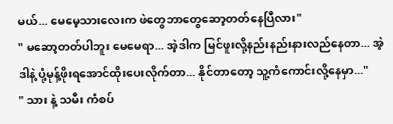မယ်... မေမေ့သားလေးက ဖဲတွေဘာတွေဆော့တတ်နေပြီလား"
" မဆော့တတ်ပါဘူး မေမေရာ... အဲ့ဒါက မြင်ဖူးလို့နည်းနည်းနားလည်နေတာ... အဲ့ဒါနဲ့ ပုံ့မုန့်ဖိုးရအောင်ထိုးပေးလိုက်တာ... နိုင်တာတော့ သူ့ကံကောင်းလို့နေမှာ..."
" သား နဲ့ သမီး ကံစပ်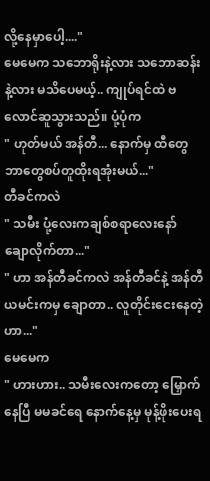လို့နေမှာပေါ့...."
မေမေက သဘောရိုးနဲ့လား သဘောဆန်းနဲ့လား မသိပေမယ့်.. ကျုပ်ရင်ထဲ ဗလောင်ဆူသွားသည်။ ပုံ့ပုံက
" ဟုတ်မယ် အန်တီ... နောက်မှ ထီတွေဘာတွေစပ်တူထိုးရအုံးမယ်..."
တီခင်ကလဲ
" သမီး ပုံ့လေးကချစ်စရာလေးနော် ချောလိုက်တာ..."
" ဟာ အန်တီခင်ကလဲ အန်တီခင်နဲ့ အန်တီယမင်းကမှ ချောတာ.. လူတိုင်းငေးနေတဲ့ဟာ..."
မေမေက
" ဟားဟား.. သမီးလေးကတော့ မြှောက်နေပြီ မမခင်ရေ နောက်နေ့မှ မုန့်ဖိုးပေးရ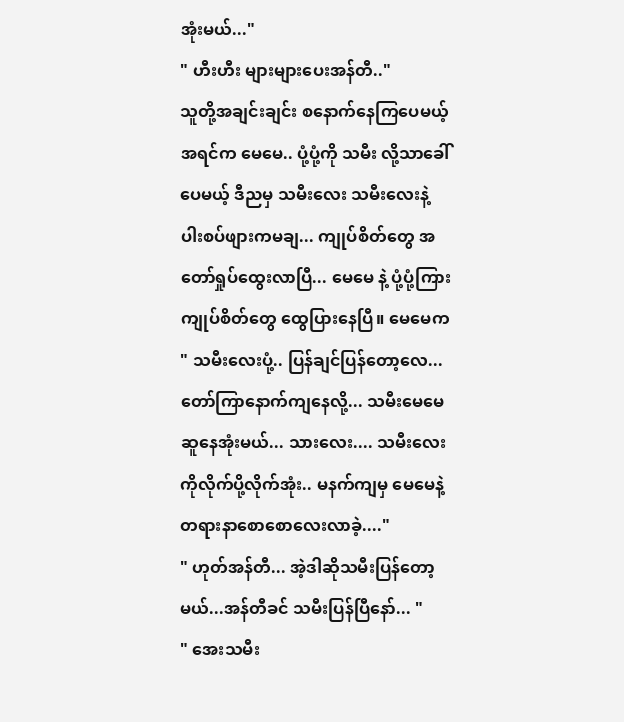အုံးမယ်..."
" ဟီးဟီး များများပေးအန်တီ.."
သူတို့အချင်းချင်း စနောက်နေကြပေမယ့် အရင်က မေမေ.. ပုံ့ပုံ့ကို သမီး လို့သာခေါ်ပေမယ့် ဒီညမှ သမီးလေး သမီးလေးနဲ့ ပါးစပ်ဖျားကမချ... ကျုပ်စိတ်တွေ အတော်ရှုပ်ထွေးလာပြီ... မေမေ နဲ့ ပုံ့ပုံ့ကြား ကျုပ်စိတ်တွေ ထွေပြားနေပြီ။ မေမေက
" သမီးလေးပုံ့.. ပြန်ချင်ပြန်တော့လေ... တော်ကြာနောက်ကျနေလို့... သမီးမေမေဆူနေအုံးမယ်... သားလေး.... သမီးလေးကိုလိုက်ပို့လိုက်အုံး.. မနက်ကျမှ မေမေနဲ့တရားနာစောစောလေးလာခဲ့...."
" ဟုတ်အန်တီ... အဲ့ဒါဆိုသမီးပြန်တော့မယ်...အန်တီခင် သမီးပြန်ပြီနော်... "
" အေးသမီး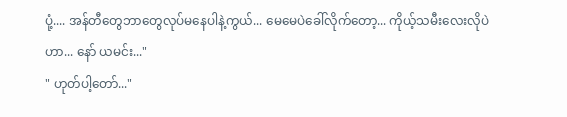ပုံ့.... အန်တီတွေဘာတွေလုပ်မနေပါနဲ့ကွယ်... မေမေပဲခေါ်လိုက်တော့... ကိုယ့်သမီးလေးလိုပဲဟာ... နော် ယမင်း..."
" ဟုတ်ပါ့တော်..."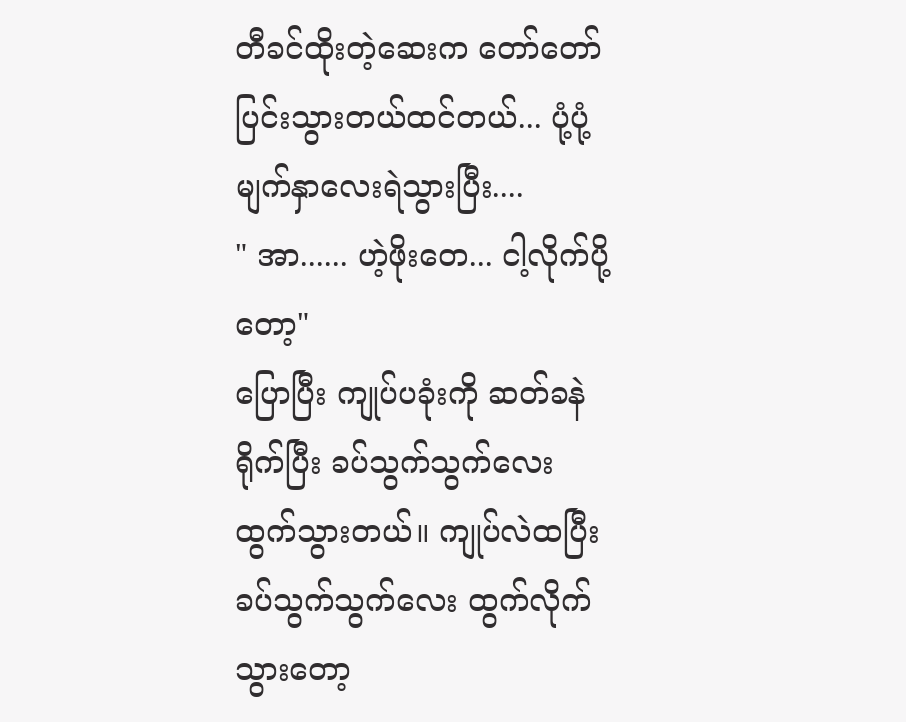တီခင်ထိုးတဲ့ဆေးက တော်တော်ပြင်းသွားတယ်ထင်တယ်... ပုံ့ပုံ့မျက်နှာလေးရဲသွားပြီး....
" အာ...... ဟဲ့ဖိုးတေ... ငါ့လိုက်ပို့တော့"
ပြောပြီး ကျုပ်ပခုံးကို ဆတ်ခနဲရိုက်ပြီး ခပ်သွက်သွက်လေး ထွက်သွားတယ်။ ကျုပ်လဲထပြီး ခပ်သွက်သွက်လေး ထွက်လိုက်သွားတော့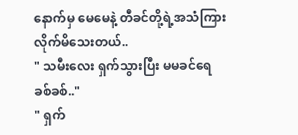နောက်မှ မေမေနဲ့ တီခင်တို့ရဲ့အသံကြားလိုက်မိသေးတယ်..
" သမီးလေး ရှက်သွားပြီး မမခင်ရေ ခစ်ခစ်.."
" ရှက်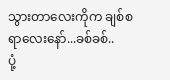သွားတာလေးကိုက ချစ်စရာလေးနော်...ခစ်ခစ်..
ပုံ့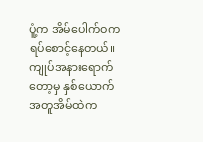ပူံ့က အိမ်ပေါက်ဝက ရပ်စောင့်နေတယ်။ ကျုပ်အနားရောက်တော့မှ နှစ်ယောက်အတူအိမ်ထဲက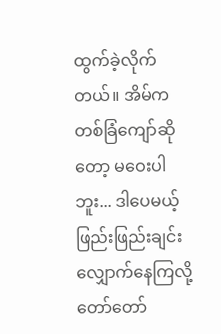ထွက်ခဲ့လိုက်တယ်။ အိမ်ကတစ်ခြံကျော်ဆိုတော့ မဝေးပါဘူး... ဒါပေမယ့် ဖြည်းဖြည်းချင်းလျှောက်နေကြလို့ တော်တော်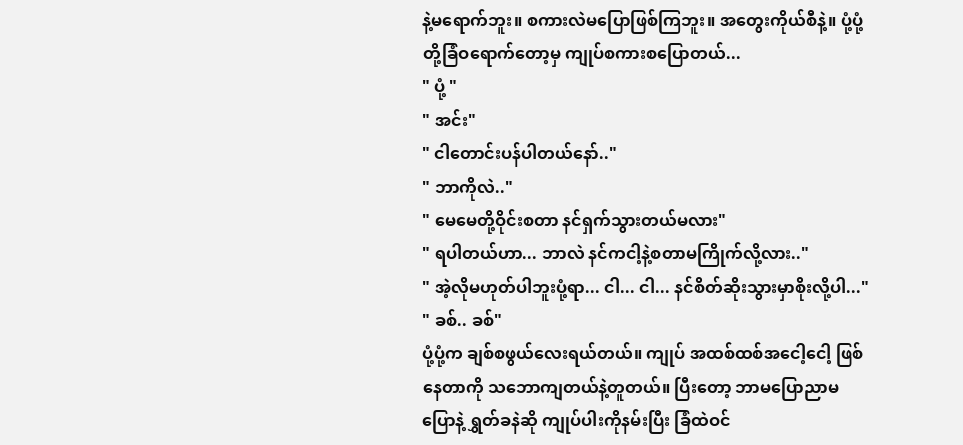နဲ့မရောက်ဘူး။ စကားလဲမပြောဖြစ်ကြဘူး။ အတွေးကိုယ်စီနဲ့။ ပုံ့ပုံ့တို့ခြံဝရောက်တော့မှ ကျုပ်စကားစပြောတယ်...
" ပုံ့ "
" အင်း"
" ငါတောင်းပန်ပါတယ်နော်.."
" ဘာကိုလဲ.."
" မေမေတို့ဝိုင်းစတာ နင်ရှက်သွားတယ်မလား"
" ရပါတယ်ဟာ... ဘာလဲ နင်ကငါ့နဲ့စတာမကြိုက်လို့လား.."
" အဲ့လိုမဟုတ်ပါဘူးပုံ့ရာ... ငါ... ငါ... နင်စိတ်ဆိုးသွားမှာစိုးလို့ပါ..."
" ခစ်.. ခစ်"
ပုံ့ပုံ့က ချစ်စဖွယ်လေးရယ်တယ်။ ကျုပ် အထစ်ထစ်အငေါ့ငေါ့ ဖြစ်နေတာကို သဘောကျတယ်နဲ့တူတယ်။ ပြီးတော့ ဘာမပြောညာမပြောနဲ့ ရွှတ်ခနဲဆို ကျုပ်ပါးကိုနမ်းပြီး ခြံထဲဝင်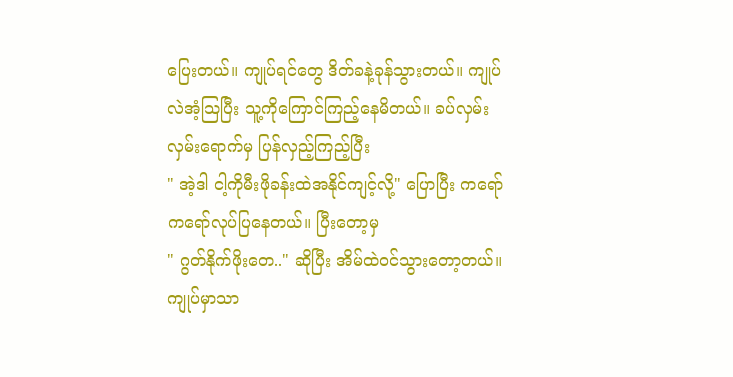ပြေးတယ်။ ကျုပ်ရင်တွေ ဒိတ်ခနဲ့ခုန်သွားတယ်။ ကျုပ်လဲအံ့သြပြီး သူ့ကိုကြောင်ကြည့်နေမိတယ်။ ခပ်လှမ်းလှမ်းရောက်မှ ပြန်လှည့်ကြည့်ပြီး
" အဲ့ဒါ ငါ့ကိုမီးဖိုခန်းထဲအနိုင်ကျင့်လို့" ပြောပြီး ကရော်ကရော်လုပ်ပြနေတယ်။ ပြီးတော့မှ
" ဂွတ်နိုက်ဖိုးတေ.." ဆိုပြီး အိမ်ထဲဝင်သွားတော့တယ်။
ကျုပ်မှာသာ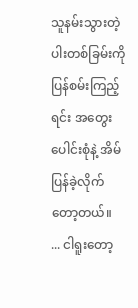သူနမ်းသွားတဲ့ ပါးတစ်ခြမ်းကို ပြန်စမ်းကြည့်ရင်း အတွေးပေါင်းစုံနဲ့ အိမ်ပြန်ခဲ့လိုက်တော့တယ်။
... ငါရူးတော့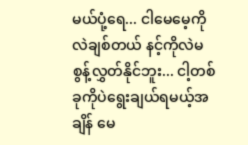မယ်ပုံ့ရေ... ငါမေမေ့ကိုလဲချစ်တယ် နင့်ကိုလဲမစွန့်လွှတ်နိုင်ဘူး... ငါ့တစ်ခုကိုပဲရွေးချယ်ရမယ့်အချိန် မေ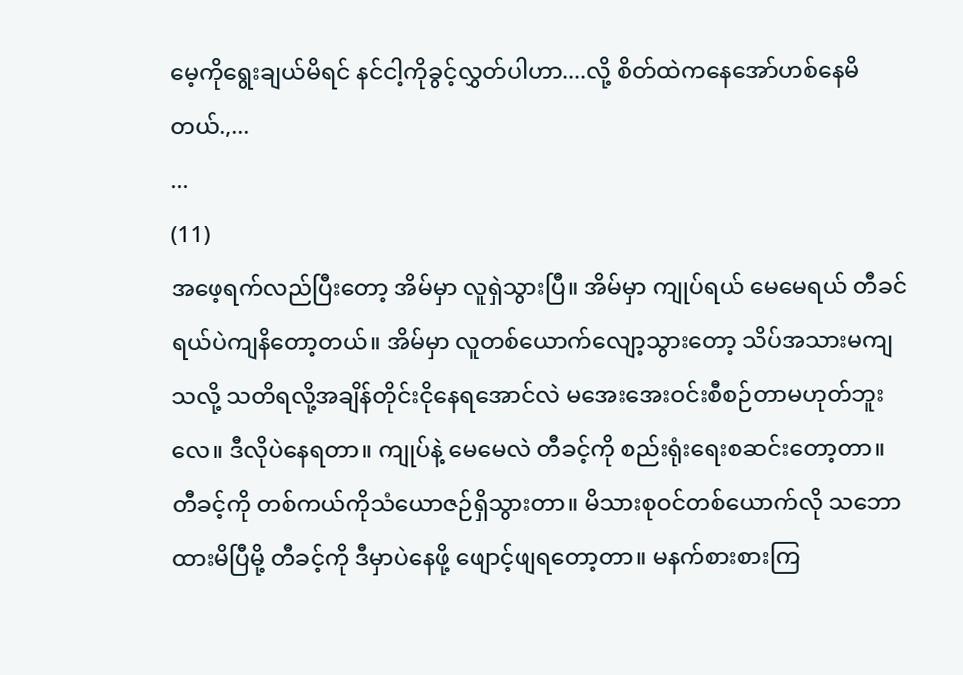မေ့ကိုရွေးချယ်မိရင် နင်ငါ့ကိုခွင့်လွှတ်ပါဟာ....လို့ စိတ်ထဲကနေအော်ဟစ်နေမိတယ်.,...
...
(11)
အဖေ့ရက်လည်ပြီးတော့ အိမ်မှာ လူရှဲသွားပြီ။ အိမ်မှာ ကျုပ်ရယ် မေမေရယ် တီခင်ရယ်ပဲကျနိတော့တယ်။ အိမ်မှာ လူတစ်ယောက်လျော့သွားတော့ သိပ်အသားမကျသလို့ သတိရလို့အချိန်တိုင်းငိုနေရအောင်လဲ မအေးအေးဝင်းစီစဉ်တာမဟုတ်ဘူးလေ။ ဒီလိုပဲနေရတာ။ ကျုပ်နဲ့ မေမေလဲ တီခင့်ကို စည်းရုံးရေးစဆင်းတော့တာ။ တီခင့်ကို တစ်ကယ်ကိုသံယောဇဉ်ရှိသွားတာ။ မိသားစုဝင်တစ်ယောက်လို သဘောထားမိပြီမို့ တီခင့်ကို ဒီမှာပဲနေဖို့ ဖျောင့်ဖျရတော့တာ။ မနက်စားစားကြ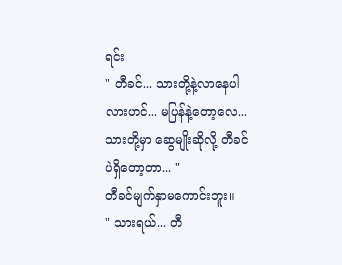ရင်း
" တီခင်... သားတို့နဲ့လာနေပါလားဟင်... မပြန်နဲ့တော့လေ... သားတို့မှာ ဆွေမျိုးဆိုလို့ တီခင်ပဲရှိတော့တာ... "
တီခင်မျက်နှာမကောင်းဘူး။
" သားရယ်... တီ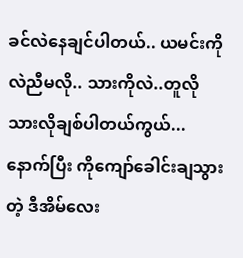ခင်လဲနေချင်ပါတယ်.. ယမင်းကိုလဲညီမလို.. သားကိုလဲ..တူလိုသားလိုချစ်ပါတယ်ကွယ်... နောက်ပြီး ကိုကျော်ခေါင်းချသွားတဲ့ ဒီအိမ်လေး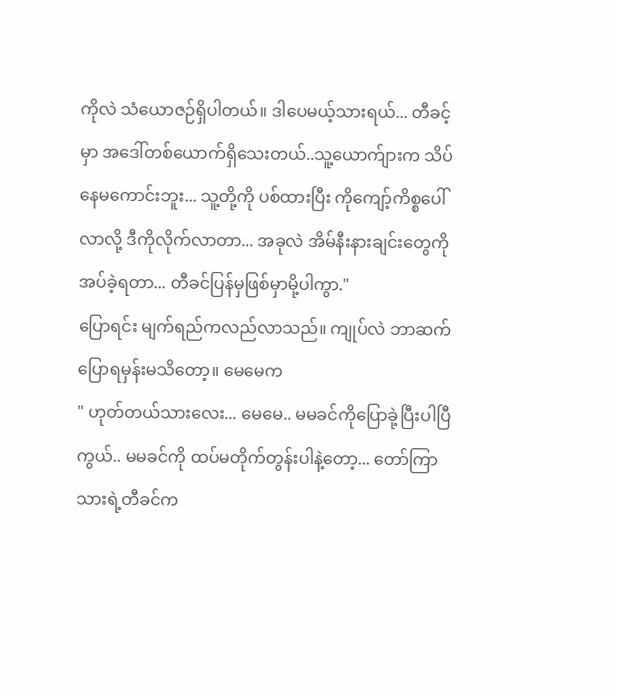ကိုလဲ သံယောဇဉ်ရှိပါတယ်။ ဒါပေမယ့်သားရယ်... တီခင့်မှာ အဒေါ်တစ်ယောက်ရှိသေးတယ်..သူ့ယောက်ျားက သိပ်နေမကောင်းဘူး... သူ့တို့ကို ပစ်ထားပြီး ကိုကျော့်ကိစ္စပေါ်လာလို့ ဒီကိုလိုက်လာတာ... အခုလဲ အိမ်နီးနားချင်းတွေကို အပ်ခဲ့ရတာ... တီခင်ပြန်မှဖြစ်မှာမို့ပါကွာ."
ပြောရင်း မျက်ရည်ကလည်လာသည်။ ကျုပ်လဲ ဘာဆက်ပြောရမှန်းမသိတော့။ မေမေက
" ဟုတ်တယ်သားလေး... မေမေ.. မမခင်ကိုပြောခုဲ့ပြီးပါပြီကွယ်.. မမခင်ကို ထပ်မတိုက်တွန်းပါနဲ့တော့... တော်ကြာ သားရဲ့တီခင်က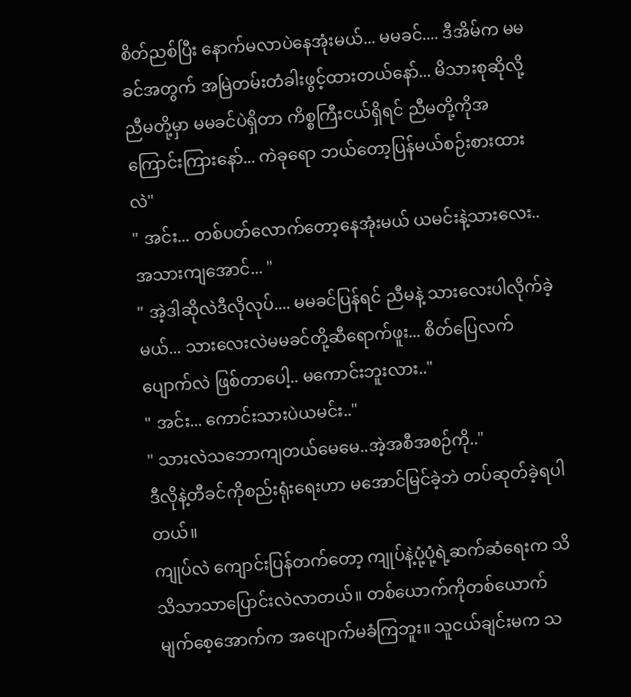စိတ်ညစ်ပြီး နောက်မလာပဲနေအုံးမယ်... မမခင်.... ဒီအိမ်က မမခင်အတွက် အမြဲတမ်းတံခါးဖွင့်ထားတယ်နော်... မိသားစုဆိုလို့ ညီမတို့မှာ မမခင်ပဲရှိတာ ကိစ္စကြီးငယ်ရှိရင် ညီမတို့ကိုအကြောင်းကြားနော်... ကဲခုရော ဘယ်တော့ပြန်မယ်စဉ်းစားထားလဲ"
" အင်း... တစ်ပတ်လောက်တော့နေအုံးမယ် ယမင်းနဲ့သားလေး..အသားကျအောင်... "
" အဲ့ဒါဆိုလဲဒီလိုလုပ်.... မမခင်ပြန်ရင် ညီမနဲ့ သားလေးပါလိုက်ခဲ့မယ်... သားလေးလဲမမခင်တို့ဆီရောက်ဖူး... စိတ်ပြေလက်ပျောက်လဲ ဖြစ်တာပေါ့.. မကောင်းဘူးလား.."
" အင်း... ကောင်းသားပဲယမင်း.."
" သားလဲသဘောကျတယ်မေမေ..အဲ့အစီအစဉ်ကို.."
ဒီလိုနဲ့တီခင်ကိုစည်းရုံးရေးဟာ မအောင်မြင်ခဲ့ဘဲ တပ်ဆုတ်ခဲ့ရပါတယ်။
ကျုပ်လဲ ကျောင်းပြန်တက်တော့ ကျုပ်နဲ့ပုံ့ပုံ့ရဲ့ဆက်ဆံရေးက သိသိသာသာပြောင်းလဲလာတယ်။ တစ်ယောက်ကိုတစ်ယောက် မျက်စေ့အောက်က အပျောက်မခံကြဘူး။ သူငယ်ချင်းမက သ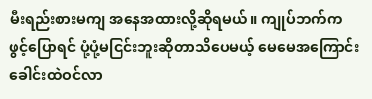မီးရည်းစားမကျ အနေအထားလို့ဆိုရမယ်။ ကျုပ်ဘက်က ဖွင့်ပြောရင် ပုံ့ပုံ့မငြင်းဘူးဆိုတာသိပေမယ့် မေမေအကြောင်းခေါင်းထဲဝင်လာ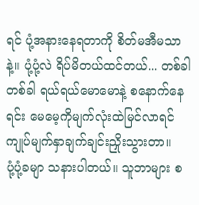ရင် ပုံ့အနားနေရတာကို စိတ်မအီမသာနဲ့။ ပုံ့ပုံ့လဲ ရိပ်မိတယ်ထင်တယ်... တစ်ခါတစ်ခါ ရယ်ရယ်မောမောနဲ့ စနောက်နေရင်း မေမေ့ကိုမျက်လုံးထဲမြင်လာရင် ကျုပ်မျက်နှာချက်ချင်းညှိုးသွားတာ။
ပုံ့ပုံ့ခမျာ သနားပါတယ်။ သူဘာများ စ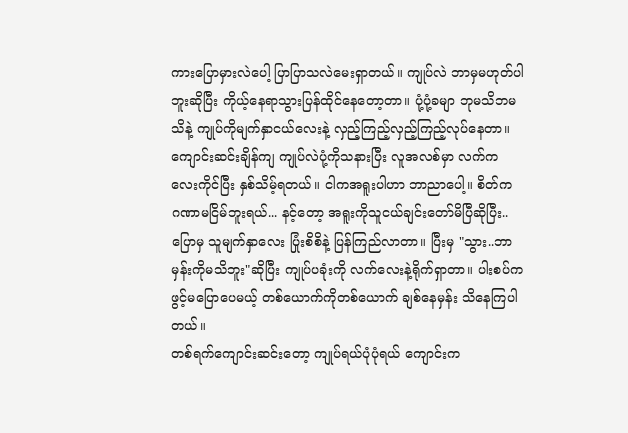ကားပြောမှားလဲပေါ့ ပြာပြာသလဲမေးရှာတယ်။ ကျုပ်လဲ ဘာမှမဟုတ်ပါဘူးဆိုပြီး ကိုယ့်နေရာသွားပြန်ထိုင်နေတော့တာ။ ပုံ့ပုံ့ခမျာ ဘုမသိဘမသိနဲ့ ကျုပ်ကိုမျက်နှာငယ်လေးနဲ့ လှည့်ကြည့်လှည့်ကြည့်လုပ်နေတာ။ ကျောင်းဆင်းချိန်ကျ ကျုပ်လဲပုံ့ကိုသနားပြီး လူအလစ်မှာ လက်ကလေးကိုင်ပြီး နှစ်သိမ့်ရတယ်။ ငါကအရူးပါဟာ ဘာညာပေါ့။ စိတ်က ဂဏာမငြိမ်ဘူးရယ်... နင့်တော့ အရူးကိုသူငယ်ချင်းတော်မိပြီဆိုပြီး.. ပြောမှ သူမျက်နှာလေး ပြုံးစိစိနဲ့ ပြန်ကြည်လာတာ။ ပြီးမှ "သွား..ဘာမှန်းကိုမသိဘူး"ဆိုပြီး ကျုပ်ပခုံးကို လက်လေးနဲ့ရိုက်ရှာတာ။ ပါးစပ်ကဖွင့်မပြောပေမယ့် တစ်ယောက်ကိုတစ်ယောက် ချစ်နေမှန်း သိနေကြပါတယ်။
တစ်ရက်ကျောင်းဆင်းတော့ ကျုပ်ရယ်ပုံပုံရယ် ကျောင်းက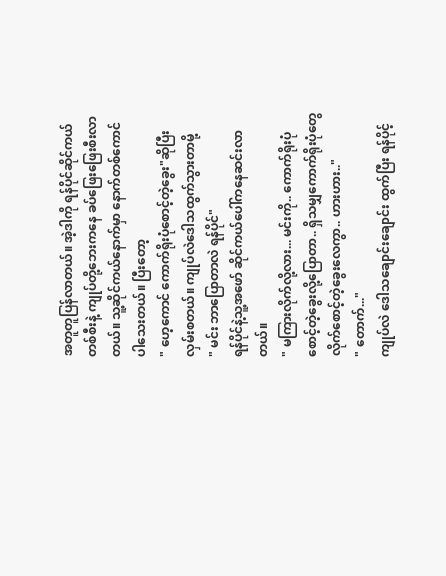အတူတူပြန်လာတယ်။ အဲ့ဒါကို ရန်ပိုင်ဆိုင်ကယ်တစ်စီးနဲ့ ကျုပ်တို့ဘေးကနေ ခပ်ဖြေးဖြေးစီးလာတယ်။ သူ့ဆိုင်ကယ်နောက်မှာ နောက်တစ်ကောင်ပါသေးတယ်။ ပြီးတော့
" ဟေ့ကောင် ကောက်ရိုးပုံစောင့်တဲ့ခွေး"ဆိုပြီးလှမ်းစတယ်။ ကျုပ်လဲဒေါသထွက်သွားတာမို့
" မင်း ဘာပြောတာလဲ ရန်ပိုင်"
ရန်ပိုင်နဲ့သူ့အဖော် ဆိုင်ကယ်ပေါ်ကနေဆင်းလာတယ်။
" မကြားလိုက်လို့လား... မင်းကို.. ကောက်ရိုးပုံစောင့်တဲ့ခွေးလို့ပြောတာ.. ရှိသမျှကောက်ရိုးပုံတွေလိုက်စောင့်တဲ့ခွေးလေကွာ.. ဟားဟား.."
" တောက်..."
ကျုပ်လဲ ဒေါသချောင်းချောင်း ထွက်ပြီး ရန်ပိုင့်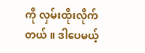ကို လှမ်းထိုးလိုက်တယ်။ ဒါပေမယ့်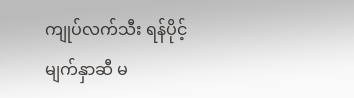ကျုပ်လက်သီး ရန်ပိုင့်မျက်နှာဆီ မ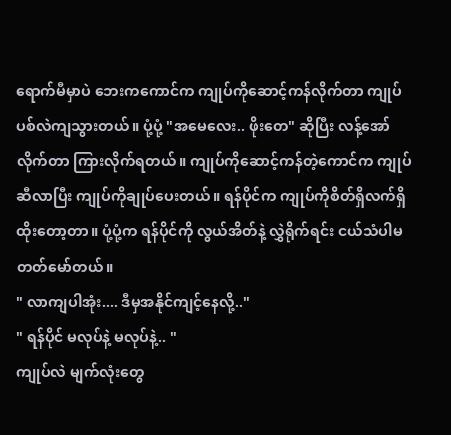ရောက်မီမှာပဲ ဘေးကကောင်က ကျုပ်ကိုဆောင့်ကန်လိုက်တာ ကျုပ်ပစ်လဲကျသွားတယ်။ ပုံ့ပုံ့ "အမေလေး.. ဖိုးတေ" ဆိုပြီး လန့်အော်လိုက်တာ ကြားလိုက်ရတယ်။ ကျုပ်ကိုဆောင့်ကန်တဲ့ကောင်က ကျုပ်ဆီလာပြီး ကျုပ်ကိုချုပ်ပေးတယ်။ ရန်ပိုင်က ကျုပ်ကိုစိတ်ရှိလက်ရှိထိုးတော့တာ။ ပုံ့ပုံ့က ရန်ပိုင်ကို လွယ်အိတ်နဲ့ လွှဲရိုက်ရင်း ငယ်သံပါမတတ်မော်တယ်။
" လာကျပါအုံး.... ဒီမှအနိုင်ကျင့်နေလို့.."
" ရန်ပိုင် မလုပ်နဲ့ မလုပ်နဲ့.. "
ကျုပ်လဲ မျက်လုံးတွေ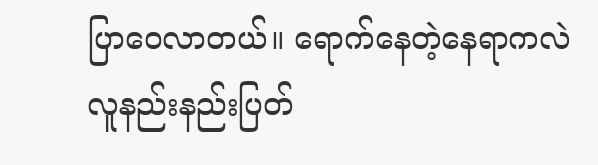ပြာဝေလာတယ်။ ရောက်နေတဲ့နေရာကလဲ လူနည်းနည်းပြတ်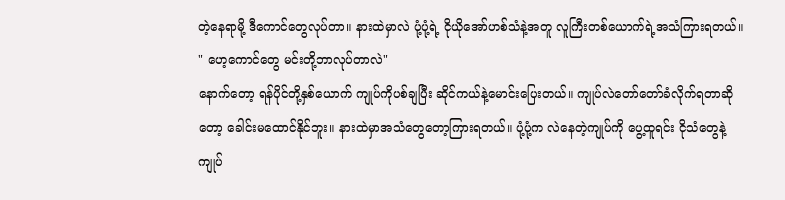တဲ့နေရာမို့ ဒီကောင်တွေလုပ်တာ။ နားထဲမှာလဲ ပုံ့ပုံ့ရဲ့ ငိုယိုအော်ဟစ်သံနဲ့အတူ လူကြီးတစ်ယောက်ရဲ့အသံကြားရတယ်။
" ဟေ့ကောင်တွေ မင်းတို့ဘာလုပ်တာလဲ"
နောက်တော့ ရန်ပိုင်တို့နှစ်ယောက် ကျုပ်ကိုပစ်ချပြီး ဆိုင်ကယ်နဲ့မောင်းပြေးတယ်။ ကျုပ်လဲတော်တော်ခံလိုက်ရတာဆိုတော့ ခေါင်းမထောင်နိုင်ဘူး။ နားထဲမှာအသံတွေတော့ကြားရတယ်။ ပုံ့ပုံ့က လဲနေတဲ့ကျုပ်ကို ပွေ့ထူရင်း ငိုသံတွေနဲ့ ကျုပ်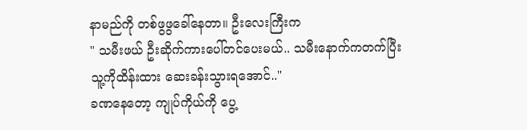နာမည်ကို တစ်ဖွဖွခေါ်နေတာ။ ဦးလေးကြီးက
" သမီးဖယ် ဦးဆိုက်ကားပေါ်တင်ပေးမယ်.. သမီးနောက်ကတက်ပြီး သူ့ကိုထိန်းထား ဆေးခန်းသွားရအောင်.."
ခဏနေတော့ ကျုပ်ကိုယ်ကို ပွေ့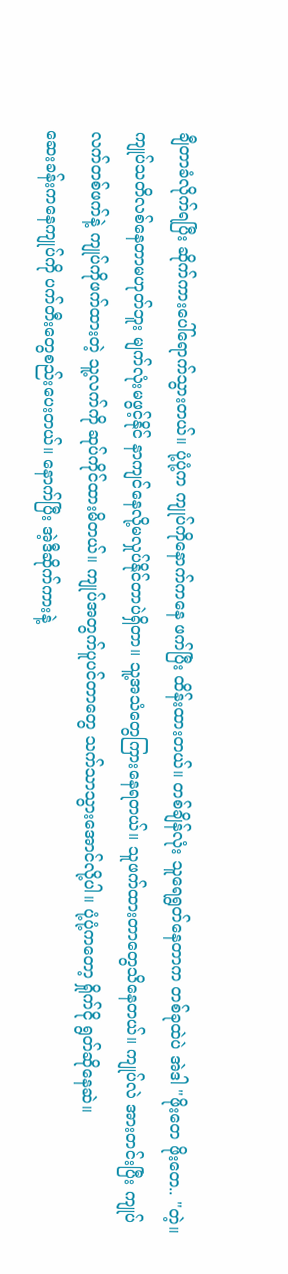ချီတာခံလိုက်ရပြီး ဆိုက်ကားပေါ်ရောက်သွားတယ်။ ပုံ့ပုံ့က ကျုပ်ကိုနောက်ကနေ ဖက်ပြီး ထိန်းထားတယ်။ တစ်ချိန်လုံး သူရေရွတ်နေတာက တစ်ခုထဲပဲ အဲဒါ "ဖိုးတေ ဖိုးတေ.. "တဲ့။ ကျုပ်သတိလစ်နေတာမဟုတ်ဘူး မျက်လုံးမဖွင့်နိုင် နာကျင်နေလို့မလှုပ်နိုင်တာပဲရှိတာ။ သူ့အသံတွေကြားနေရတယ်။ သူဖက်ထားတာတွေသိနေတယ်။ ကျုပ်လဲ အားတင်းပြီး ကျုပ်လက်တစ်ဖက်နဲ့ ကျုပ်ကိုဖက်ထားတဲ့ သူ့လက်ကို ဆုပ်ကိုင်ထားမိတယ်။ ကျုပ်အတွက်ပူပင်တာတွေ သက်သာသွားအောင်လို့ပါ။ ပုံ့ပုံ့ကတော့ ရှိုက်ငို ရွတ်ဆိုနေဆဲ။
ဆေးခန်းကနေကျုပ်ကို ပက်တီးတွေစည်းပေးတယ်။ နောက်ပြီး အဲ့ဒီဆိုက်ကားနဲ့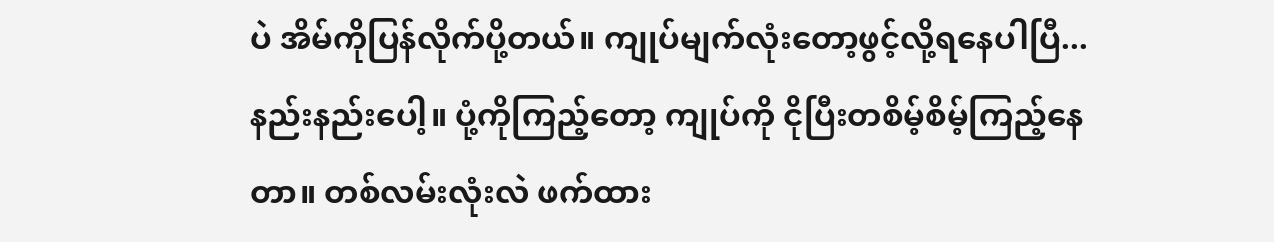ပဲ အိမ်ကိုပြန်လိုက်ပို့တယ်။ ကျုပ်မျက်လုံးတော့ဖွင့်လို့ရနေပါပြီ... နည်းနည်းပေါ့။ ပုံ့ကိုကြည့်တော့ ကျုပ်ကို ငိုပြီးတစိမ့်စိမ့်ကြည့်နေတာ။ တစ်လမ်းလုံးလဲ ဖက်ထား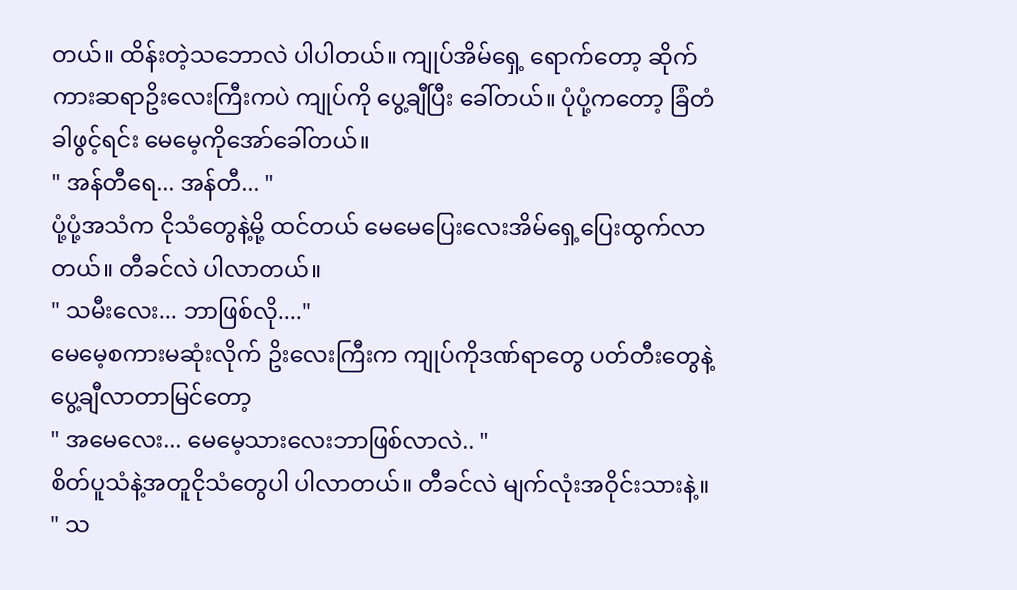တယ်။ ထိန်းတဲ့သဘောလဲ ပါပါတယ်။ ကျုပ်အိမ်ရှေ့ ရောက်တော့ ဆိုက်ကားဆရာဥိးလေးကြီးကပဲ ကျုပ်ကို ပွေ့ချီပြီး ခေါ်တယ်။ ပုံပုံ့ကတော့ ခြံတံခါဖွင့်ရင်း မေမေ့ကိုအော်ခေါ်တယ်။
" အန်တီရေ... အန်တီ... "
ပုံ့ပုံ့အသံက ငိုသံတွေနဲ့မို့ ထင်တယ် မေမေပြေးလေးအိမ်ရှေ့ပြေးထွက်လာတယ်။ တီခင်လဲ ပါလာတယ်။
" သမီးလေး... ဘာဖြစ်လို...."
မေမေ့စကားမဆုံးလိုက် ဥိးလေးကြီးက ကျုပ်ကိုဒဏ်ရာတွေ ပတ်တီးတွေနဲ့ ပွေ့ချီလာတာမြင်တော့
" အမေလေး... မေမေ့သားလေးဘာဖြစ်လာလဲ.. "
စိတ်ပူသံနဲ့အတူငိုသံတွေပါ ပါလာတယ်။ တီခင်လဲ မျက်လုံးအဝိုင်းသားနဲ့။
" သ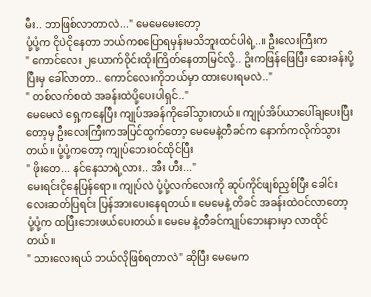မီး.. ဘာဖြစ်လာတာလဲ..." မေမေမေးတော့
ပုံ့ပုံ့က ငိုပဲငိုနေတာ ဘယ်ကစပြောရမှန်းမသိဘူးထင်ပါရဲ့..။ ဦးလေးကြီးက
" ကောင်လေး ၂ယောက်ဝိုင်းထိုးကြိတ်နေတာမြင်လို့.. ဥိးကဖြန်ဖြေပြီး ဆေးခန်းပို့ပြီးမှ ခေါ်လာတာ.. ကောင်လေးကိုဘယ်မှာ ထားပေးရမလဲ.."
" တစ်လက်စထဲ အခန်းထဲပို့ပေးပါရှင်.."
မေမေလဲ ရှေ့ကနေပြီး ကျုပ်အခန်ကိုခေါ်သွားတယ်။ ကျုပ်အိပ်ယာပေါ်ချပေးပြီးတော့မှ ဦးလေးကြီးကအပြင်ထွက်တော့ မေမေနဲ့တီခင်က နောက်ကလိုက်သွားတယ်။ ပုံ့ပုံ့ကတော့ ကျုပ်ဘေးဝင်ထိုင်ပြီး
" ဖိုးတေ... နင်နေသာရဲ့လား.. အီး ဟီး..."
မေးရင်းငိုနေပြန်ရော။ ကျုပ်လဲ ပုံ့ပုံ့လက်လေးကို ဆုပ်ကိုင်ဖျစ်ညှစ်ပြီး ခေါင်းလေးဆတ်ပြရင်း ပြန်အားပေးနေရတယ်။ မေမေနဲ့ တိခင် အခန်းထဲဝင်လာတော့ ပုံ့ပုံ့က ထပြီးဘေးဖယ်ပေးတယ်။ မေမေ နဲ့တီခင်ကျုပ်ဘေးနားမှာ လာထိုင်တယ်။
" သားလေးရယ် ဘယ်လိုဖြစ်ရတာလဲ" ဆိုပြီး မေမေက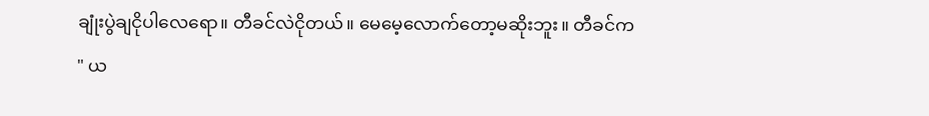ချုံးပွဲချငိုပါလေရော။ တီခင်လဲငိုတယ်။ မေမေ့လောက်တော့မဆိုးဘူး။ တီခင်က
" ယ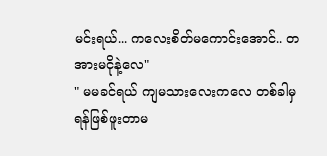မင်းရယ်... ကလေးစိတ်မကောင်းအောင်.. တအားမငိုနဲ့လေ"
" မမခင်ရယ် ကျမသားလေးကလေ တစ်ခါမှရန်ဖြစ်ဖူးတာမ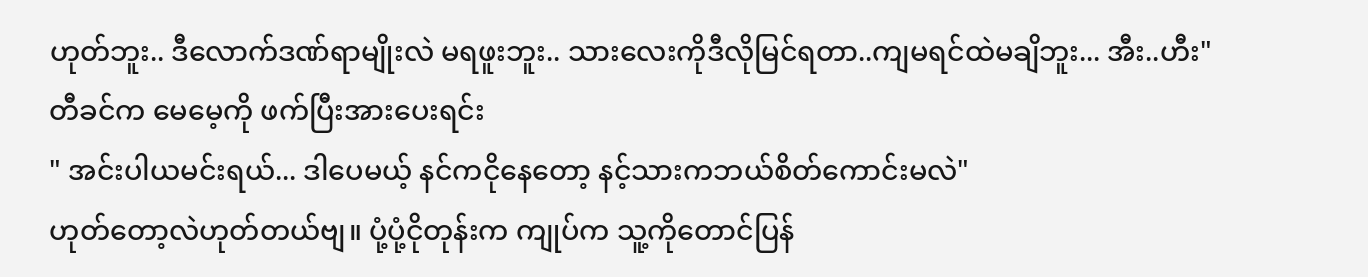ဟုတ်ဘူး.. ဒီလောက်ဒဏ်ရာမျိုးလဲ မရဖူးဘူး.. သားလေးကိုဒီလိုမြင်ရတာ..ကျမရင်ထဲမချိဘူး... အီး..ဟီး"
တီခင်က မေမေ့ကို ဖက်ပြီးအားပေးရင်း
" အင်းပါယမင်းရယ်... ဒါပေမယ့် နင်ကငိုနေတော့ နင့်သားကဘယ်စိတ်ကောင်းမလဲ"
ဟုတ်တော့လဲဟုတ်တယ်ဗျ။ ပုံ့ပုံ့ငိုတုန်းက ကျုပ်က သူ့ကိုတောင်ပြန်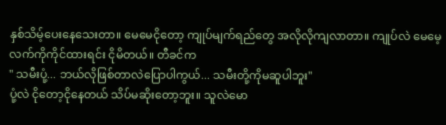နှစ်သိမ့်ပေးနေသေးတာ။ မေမေငိုတော့ ကျုပ်မျက်ရည်တွေ အလိုလိုကျလာတာ။ ကျုပ်လဲ မေမေ့လက်ကိုကိုင်ထားရင်း ငိုမိတယ်။ တီခင်က
" သမီးပုံ့... ဘယ်လိုဖြစ်တာလဲပြောပါကွယ်... သမီးတို့ကိုမဆူပါဘူး"
ပုံ့လဲ ငိုတော့ငိုနေတယ် သိပ်မဆိုးတော့ဘူး။ သူလဲမော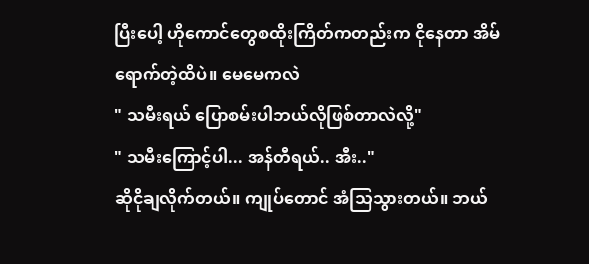ပြီးပေါ့ ဟိုကောင်တွေစထိုးကြိတ်ကတည်းက ငိုနေတာ အိမ်ရောက်တဲ့ထိပဲ။ မေမေကလဲ
" သမီးရယ် ပြောစမ်းပါဘယ်လိုဖြစ်တာလဲလို့"
" သမီးကြောင့်ပါ... အန်တီရယ်.. အီး.."
ဆိုငိုချလိုက်တယ်။ ကျုပ်တောင် အံသြသွားတယ်။ ဘယ်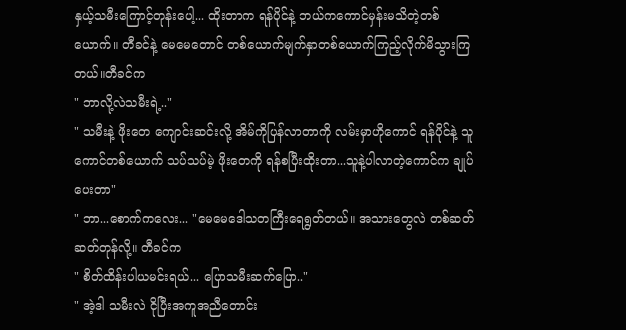နှယ့်သမီးကြောင့်တုန်းပေါ့... ထိုးတာက ရန်ပိုင်နဲ့ ဘယ်ကကောင်မှန်းမသိတဲ့တစ်ယောက်။ တီခင်နဲ့ မေမေတောင် တစ်ယောက်မျက်နှာတစ်ယောက်ကြည့်လိုက်မိသွားကြတယ်။တီခင်က
" ဘာလို့လဲသမီးရဲ့.."
" သမီးနဲ့ ဖိုးတေ ကျောင်းဆင်းလို့ အိမ်ကိုပြန်လာတာကို လမ်းမှာဟိုကောင် ရန်ပိုင်နဲ့ သူကောင်တစ်ယောက် သပ်သပ်မဲ့ ဖိုးတေကို ရန်စပြီးထိုးတာ...သူနဲ့ပါလာတဲ့ကောင်က ချုပ်ပေးတာ"
" ဘာ...စောက်ကလေး... "မေမေဒေါသတကြီးရေရွတ်တယ်။ အသားတွေလဲ တစ်ဆတ်ဆတ်တုန်လို့။ တီခင်က
" စိတ်ထိန်းပါယမင်းရယ်... ပြောသမီးဆက်ပြော.."
" အဲ့ဒါ သမီးလဲ ငိုပြီးအကူအညီတောင်း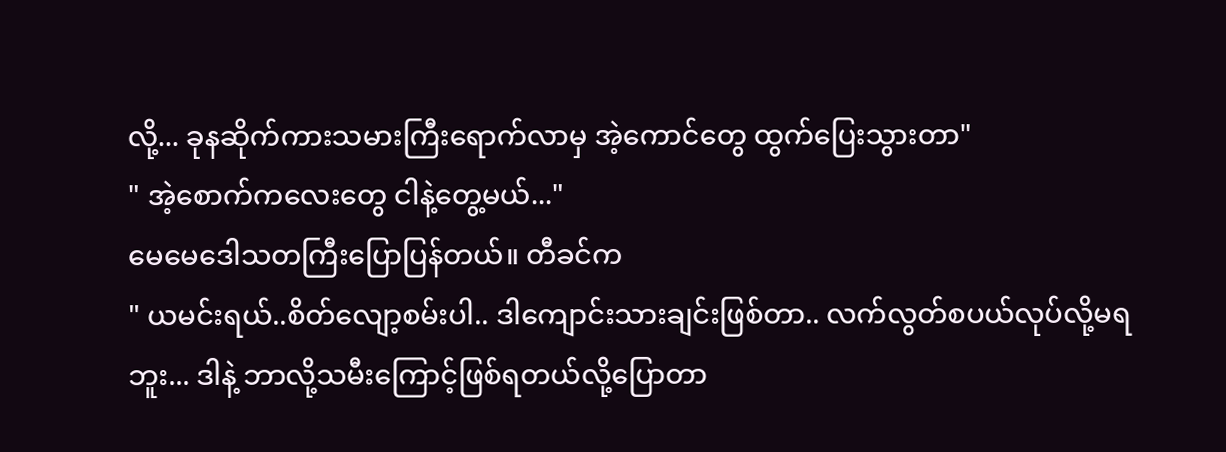လို့... ခုနဆိုက်ကားသမားကြီးရောက်လာမှ အဲ့ကောင်တွေ ထွက်ပြေးသွားတာ"
" အဲ့စောက်ကလေးတွေ ငါနဲ့တွေ့မယ်..."
မေမေဒေါသတကြီးပြောပြန်တယ်။ တီခင်က
" ယမင်းရယ်..စိတ်လျော့စမ်းပါ.. ဒါကျောင်းသားချင်းဖြစ်တာ.. လက်လွတ်စပယ်လုပ်လို့မရဘူး... ဒါနဲ့ ဘာလို့သမီးကြောင့်ဖြစ်ရတယ်လို့ပြောတာ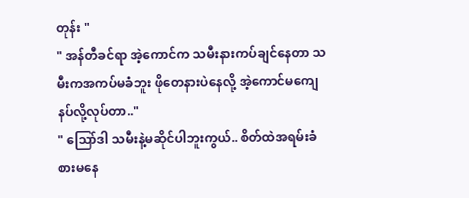တုန်း "
" အန်တီခင်ရာ အဲ့ကောင်က သမီးနားကပ်ချင်နေတာ သမီးကအကပ်မခံဘူး ဖိုတေနားပဲနေလို့ အဲ့ကောင်မကျေနပ်လို့လုပ်တာ.."
" သြော်ဒါ သမီးနဲ့မဆိုင်ပါဘူးကွယ်.. စိတ်ထဲအရမ်းခံစားမနေ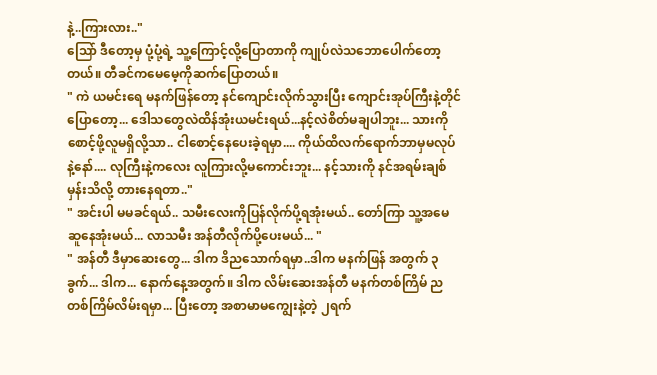နဲ့..ကြားလား.."
သြော် ဒီတော့မှ ပုံ့ပုံ့ရဲ့ သူ့ကြောင့်လို့ပြောတာကို ကျုပ်လဲသဘောပေါက်တော့တယ်။ တီခင်ကမေမေ့ကိုဆက်ပြောတယ်။
" ကဲ ယမင်းရေ မနက်ဖြန်တော့ နင်ကျောင်းလိုက်သွားပြီး ကျောင်းအုပ်ကြီးနဲ့တိုင်ပြောတော့... ဒေါသတွေလဲထိန်အုံးယမင်းရယ်...နင့်လဲစိတ်မချပါဘူး... သားကိုစောင့်ဖို့လူမရှိလို့သာ.. ငါစောင့်နေပေးခဲ့ရမှာ.... ကိုယ်ထိလက်ရောက်ဘာမှမလုပ်နဲ့နော်.... လုကြီးနဲ့ကလေး လူကြားလို့မကောင်းဘူး... နင့်သားကို နင်အရမ်းချစ်မှန်းသိလို့ တားနေရတာ.."
" အင်းပါ မမခင်ရယ်.. သမီးလေးကိုပြန်လိုက်ပို့ရအုံးမယ်.. တော်ကြာ သူ့အမေဆူနေအုံးမယ်... လာသမီး အန်တီလိုက်ပို့ပေးမယ်... "
" အန်တီ ဒီမှာဆေးတွေ... ဒါက ဒိညသောက်ရမှာ..ဒါက မနက်ဖြန် အတွက် ၃ခွက်... ဒါက... နောက်နေ့အတွက်။ ဒါက လိမ်းဆေးအန်တီ မနက်တစ်ကြိမ် ညတစ်ကြိမ်လိမ်းရမှာ... ပြီးတော့ အစာမာမကျွေးနဲ့တဲ့ ၂ရက်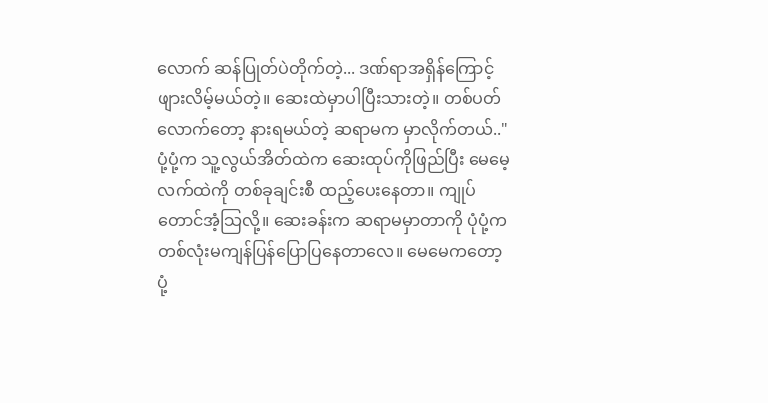လောက် ဆန်ပြုတ်ပဲတိုက်တဲ့... ဒဏ်ရာအရှိန်ကြောင့် ဖျားလိမ့်မယ်တဲ့။ ဆေးထဲမှာပါပြီးသားတဲ့။ တစ်ပတ်လောက်တော့ နားရမယ်တဲ့ ဆရာမက မှာလိုက်တယ်.."
ပုံ့ပုံ့က သူ့လွယ်အိတ်ထဲက ဆေးထုပ်ကိုဖြည်ပြီး မေမေ့လက်ထဲကို တစ်ခုချင်းစီ ထည့်ပေးနေတာ။ ကျုပ်တောင်အံ့သြလို့။ ဆေးခန်းက ဆရာမမှာတာကို ပုံပုံ့က တစ်လုံးမကျန်ပြန်ပြောပြနေတာလေ။ မေမေကတော့ ပုံ့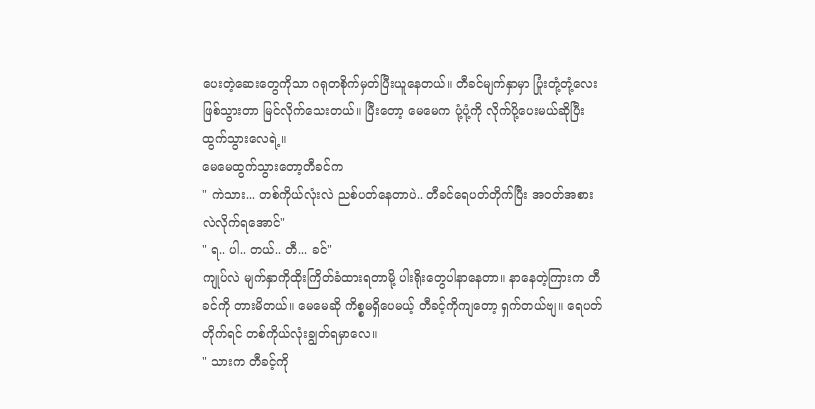ပေးတဲ့ဆေးတွေကိုသာ ဂရုတစိုက်မှတ်ပြီးယူနေတယ်။ တီခင်မျက်နှာမှာ ပြုံးတုံ့တုံ့လေးဖြစ်သွားတာ မြင်လိုက်သေးတယ်။ ပြီးတော့ မေမေက ပုံ့ပုံ့ကို လိုက်ပို့ပေးမယ်ဆိုပြီး ထွက်သွားလေရဲ့။
မေမေထွက်သွားတော့တီခင်က
" ကဲသား... တစ်ကိုယ်လုံးလဲ ညစ်ပတ်နေတာပဲ.. တီခင်ရေပတ်တိုက်ပြီး အဝတ်အစားလဲလိုက်ရအောင်"
" ရ.. ပါ.. တယ်.. တီ... ခင်"
ကျုပ်လဲ မျက်နှာကိုထိုးကြိတ်ခံထားရတာမို့ ပါးရိုးတွေပါနာနေတာ။ နာနေတဲ့ကြားက တီခင်ကို တားမိတယ်။ မေမေဆို ကိစ္စမရှိပေမယ့် တီခင့်ကိုကျတော့ ရှက်တယ်ဗျ။ ရေပတ်တိုက်ရင် တစ်ကိုယ်လုံးချွတ်ရမှာလေ။
" သားက တီခင့်ကို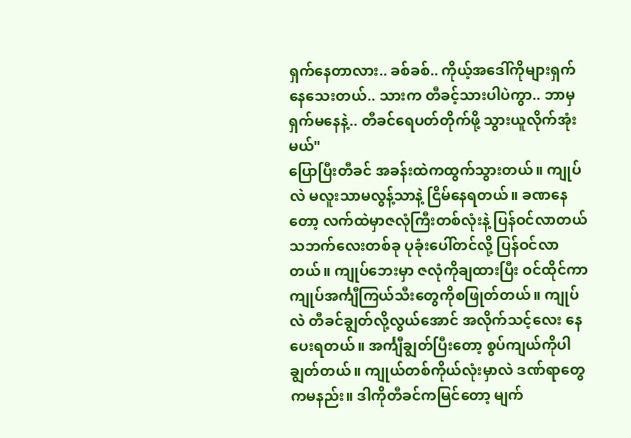ရှက်နေတာလား.. ခစ်ခစ်.. ကိုယ့်အဒေါ်ကိုများရှက်နေသေးတယ်.. သားက တီခင့်သားပါပဲကွာ.. ဘာမှရှက်မနေနဲ့.. တီခင်ရေပတ်တိုက်ဖို့ သွားယူလိုက်အုံးမယ်"
ပြောပြီးတီခင် အခန်းထဲကထွက်သွားတယ်။ ကျုပ်လဲ မလူးသာမလွန့်သာနဲ့ ငြိမ်နေရတယ်။ ခဏနေတော့ လက်ထဲမှာဇလုံကြီးတစ်လုံးနဲ့ ပြန်ဝင်လာတယ် သဘက်လေးတစ်ခု ပုခုံးပေါ်တင်လို့ ပြန်ဝင်လာတယ်။ ကျုပ်ဘေးမှာ ဇလုံကိုချထားပြီး ဝင်ထိုင်ကာ ကျုပ်အင်္ကျီကြယ်သီးတွေကိုစဖြုတ်တယ်။ ကျုပ်လဲ တီခင်ချွတ်လို့လွယ်အောင် အလိုက်သင့်လေး နေပေးရတယ်။ အင်္ကျီချွတ်ပြီးတော့ စွပ်ကျယ်ကိုပါ ချွတ်တယ်။ ကျုယ်တစ်ကိုယ်လုံးမှာလဲ ဒဏ်ရာတွေကမနည်း။ ဒါကိုတီခင်ကမြင်တော့ မျက်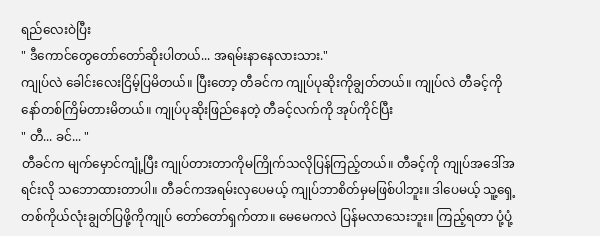ရည်လေးဝဲပြီး
" ဒီကောင်တွေတော်တော်ဆိုးပါတယ်... အရမ်းနာနေလားသား."
ကျုပ်လဲ ခေါင်းလေးငြိမ့်ပြမိတယ်။ ပြီးတော့ တီခင်က ကျုပ်ပုဆိုးကိုချွတ်တယ်။ ကျုပ်လဲ တီခင့်ကို နော်တစ်ကြိမ်တားမိတယ်။ ကျုပ်ပုဆိုးဖြည်နေတဲ့ တီခင့်လက်ကို အုပ်ကိုင်ပြီး
" တီ... ခင်... "
တီခင်က မျက်မှောင်ကျုံ့ပြီး ကျုပ်တားတာကိုမကြိုက်သလိုပြန်ကြည့်တယ်။ တီခင့်ကို ကျုပ်အဒေါ်အရင်းလို သဘောထားတာပါ။ တီခင်ကအရမ်းလှပေမယ့် ကျုပ်ဘာစိတ်မှမဖြစ်ပါဘူး။ ဒါပေမယ့် သူ့ရှေ့တစ်ကိုယ်လုံးချွတ်ပြဖို့ကိုကျုပ် တော်တော်ရှက်တာ။ မေမေကလဲ ပြန်မလာသေးဘူး။ ကြည့်ရတာ ပုံ့ပုံ့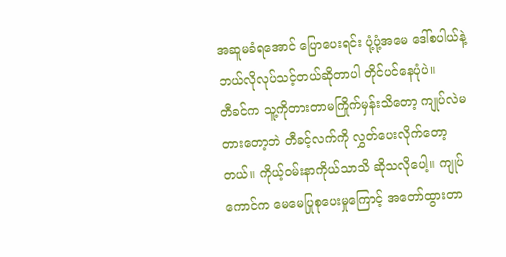အဆူမခံရအောင် ပြောပေးရင်း ပုံ့ပုံ့အမေ ဒေါ်စပါယ်နဲ့ ဘယ်လိုလုပ်သင့်တယ်ဆိုတာပါ တိုင်ပင်နေပုံပဲ။
တီခင်က သူ့ကိုတားတာမကြိုက်မှန်းသိတော့ ကျုပ်လဲမတားတော့ဘဲ တီခင့်လက်ကို လွှတ်ပေးလိုက်တော့တယ်။ ကိုယ့်ဝမ်းနာကိုယ်သာသိ ဆိုသလိုပေါ့။ ကျုပ်ကောင်က မေမေပြုစုပေးမှုကြောင့် အတော်ထွားတာ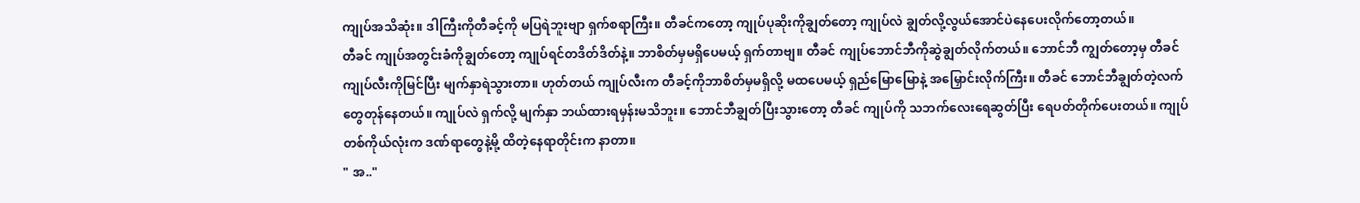ကျုပ်အသိဆုံး။ ဒါကြီးကိုတီခင့်ကို မပြရဲဘူးဗျာ ရှက်စရာကြီး။ တီခင်ကတော့ ကျုပ်ပုဆိုးကိုချွတ်တော့ ကျုပ်လဲ ချွတ်လို့လွယ်အောင်ပဲနေပေးလိုက်တော့တယ်။
တီခင် ကျုပ်အတွင်းခံကိုချွတ်တော့ ကျုပ်ရင်တဒိတ်ဒိတ်နဲ့။ ဘာစိတ်မှမရှိပေမယ့် ရှက်တာဗျ။ တီခင် ကျုပ်ဘောင်ဘီကိုဆွဲချွတ်လိုက်တယ်။ ဘောင်ဘီ ကျွတ်တော့မှ တီခင်ကျုပ်လီးကိုမြင်ပြီး မျက်နှာရဲသွားတာ။ ဟုတ်တယ် ကျုပ်လီးက တီခင့်ကိုဘာစိတ်မှမရှိလို့ မထပေမယ့် ရှည်မြောမြောနဲ့ အမြှောင်းလိုက်ကြီး။ တီခင် ဘောင်ဘီချွတ်တဲ့လက်တွေတုန်နေတယ်။ ကျုပ်လဲ ရှက်လို့ မျက်နှာ ဘယ်ထားရမှန်းမသိဘူး။ ဘောင်ဘီချွတ်ပြီးသွားတော့ တီခင် ကျုပ်ကို သဘက်လေးရေဆွတ်ပြီး ရေပတ်တိုက်ပေးတယ်။ ကျုပ်တစ်ကိုယ်လုံးက ဒဏ်ရာတွေနဲ့မို့ ထိတဲ့နေရာတိုင်းက နာတာ။
" အ.."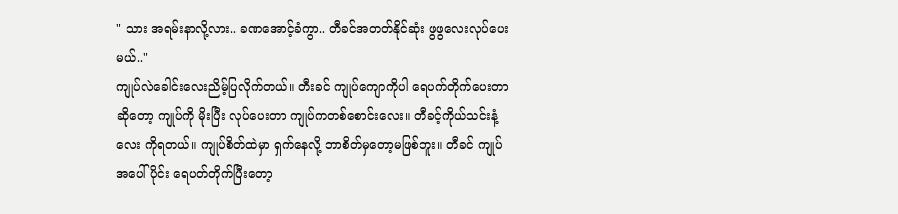" သား အရမ်းနာလို့လား.. ခဏအောင့်ခံကွာ.. တီခင်အတတ်နိုင်ဆုံး ဖွဖွလေးလုပ်ပေးမယ်.."
ကျုပ်လဲခေါင်းလေးညိမ့်ပြလိုက်တယ်။ တီးခင် ကျုပ်ကျောကိုပါ ရေပက်တိုက်ပေးတာ ဆိုတော့ ကျုပ်ကို မိုးပြီး လုပ်ပေးတာ ကျုပ်ကတစ်စောင်းလေး။ တီခင့်ကိုယ်သင်းနံ့လေး ကိုရတယ်။ ကျုပ်စိတ်ထဲမှာ ရှက်နေလို့ ဘာစိတ်မှတော့မဖြစ်ဘူး။ တီခင် ကျုပ်အပေါ်ပိုင်း ရေပတ်တိုက်ပြီးတော့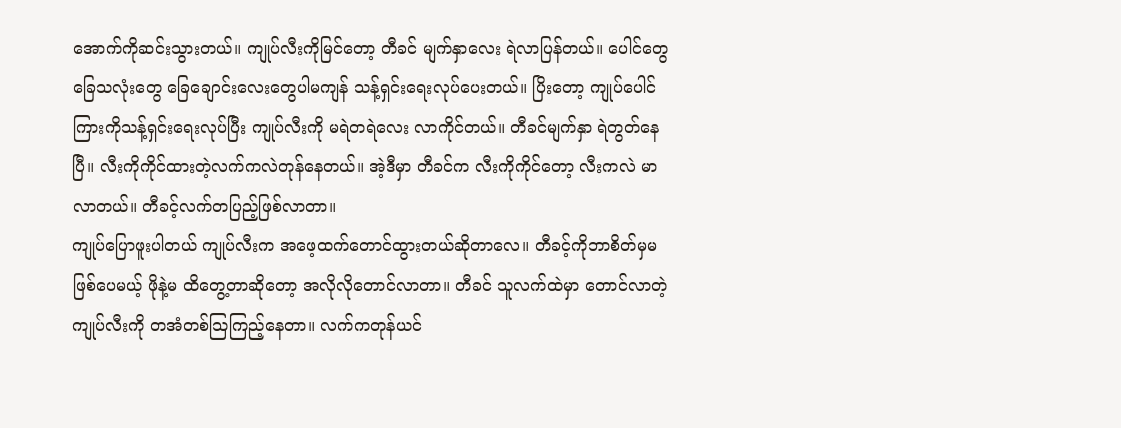အောက်ကိုဆင်းသွားတယ်။ ကျုပ်လီးကိုမြင်တော့ တီခင် မျက်နှာလေး ရဲလာပြန်တယ်။ ပေါင်တွေ ခြေသလုံးတွေ ခြေချောင်းလေးတွေပါမကျန် သန့်ရှင်းရေးလုပ်ပေးတယ်။ ပြိးတော့ ကျုပ်ပေါင်ကြားကိုသန့်ရှင်းရေးလုပ်ပြီး ကျုပ်လီးကို မရဲတရဲလေး လာကိုင်တယ်။ တီခင်မျက်နှာ ရဲတွတ်နေပြီ။ လီးကိုကိုင်ထားတဲ့လက်ကလဲတုန်နေတယ်။ အဲ့ဒီမှာ တီခင်က လီးကိုကိုင်တော့ လီးကလဲ မာလာတယ်။ တီခင့်လက်တပြည့်ဖြစ်လာတာ။
ကျုပ်ပြောဖူးပါတယ် ကျုပ်လီးက အဖေ့ထက်တောင်ထွားတယ်ဆိုတာလေ။ တီခင့်ကိုဘာစိတ်မှမဖြစ်ပေမယ့် ဖိုနဲ့မ ထိတွေ့တာဆိုတော့ အလိုလိုတောင်လာတာ။ တီခင် သူလက်ထဲမှာ တောင်လာတဲ့ ကျုပ်လီးကို တအံတစ်သြကြည့်နေတာ။ လက်ကတုန်ယင်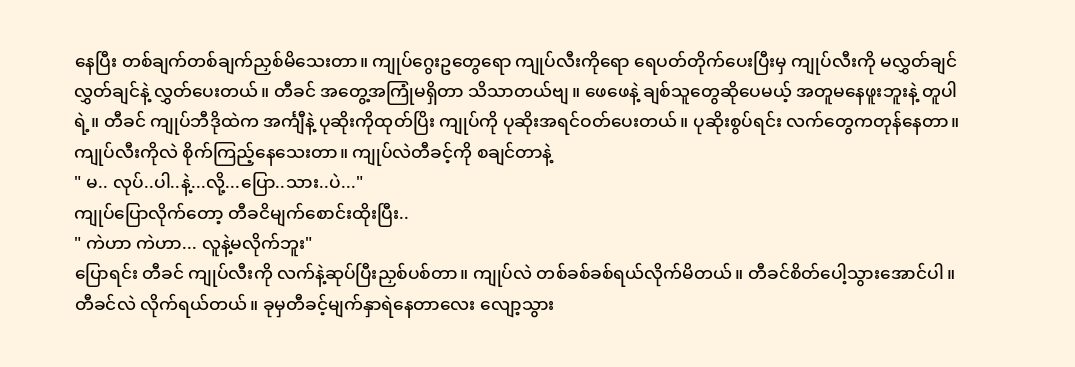နေပြီး တစ်ချက်တစ်ချက်ညှစ်မိသေးတာ။ ကျုပ်ဂွေးဥတွေရော ကျုပ်လီးကိုရော ရေပတ်တိုက်ပေးပြီးမှ ကျုပ်လီးကို မလွှတ်ချင် လွှတ်ချင်နဲ့ လွှတ်ပေးတယ်။ တီခင် အတွေ့အကြုံမရှိတာ သိသာတယ်ဗျ။ ဖေဖေနဲ့ ချစ်သူတွေဆိုပေမယ့် အတူမနေဖူးဘူးနဲ့ တူပါရဲ့။ တီခင် ကျုပ်ဘီဒိုထဲက အင်္ကျီနဲ့ ပုဆိုးကိုထုတ်ပြိး ကျုပ်ကို ပုဆိုးအရင်ဝတ်ပေးတယ်။ ပုဆိုးစွပ်ရင်း လက်တွေကတုန်နေတာ။ ကျုပ်လီးကိုလဲ စိုက်ကြည့်နေသေးတာ။ ကျုပ်လဲတီခင့်ကို စချင်တာနဲ့
" မ.. လုပ်..ပါ..နဲ့...လို့...ပြော..သား..ပဲ..."
ကျုပ်ပြောလိုက်တော့ တီခငိမျက်စောင်းထိုးပြီး..
" ကဲဟာ ကဲဟာ... လူနဲ့မလိုက်ဘူး"
ပြောရင်း တီခင် ကျုပ်လီးကို လက်နဲ့ဆုပ်ပြီးညှစ်ပစ်တာ။ ကျုပ်လဲ တစ်ခစ်ခစ်ရယ်လိုက်မိတယ်။ တီခင်စိတ်ပေါ့သွားအောင်ပါ။ တီခင်လဲ လိုက်ရယ်တယ်။ ခုမှတီခင့်မျက်နှာရဲနေတာလေး လျော့သွား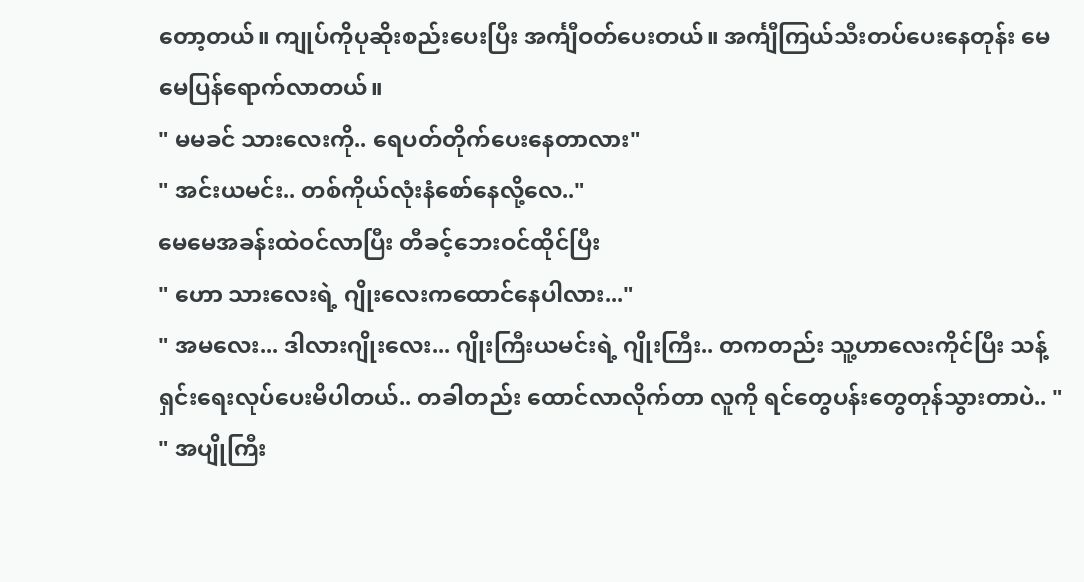တော့တယ်။ ကျုပ်ကိုပုဆိုးစည်းပေးပြီး အင်္ကျီဝတ်ပေးတယ်။ အင်္ကျီကြယ်သီးတပ်ပေးနေတုန်း မေမေပြန်ရောက်လာတယ်။
" မမခင် သားလေးကို.. ရေပတ်တိုက်ပေးနေတာလား"
" အင်းယမင်း.. တစ်ကိုယ်လုံးနံစော်နေလို့လေ.."
မေမေအခန်းထဲဝင်လာပြီး တီခင့်ဘေးဝင်ထိုင်ပြီး
" ဟော သားလေးရဲ့ ဂျိုးလေးကထောင်နေပါလား..."
" အမလေး... ဒါလားဂျိုးလေး... ဂျိုးကြီးယမင်းရဲ့ ဂျိုးကြီး.. တကတည်း သူ့ဟာလေးကိုင်ပြီး သန့်ရှင်းရေးလုပ်ပေးမိပါတယ်.. တခါတည်း ထောင်လာလိုက်တာ လူကို ရင်တွေပန်းတွေတုန်သွားတာပဲ.. "
" အပျိုကြီး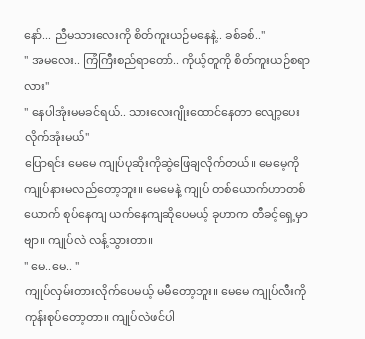နော်... ညီမသားလေးကို စိတ်ကူးယဉ်မနေနဲ့.. ခစ်ခစ်.."
" အမလေး.. ကြံကြီးစည်ရာတော်.. ကိုယ့်တူကို စိတ်ကူးယဉ်စရာလား"
" နေပါအုံးမမခင်ရယ်.. သားလေးဂျိုးထောင်နေတာ လျော့ပေးလိုက်အုံးမယ်"
ပြောရင်း မေမေ ကျုပ်ပုဆိုးကိုဆွဲဖြေချလိုက်တယ်။ မေမေ့ကို ကျုပ်နားမလည်တော့ဘူး။ မေမေနဲ့ ကျုပ် တစ်ယောက်ဟာတစ်ယောက် စုပ်နေကျ ယက်နေကျဆိုပေမယ့် ခုဟာက တီခင့်ရှေ့မှာဗျာ။ ကျုပ်လဲ လန့်သွားတာ။
" မေ..မေ.. "
ကျုပ်လှမ်းတားလိုက်ပေမယ့် မမီတော့ဘူး။ မေမေ ကျုပ်လီးကို ကုန်းစုပ်တော့တာ။ ကျုပ်လဲဖင်ပါ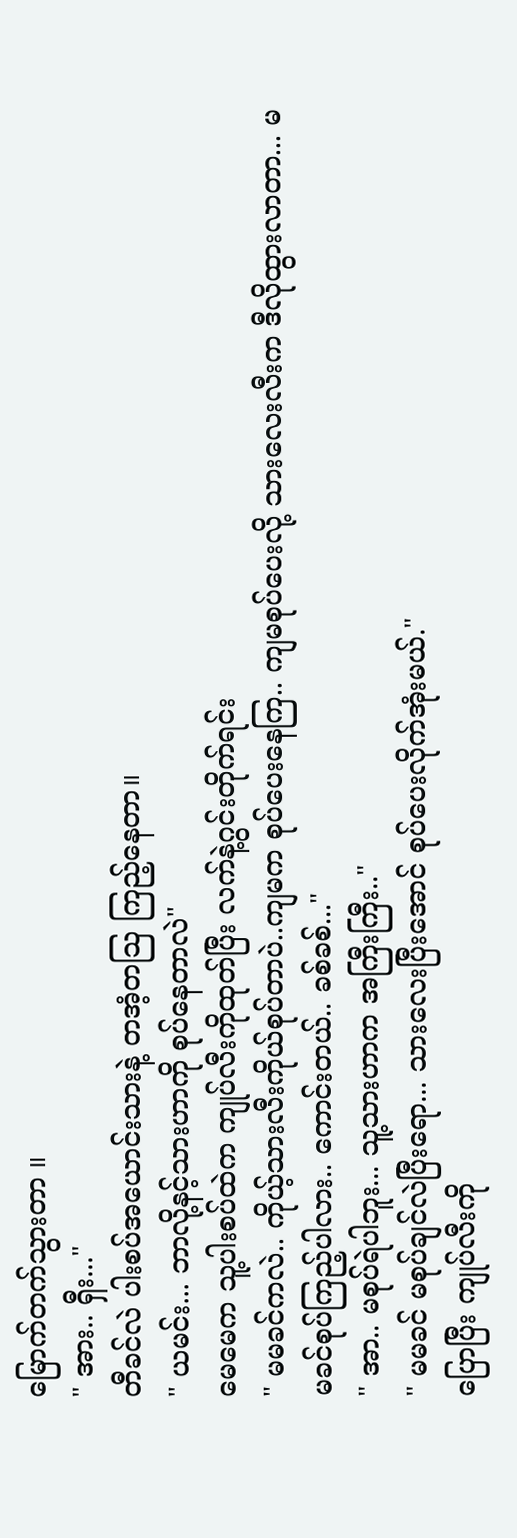မြောက်တက်သွားတာ ။
" အား.. ရှီး..."
တီခင်လဲ ပါးစပ်အယောင်းသားနဲ့ တအံ့တသြ ကြည့်နေတာ။
" ယမင်း... ဘာလို့နင့်သားဟာကို စုပ်နေတာလဲ"
မေမေက သူ့ပါးစပ်ထဲက ကျုပ်လီးကိုထုတ်ပြီး လက်နဲ့ဂွင်းတိုက်ရင်း
" မမခင်ကလဲ.. ကိုယ့်သားလီးကိုယ်စုပ်တာပဲ..ကျမက စုပ်ပေးနေကြ.. ကျမစုပ်ပေးလို့ သားလေးလီးက ဒီလိုထွားလာတာ... မမခင်စုပ်ကြည့်ပါလား.. ကောင်းတယ်.. ခစ်ခစ်..."
" အာ.. မစုပ်ရဲပါဘူး... သူ့သားဟာက အကြီးကြီး.."
" မမခင် မစုပ်ချင်လဲပြီးရော... သားလေးပြီးအောင် စုပ်ပေးလိုက်အုံးမယ်."
ပြောပြီး ကျုပ်လီးကို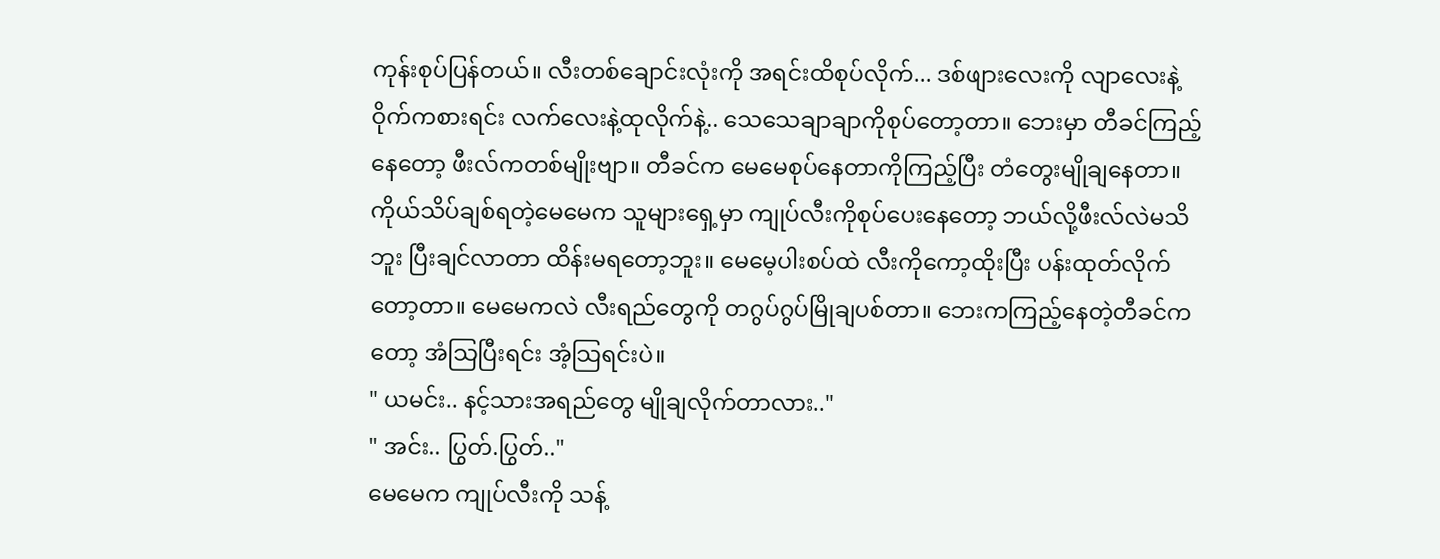ကုန်းစုပ်ပြန်တယ်။ လီးတစ်ချောင်းလုံးကို အရင်းထိစုပ်လိုက်... ဒစ်ဖျားလေးကို လျာလေးနဲ့ဝိုက်ကစားရင်း လက်လေးနဲ့ထုလိုက်နဲ့.. သေသေချာချာကိုစုပ်တော့တာ။ ဘေးမှာ တီခင်ကြည့်နေတော့ ဖီးလ်ကတစ်မျိုးဗျာ။ တီခင်က မေမေစုပ်နေတာကိုကြည့်ပြီး တံတွေးမျိုချနေတာ။ ကိုယ်သိပ်ချစ်ရတဲ့မေမေက သူများရှေ့မှာ ကျုပ်လီးကိုစုပ်ပေးနေတော့ ဘယ်လို့ဖီးလ်လဲမသိဘူး ပြီးချင်လာတာ ထိန်းမရတော့ဘူး။ မေမေ့ပါးစပ်ထဲ လီးကိုကော့ထိုးပြီး ပန်းထုတ်လိုက်တော့တာ။ မေမေကလဲ လီးရည်တွေကို တဂွပ်ဂွပ်မြိုချပစ်တာ။ ဘေးကကြည့်နေတဲ့တီခင်ကတော့ အံသြပြီးရင်း အံ့သြရင်းပဲ။
" ယမင်း.. နင့်သားအရည်တွေ မျိုချလိုက်တာလား.."
" အင်း.. ပြွတ်.ပြွတ်.."
မေမေက ကျုပ်လီးကို သန့်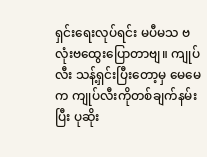ရှင်းရေးလုပ်ရင်း မပီမသ ဗလုံးဗထွေးပြောတာဗျ။ ကျုပ်လီး သန့်ရှင်းပြီးတော့မှ မေမေက ကျုပ်လီးကိုတစ်ချက်နမ်းပြီး ပုဆိုး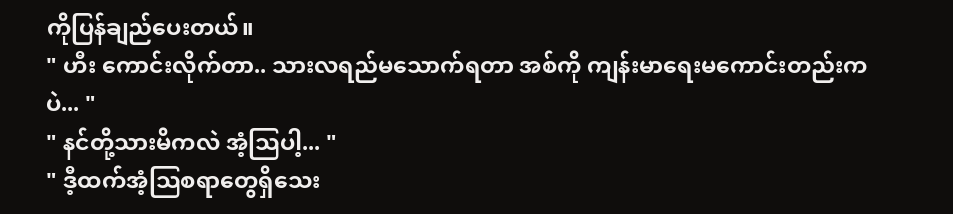ကိုပြန်ချည်ပေးတယ်။
" ဟီး ကောင်းလိုက်တာ.. သားလရည်မသောက်ရတာ အစ်ကို ကျန်းမာရေးမကောင်းတည်းကပဲ... "
" နင်တို့သားမိကလဲ အံ့သြပါ့... "
" ဒီ့ထက်အံ့သြစရာတွေရှိသေး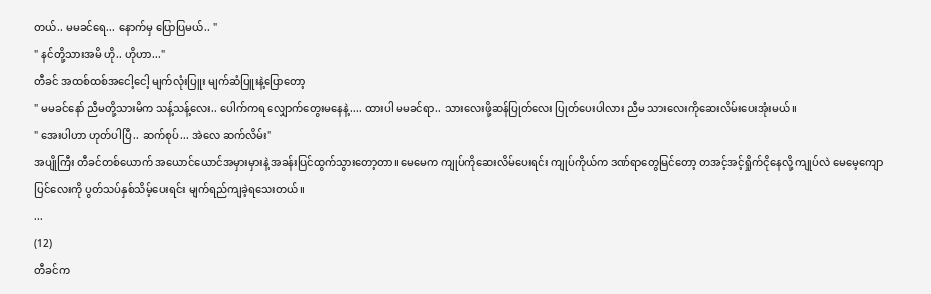တယ်.. မမခင်ရေ... နောက်မှ ပြောပြမယ်.. "
" နင်တို့သားအမိ ဟို.. ဟိုဟာ..."
တီခင် အထစ်ထစ်အငေါ့ငေါ့ မျက်လုံးပြူး မျက်ဆံပြူးနဲ့ပြောတော့
" မမခင်နော် ညီမတို့သားမိက သန့်သန့်လေး.. ပေါက်ကရ လျှောက်တွေးမနေနဲ့.... ထားပါ မမခင်ရာ.. သားလေးဖို့ဆန်ပြုတ်လေး ပြုတ်ပေးပါလား ညီမ သားလေးကိုဆေးလိမ်းပေးအုံးမယ်။
" အေးပါဟာ ဟုတ်ပါပြီ.. ဆက်စုပ်... အဲလေ ဆက်လိမ်း"
အပျိုကြီး တီခင်တစ်ယောက် အယောင်ယောင်အမှားမှားနဲ့ အခန်းပြင်ထွက်သွားတော့တာ။ မေမေက ကျုပ်ကိုဆေးလိမ်ပေးရင်း ကျုပ်ကိုယ်က ဒဏ်ရာတွေမြင်တော့ တအင့်အင့်ရှိုက်ငိုနေလို့ ကျုပ်လဲ မေမေ့ကျောပြင်လေးကို ပွတ်သပ်နှစ်သိမ့်ပေးရင်း မျက်ရည်ကျခဲ့ရသေးတယ်။
...
(12)
တီခင်က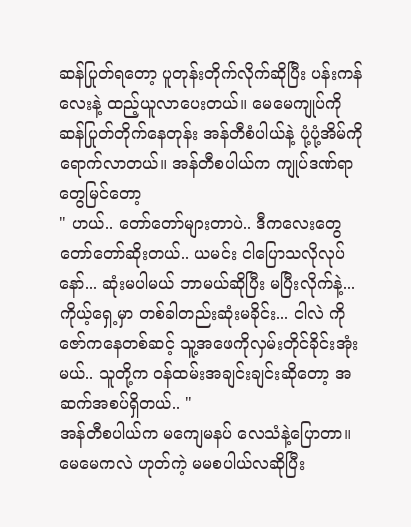ဆန်ပြုတ်ရတော့ ပူတုန်းတိုက်လိုက်ဆိုပြီး ပန်းကန်လေးနဲ့ ထည့်ယူလာပေးတယ်။ မေမေကျုပ်ကို ဆန်ပြုတ်တိုက်နေတုန်း အန်တီစံပါယ်နဲ့ ပုံ့ပုံ့အိမ်ကိုရောက်လာတယ်။ အန်တီစပါယ်က ကျုပ်ဒဏ်ရာတွေမြင်တော့
" ဟယ်.. တော်တော်များတာပဲ.. ဒီကလေးတွေတော်တော်ဆိုးတယ်.. ယမင်း ငါပြောသလိုလုပ်နော်... ဆုံးမပါမယ် ဘာမယ်ဆိုပြီး မပြီးလိုက်နဲ့... ကိုယ့်ရှေ့မှာ တစ်ခါတည်းဆုံးမခိုင်း... ငါလဲ ကိုဇော်ကနေတစ်ဆင့် သူ့အဖေကိုလှမ်းတိုင်ခိုင်းအုံးမယ်.. သူတို့က ဝန်ထမ်းအချင်းချင်းဆိုတော့ အဆက်အစပ်ရှိတယ်.. "
အန်တီစပါယ်က မကျေမနပ် လေသံနဲ့ပြောတာ။ မေမေကလဲ ဟုတ်ကဲ့ မမစပါယ်လဆိုပြီး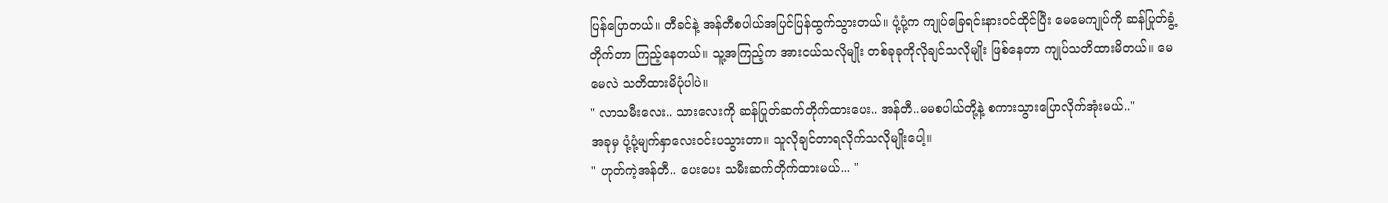ပြန်ပြောတယ်။ တီခင်နဲ့ အန်တီစပါယ်အပြင်ပြန်ထွက်သွားတယ်။ ပုံ့ပုံ့က ကျုပ်ခြေရင်းနားဝင်ထိုင်ပြီး မေမေကျုပ်ကို ဆန်ပြုတ်ခွံ့တိုက်တာ ကြည့်နေတယ်။ သူ့အကြည့်က အားငယ်သလိုမျိုး တစ်ခုခုကိုလိုချင်သလိုမျိုး ဖြစ်နေတာ ကျုပ်သတိထားမိတယ်။ မေမေလဲ သတိထားမိပုံပါပဲ။
" လာသမီးလေး.. သားလေးကို ဆန်ပြုတ်ဆက်တိုက်ထားပေး.. အန်တီ..မမစပါယ်တို့နဲ့ စကားသွားပြောလိုက်အုံးမယ်.."
အခုမှ ပုံ့ပုံ့မျက်နှာလေးဝင်းပသွားတာ။ သူလိုချင်တာရလိုက်သလိုမျိုးပေါ့။
" ဟုတ်ကဲ့အန်တီ.. ပေးပေး သမီးဆက်တိုက်ထားမယ်... "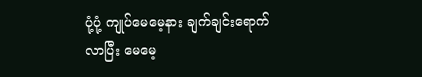ပုံ့ပုံ့ ကျုပ်မေမေ့နား ချက်ချင်းရောက်လာပြီး မေမေ့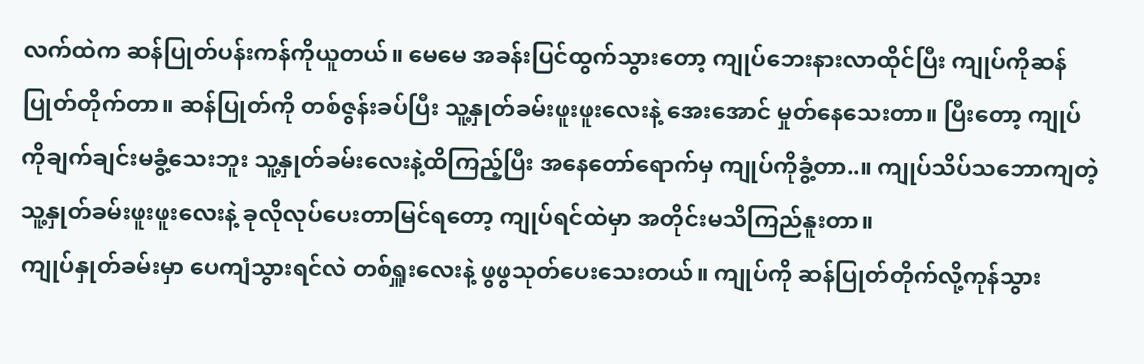လက်ထဲက ဆန်ပြုတ်ပန်းကန်ကိုယူတယ်။ မေမေ အခန်းပြင်ထွက်သွားတော့ ကျုပ်ဘေးနားလာထိုင်ပြီး ကျုပ်ကိုဆန်ပြုတ်တိုက်တာ။ ဆန်ပြုတ်ကို တစ်ဇွန်းခပ်ပြီး သူ့နှုတ်ခမ်းဖူးဖူးလေးနဲ့ အေးအောင် မှုတ်နေသေးတာ။ ပြီးတော့ ကျုပ်ကိုချက်ချင်းမခွံ့သေးဘူး သူ့နှုတ်ခမ်းလေးနဲ့ထိကြည့်ပြီး အနေတော်ရောက်မှ ကျုပ်ကိုခွံ့တာ..။ ကျုပ်သိပ်သဘောကျတဲ့ သူ့နှုတ်ခမ်းဖူးဖူးလေးနဲ့ ခုလိုလုပ်ပေးတာမြင်ရတော့ ကျုပ်ရင်ထဲမှာ အတိုင်းမသိကြည်နူးတာ။
ကျုပ်နှုတ်ခမ်းမှာ ပေကျံသွားရင်လဲ တစ်ရှူးလေးနဲ့ ဖွဖွသုတ်ပေးသေးတယ်။ ကျုပ်ကို ဆန်ပြုတ်တိုက်လို့ကုန်သွား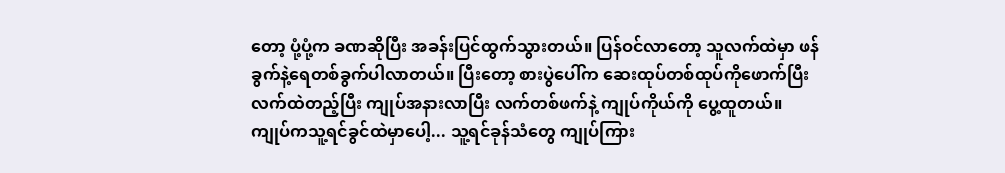တော့ ပုံ့ပုံ့က ခဏဆိုပြီး အခန်းပြင်ထွက်သွားတယ်။ ပြန်ဝင်လာတော့ သူလက်ထဲမှာ ဖန်ခွက်နဲ့ရေတစ်ခွက်ပါလာတယ်။ ပြီးတော့ စားပွဲပေါ်က ဆေးထုပ်တစ်ထုပ်ကိုဖောက်ပြီး လက်ထဲတည့်ပြီး ကျုပ်အနားလာပြီး လက်တစ်ဖက်နဲ့ ကျုပ်ကိုယ်ကို ပွေ့ထူတယ်။ ကျုပ်ကသူ့ရင်ခွင်ထဲမှာပေါ့... သူ့ရင်ခုန်သံတွေ ကျုပ်ကြား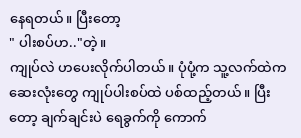နေရတယ်။ ပြီးတော့
" ပါးစပ်ဟ.."တဲ့။
ကျုပ်လဲ ဟပေးလိုက်ပါတယ်။ ပုံပုံ့က သူ့လက်ထဲကဆေးလုံးတွေ ကျုပ်ပါးစပ်ထဲ ပစ်ထည့်တယ်။ ပြီးတော့ ချက်ချင်းပဲ ရေခွက်ကို ကောက်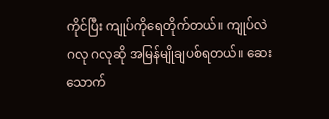ကိုင်ပြီး ကျုပ်ကိုရေတိုက်တယ်။ ကျုပ်လဲ ဂလု ဂလုဆို အမြန်မျိုချပစ်ရတယ်။ ဆေးသောက်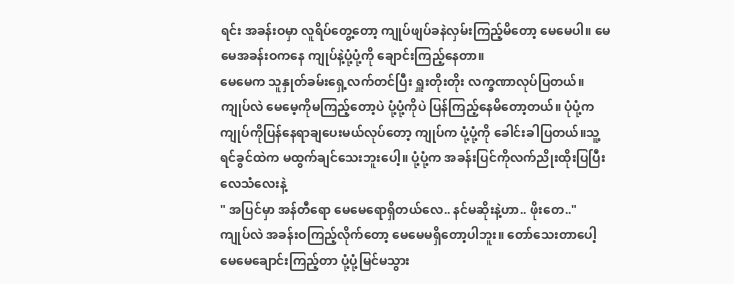ရင်း အခန်းဝမှာ လူရိပ်တွေ့တော့ ကျုပ်ဖျပ်ခနဲလှမ်းကြည့်မိတော့ မေမေပါ။ မေမေအခန်းဝကနေ ကျုပ်နဲ့ပုံ့ပုံ့ကို ချောင်းကြည့်နေတာ။
မေမေက သူနှုတ်ခမ်းရှေ့လက်တင်ပြီး ရှူးတိုးတိုး လက္ခဏာလုပ်ပြတယ်။ ကျုပ်လဲ မေမေ့ကိုမကြည့်တော့ပဲ ပုံ့ပုံ့ကိုပဲ ပြန်ကြည့်နေမိတော့တယ်။ ပုံပုံ့က ကျုပ်ကိုပြန်နေရာချပေးမယ်လုပ်တော့ ကျုပ်က ပုံ့ပုံ့ကို ခေါင်းခါပြတယ်။သူ့ရင်ခွင်ထဲက မထွက်ချင်သေးဘူးပေါ့။ ပုံ့ပုံ့က အခန်းပြင်ကိုလက်ညိုးထိုးပြပြီး လေသံလေးနဲ့
" အပြင်မှာ အန်တီရော မေမေရောရှိတယ်လေ.. နင်မဆိုးနဲ့ဟာ.. ဖိုးတေ.."
ကျုပ်လဲ အခန်းဝကြည့်လိုက်တော့ မေမေမရှိတော့ပါဘူး။ တော်သေးတာပေါ့ မေမေချောင်းကြည့်တာ ပုံ့ပုံ့မြင်မသွား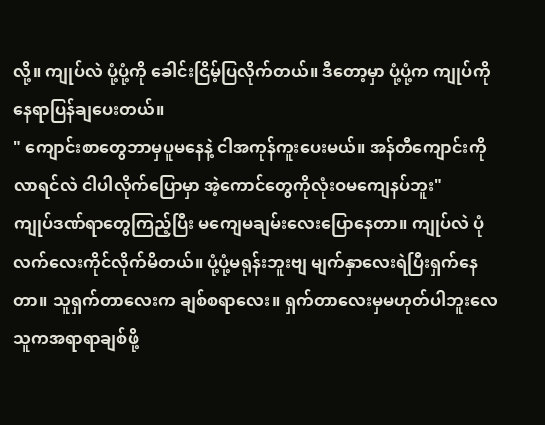လို့။ ကျုပ်လဲ ပုံ့ပုံ့ကို ခေါင်းငြိမ့်ပြလိုက်တယ်။ ဒီတော့မှာ ပုံ့ပုံ့က ကျုပ်ကို နေရာပြန်ချပေးတယ်။
" ကျောင်းစာတွေဘာမှပူမနေနဲ့ ငါအကုန်ကူးပေးမယ်။ အန်တီကျောင်းကိုလာရင်လဲ ငါပါလိုက်ပြောမှာ အဲ့ကောင်တွေကိုလုံးဝမကျေနပ်ဘူး"
ကျုပ်ဒဏ်ရာတွေကြည့်ပြီး မကျေမချမ်းလေးပြောနေတာ။ ကျုပ်လဲ ပုံလက်လေးကိုင်လိုက်မိတယ်။ ပုံ့ပုံ့မရုန်းဘူးဗျ မျက်နှာလေးရဲပြီးရှက်နေတာ။ သူရှက်တာလေးက ချစ်စရာလေး။ ရှက်တာလေးမှမဟုတ်ပါဘူးလေ သူကအရာရာချစ်ဖို့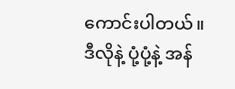ကောင်းပါတယ်။
ဒီလိုနဲ့ ပုံ့ပုံ့နဲ့ အန်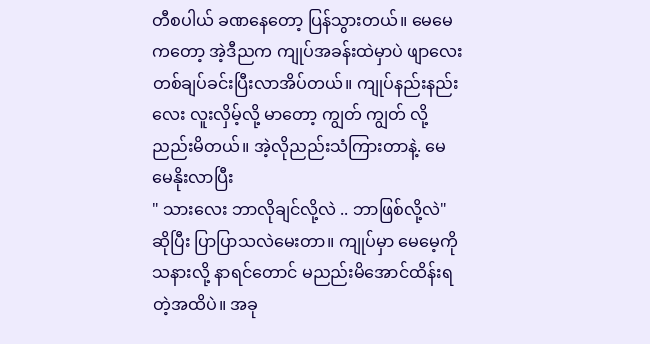တီစပါယ် ခဏနေတော့ ပြန်သွားတယ်။ မေမေကတော့ အဲ့ဒီညက ကျုပ်အခန်းထဲမှာပဲ ဖျာလေးတစ်ချပ်ခင်းပြီးလာအိပ်တယ်။ ကျုပ်နည်းနည်းလေး လူးလှိမ့်လို့ မာတော့ ကျွတ် ကျွတ် လို့ညည်းမိတယ်။ အဲ့လိုညည်းသံကြားတာနဲ့. မေမေနိုးလာပြီး
" သားလေး ဘာလိုချင်လို့လဲ .. ဘာဖြစ်လို့လဲ"
ဆိုပြီး ပြာပြာသလဲမေးတာ။ ကျုပ်မှာ မေမေ့ကို သနားလို့ နာရင်တောင် မညည်းမိအောင်ထိန်းရတဲ့အထိပဲ။ အခု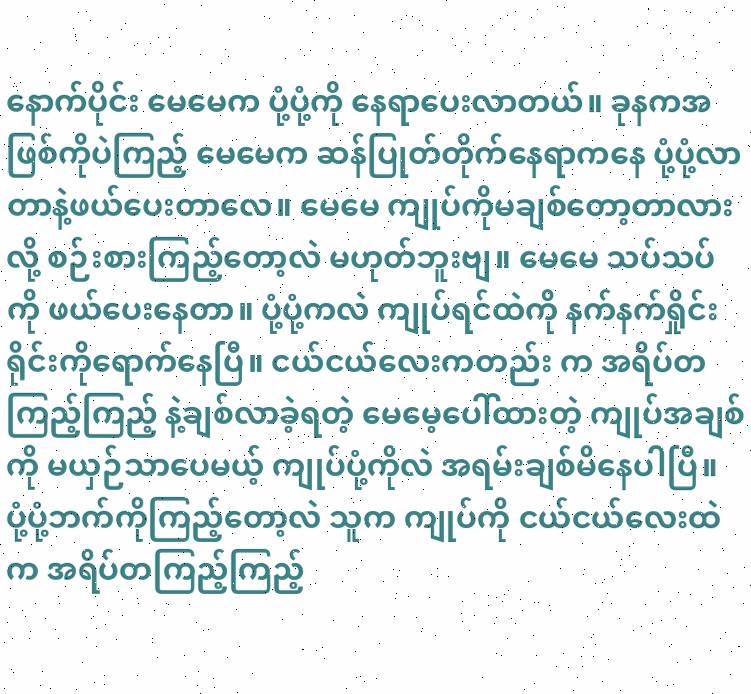နောက်ပိုင်း မေမေက ပုံ့ပုံ့ကို နေရာပေးလာတယ်။ ခုနကအဖြစ်ကိုပဲကြည့် မေမေက ဆန်ပြုတ်တိုက်နေရာကနေ ပုံ့ပုံ့လာတာနဲ့ဖယ်ပေးတာလေ။ မေမေ ကျုပ်ကိုမချစ်တော့တာလားလို့ စဉ်းစားကြည့်တော့လဲ မဟုတ်ဘူးဗျ။ မေမေ သပ်သပ်ကို ဖယ်ပေးနေတာ။ ပုံ့ပုံ့ကလဲ ကျုပ်ရင်ထဲကို နက်နက်ရှိုင်းရိုင်းကိုရောက်နေပြီ။ ငယ်ငယ်လေးကတည်း က အရိပ်တကြည့်ကြည့် နဲ့ချစ်လာခဲ့ရတဲ့ မေမေ့ပေါ်ထားတဲ့ ကျုပ်အချစ်ကို မယှဉ်သာပေမယ့် ကျုပ်ပုံ့ကိုလဲ အရမ်းချစ်မိနေပါပြီ။
ပုံ့ပုံ့ဘက်ကိုကြည့်တော့လဲ သူက ကျုပ်ကို ငယ်ငယ်လေးထဲက အရိပ်တကြည့်ကြည့်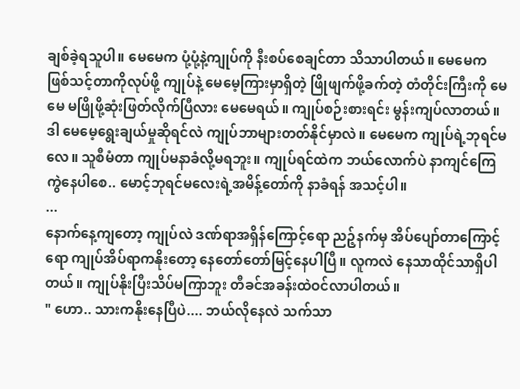ချစ်ခဲ့ရသူပါ။ မေမေက ပုံ့ပုံ့နဲ့ကျုပ်ကို နီးစပ်စေချင်တာ သိသာပါတယ်။ မေမေက ဖြစ်သင့်တာကိုလုပ်ဖို့ ကျုပ်နဲ့ မေမေ့ကြားမှာရှိတဲ့ ဖြိုဖျက်ဖို့ခက်တဲ့ တံတိုင်းကြီးကို မေမေ မဖြိုဖို့ဆုံးဖြတ်လိုက်ပြီလား မေမေရယ်။ ကျုပ်စဉ်းစားရင်း မွန်းကျပ်လာတယ်။ ဒါ မေမေ့ရွေးချယ်မှုဆိုရင်လဲ ကျုပ်ဘာများတတ်နိုင်မှာလဲ။ မေမေက ကျုပ်ရဲ့ဘုရင်မလေ။ သူစီမံတာ ကျုပ်မနာခံလို့မရဘူး။ ကျုပ်ရင်ထဲက ဘယ်လောက်ပဲ နာကျင်ကြေကွဲနေပါစေ.. မောင့်ဘုရင်မလေးရဲ့အမိန့်တော်ကို နာခံရန် အသင့်ပါ။
...
နောက်နေ့ကျတော့ ကျုပ်လဲ ဒဏ်ရာအရှိန်ကြောင့်ရော ညဉ့်နက်မှ အိပ်ပျော်တာကြောင့်ရော ကျုပ်အိပ်ရာကနိုးတော့ နေတော်တော်မြင့်နေပါပြီ။ လူကလဲ နေသာထိုင်သာရှိပါတယ်။ ကျုပ်နိုးပြီးသိပ်မကြာဘူး တီခင်အခန်းထဲဝင်လာပါတယ်။
" ဟော.. သားကနိုးနေပြီပဲ.... ဘယ်လိုနေလဲ သက်သာ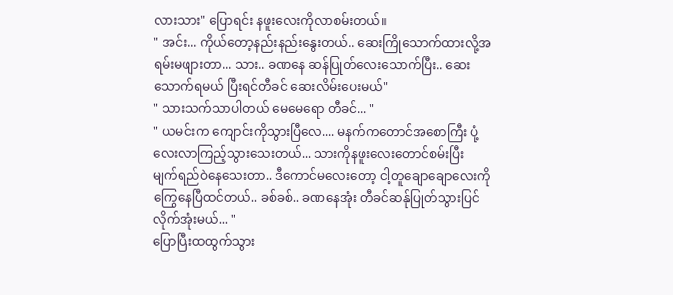လားသား" ပြောရင်း နဖူးလေးကိုလာစမ်းတယ်။
" အင်း... ကိုယ်တော့နည်းနည်းနွေးတယ်.. ဆေးကြိုသောက်ထားလို့အရမ်းမဖျားတာ... သား.. ခဏနေ ဆန်ပြုတ်လေးသောက်ပြီး.. ဆေးသောက်ရမယ် ပြီးရင်တီခင် ဆေးလိမ်းပေးမယ်"
" သားသက်သာပါတယ် မေမေရော တီခင်... "
" ယမင်းက ကျောင်းကိုသွားပြီလေ.... မနက်ကတောင်အစောကြီး ပုံ့လေးလာကြည့်သွားသေးတယ်... သားကိုနဖူးလေးတောင်စမ်းပြီး မျက်ရည်ဝဲနေသေးတာ.. ဒီကောင်မလေးတော့ ငါ့တူချောချောလေးကို ကြွေနေပြီထင်တယ်.. ခစ်ခစ်.. ခဏနေအုံး တီခင်ဆန်ုပြုတ်သွားပြင်လိုက်အုံးမယ်... "
ပြောပြီးထထွက်သွား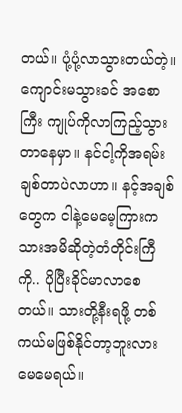တယ်။ ပုံ့ပုံ့လာသွားတယ်တဲ့။ ကျောင်းမသွားခင် အစောကြီး ကျုပ်ကိုလာကြည့်သွားတာနေမှာ။ နင်ငါ့ကိုအရမ်းချစ်တာပဲလာဟာ။ နင့်အချစ်တွေက ငါနဲ့မေမေ့ကြားက သားအမိဆိုတဲ့တံတိုင်းကြီကို.. ပိုပြီးခိုင်မာလာစေတယ်။ သားတို့နီးရဖို့ တစ်ကယ်မဖြစ်နိုင်တာ့ဘူးလား မေမေရယ်။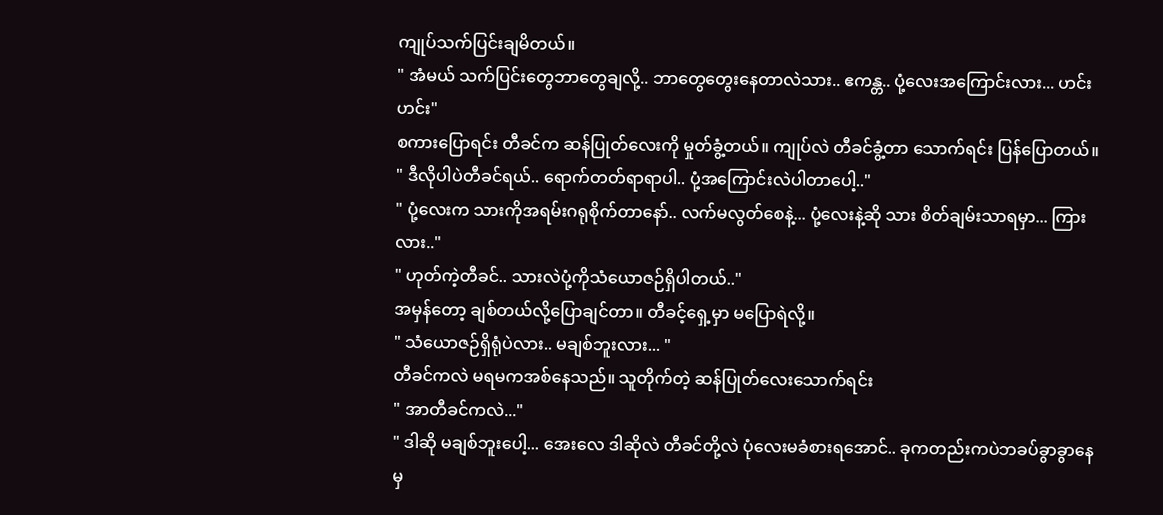ကျုပ်သက်ပြင်းချမိတယ်။
" အံမယ် သက်ပြင်းတွေဘာတွေချလို့.. ဘာတွေတွေးနေတာလဲသား.. ဧကန္တ.. ပုံ့လေးအကြောင်းလား... ဟင်းဟင်း"
စကားပြောရင်း တီခင်က ဆန်ပြုတ်လေးကို မှုတ်ခွံ့တယ်။ ကျုပ်လဲ တီခင်ခွံ့တာ သောက်ရင်း ပြန်ပြောတယ်။
" ဒီလိုပါပဲတီခင်ရယ်.. ရောက်တတ်ရာရာပါ.. ပုံ့အကြောင်းလဲပါတာပေါ့.."
" ပုံ့လေးက သားကိုအရမ်းဂရုစိုက်တာနော်.. လက်မလွတ်စေနဲ့... ပုံ့လေးနဲ့ဆို သား စိတ်ချမ်းသာရမှာ... ကြားလား.."
" ဟုတ်ကဲ့တီခင်.. သားလဲပုံ့ကိုသံယောဇဉ်ရှိပါတယ်.."
အမှန်တော့ ချစ်တယ်လို့ပြောချင်တာ။ တီခင့်ရှေ့မှာ မပြောရဲလို့။
" သံယောဇဉ်ရှိရုံပဲလား.. မချစ်ဘူးလား... "
တီခင်ကလဲ မရမကအစ်နေသည်။ သူတိုက်တဲ့ ဆန်ပြုတ်လေးသောက်ရင်း
" အာတီခင်ကလဲ..."
" ဒါဆို မချစ်ဘူးပေါ့... အေးလေ ဒါဆိုလဲ တီခင်တို့လဲ ပုံလေးမခံစားရအောင်.. ခုကတည်းကပဲဘခပ်ခွာခွာနေမှ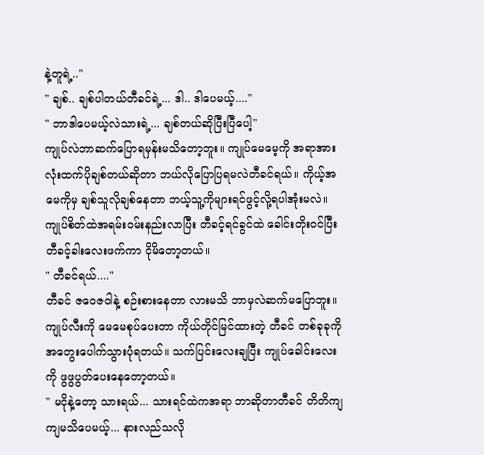နဲ့တူရဲ့.."
" ချစ်.. ချစ်ပါတယ်တီခင်ရဲ့... ဒါ.. ဒါပေမယ့်...."
" ဘာဒါပေမယ့်လဲသားရဲ့... ချစ်တယ်ဆိုပြီးပြီပေါ့"
ကျုပ်လဲဘာဆက်ပြောရမှန်းမသိတော့ဘူး။ ကျုပ်မေမေ့ကို အရာအားလုံးထက်ပိုချစ်တယ်ဆိုတာ ဘယ်လိုပြောပြရမလဲတီခင်ရယ်။ ကိုယ့်အမေကိုမှ ချစ်သူလိုချစ်နေတာ ဘယ့်သူ့ကိုများရင်ဖွင့်လို့ရပါအုံးမလဲ။ ကျုပ်စိတ်ထဲအရမ်းဝမ်းနည်းလာပြီး တီခင့်ရင်ခွင်ထဲ ခေါင်းတိုးဝင်ပြီး တီခင့်ခါးလေးဖက်ကာ ငိုမိတော့တယ်။
" တီခင်ရယ်...."
တီခင် ဇဝေဇဝါနဲ့ စဉ်းစားနေတာ လားမသိ ဘာမှလဲဆက်မပြောဘူး။ ကျုပ်လီးကို မေမေစုပ်ပေးတာ ကိုယ်တိုင်မြင်ထားတဲ့ တီခင် တစ်ခုခုကို အတွေးပေါက်သွားပုံရတယ်။ သက်ပြင်းလေးချပြီး ကျုပ်ခေါင်းလေးကို ဖွဖွပွတ်ပေးနေတော့တယ်။
" မငိုနဲ့တော့ သားရယ်... သားရင်ထဲကအရာ ဘာဆိုတာတီခင် တိတိကျကျမသိပေမယ့်... နားလည်သလို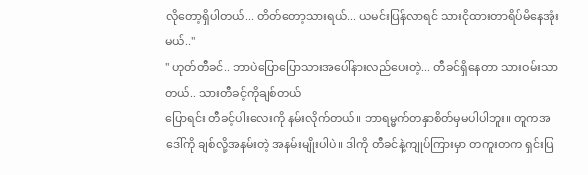လိုတော့ရှိပါတယ်... တိတ်တော့သားရယ်... ယမင်းပြန်လာရင် သားငိုထားတာရိပ်မိနေအုံးမယ်.."
" ဟုတ်တီခင်.. ဘာပဲပြောပြောသားအပေါ်နားလည်ပေးတဲ့... တီခင်ရှိနေတာ သားဝမ်းသာတယ်.. သားတီခင့်ကိုချစ်တယ်
ပြောရင်း တီခင့်ပါးလေးကို နမ်းလိုက်တယ်။ ဘာရမ္မက်တနှာစိတ်မှမပါပါဘူး။ တူကအဒေါ်ကို ချစ်လို့အနမ်းတဲ့ အနမ်းမျိုးပါပဲ။ ဒါကို တီခင်နဲ့ကျုပ်ကြားမှာ တကူးတက ရှင်းပြ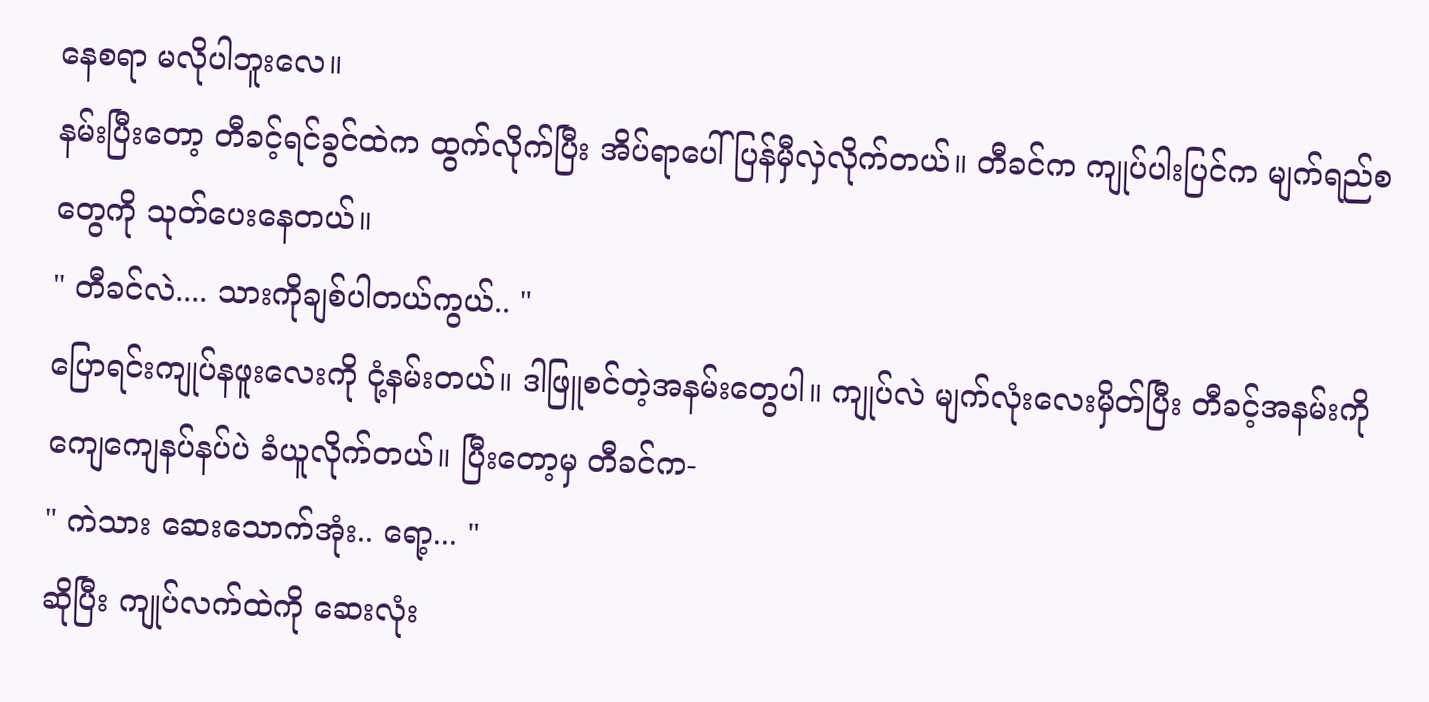နေစရာ မလိုပါဘူးလေ။
နမ်းပြီးတော့ တီခင့်ရင်ခွင်ထဲက ထွက်လိုက်ပြီး အိပ်ရာပေါ်ပြန်မှီလှဲလိုက်တယ်။ တီခင်က ကျုပ်ပါးပြင်က မျက်ရည်စတွေကို သုတ်ပေးနေတယ်။
" တီခင်လဲ.... သားကိုချစ်ပါတယ်ကွယ်.. "
ပြောရင်းကျုပ်နဖူးလေးကို ငုံ့နမ်းတယ်။ ဒါဖြူစင်တဲ့အနမ်းတွေပါ။ ကျုပ်လဲ မျက်လုံးလေးမှိတ်ပြီး တီခင့်အနမ်းကို ကျေကျေနပ်နပ်ပဲ ခံယူလိုက်တယ်။ ပြီးတော့မှ တီခင်က-
" ကဲသား ဆေးသောက်အုံး.. ရော့... "
ဆိုပြီး ကျုပ်လက်ထဲကို ဆေးလုံး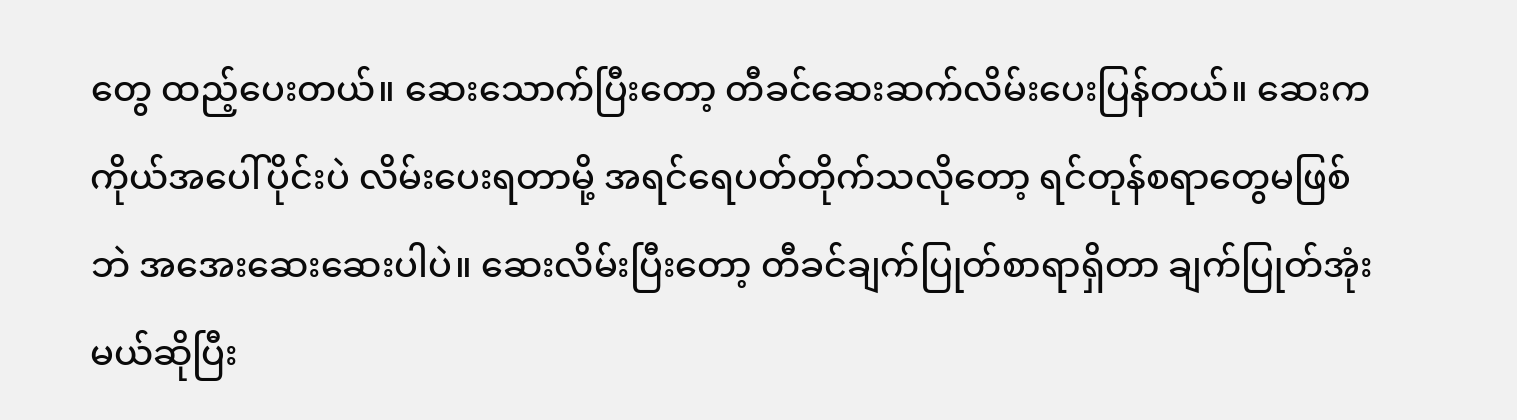တွေ ထည့်ပေးတယ်။ ဆေးသောက်ပြီးတော့ တီခင်ဆေးဆက်လိမ်းပေးပြန်တယ်။ ဆေးက ကိုယ်အပေါ်ပိုင်းပဲ လိမ်းပေးရတာမို့ အရင်ရေပတ်တိုက်သလိုတော့ ရင်တုန်စရာတွေမဖြစ်ဘဲ အအေးဆေးဆေးပါပဲ။ ဆေးလိမ်းပြီးတော့ တီခင်ချက်ပြုတ်စာရာရှိတာ ချက်ပြုတ်အုံးမယ်ဆိုပြီး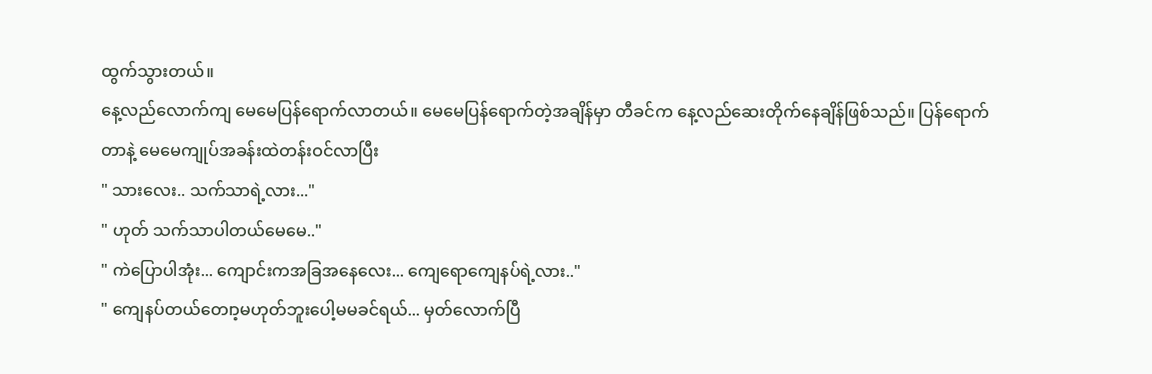ထွက်သွားတယ်။
နေ့လည်လောက်ကျ မေမေပြန်ရောက်လာတယ်။ မေမေပြန်ရောက်တဲ့အချိန်မှာ တီခင်က နေ့လည်ဆေးတိုက်နေချိန်ဖြစ်သည်။ ပြန်ရောက်တာနဲ့ မေမေကျုပ်အခန်းထဲတန်းဝင်လာပြီး
" သားလေး.. သက်သာရဲ့လား..."
" ဟုတ် သက်သာပါတယ်မေမေ.."
" ကဲပြောပါအုံး... ကျောင်းကအခြအနေလေး... ကျေရောကျေနပ်ရဲ့လား.."
" ကျေနပ်တယ်တေ၊ာ့မဟုတ်ဘူးပေါ့မမခင်ရယ်... မှတ်လောက်ပြီ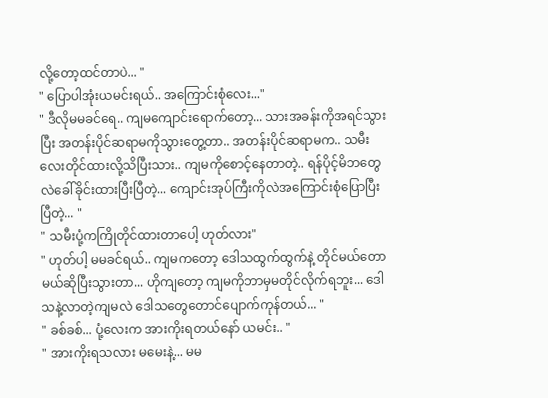လို့တော့ထင်တာပဲ... "
" ပြောပါအုံးယမင်းရယ်.. အကြောင်းစုံလေး..."
" ဒီလိုမမခင်ရေ.. ကျမကျောင်းရောက်တော့... သားအခန်းကိုအရင်သွားပြီး အတန်းပိုင်ဆရာမကိုသွားတွေ့တာ.. အတန်းပိုင်ဆရာမက.. သမီးလေးတိုင်ထားလို့သိပြီးသား.. ကျမကိုစောင့်နေတာတဲ့.. ရန်ပိုင့်မိဘတွေလဲခေါ်ခိုင်းထားပြီးပြီတဲ့... ကျောင်းအုပ်ကြီးကိုလဲအကြောင်းစုံပြောပြီးပြီတဲ့... "
" သမီးပုံ့ကကြိုတိုင်ထားတာပေါ့ ဟုတ်လား"
" ဟုတ်ပါ့ မမခင်ရယ်.. ကျမကတော့ ဒေါသထွက်ထွက်နဲ့ တိုင်မယ်တောမယ်ဆိုပြီးသွားတာ... ဟိုကျတော့ ကျမကိုဘာမှမတိုင်လိုက်ရဘူး... ဒေါသနဲ့လာတဲ့ကျမလဲ ဒေါသတွေတောင်ပျောက်ကုန်တယ်... "
" ခစ်ခစ်... ပုံ့လေးက အားကိုးရတယ်နော် ယမင်း.. "
" အားကိုးရသလား မမေးနဲ့... မမ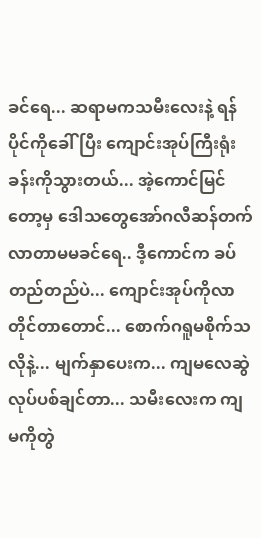ခင်ရေ... ဆရာမကသမီးလေးနဲ့ ရန်ပိုင်ကိုခေါ်ပြီး ကျောင်းအုပ်ကြီးရုံးခန်းကိုသွားတယ်... အဲ့ကောင်မြင်တော့မှ ဒေါသတွေအော်ဂလီဆန်တက်လာတာမမခင်ရေ.. ဒီ့ကောင်က ခပ်တည်တည်ပဲ... ကျောင်းအုပ်ကိုလာတိုင်တာတောင်... စောက်ဂရူမစိုက်သလိုနဲ့... မျက်နှာပေးက... ကျမလေဆွဲလုပ်ပစ်ချင်တာ... သမီးလေးက ကျမကိုတွဲ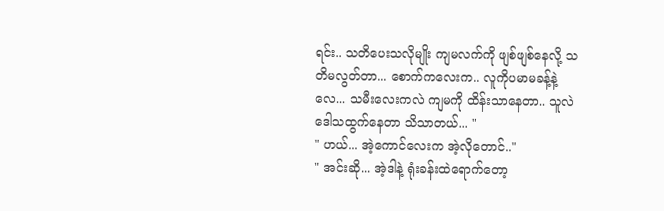ရင်း.. သတိပေးသလိုမျိုး ကျမလက်ကို ဖျစ်ဖျစ်နေလို့ သတိမလွတ်တာ... စောက်ကလေးက.. လူကိုပမာမခန့်နဲ့လေ... သမီးလေးကလဲ ကျမကို ထိန်းသာနေတာ.. သူလဲဒေါသထွက်နေတာ သိသာတယ်... "
" ဟယ်... အဲ့ကောင်လေးက အဲ့လိုတောင်.."
" အင်းဆို... အဲ့ဒါနဲ့ ရုံးခန်းထဲရောက်တော့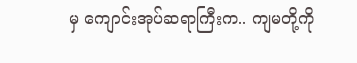မှ ကျောင်းအုပ်ဆရာကြီးက.. ကျမတို့ကို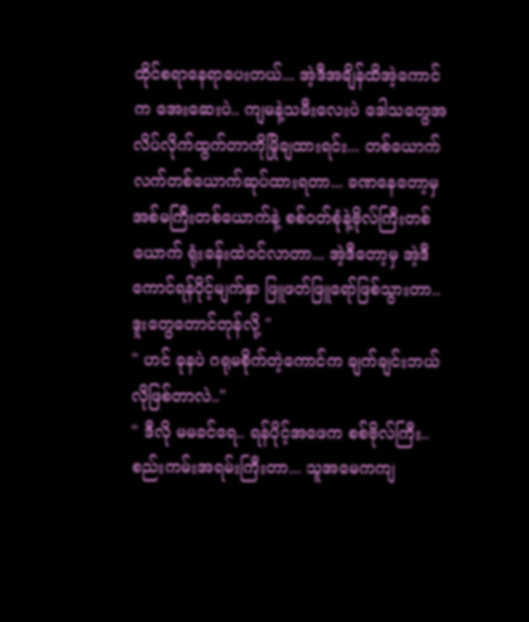ထိုင်စရာနေရာပေးတယ်... အဲ့ဒီအချိန်ထိအဲ့ကောင်က အေးဆေးပဲ.. ကျမနဲ့သမီးလေးပဲ ဒေါသတွေအလိပ်လိုက်ထွက်တာကိုမြိုချထားရင်း... တစ်ယောက်လက်တစ်ယောက်ဆုပ်ထားရတာ... ခဏနေတော့မှ အစ်မကြီးတစ်ယောက်နဲ့ စစ်ဝတ်စုံနဲ့ဗိုလ်ကြီးတစ်ယောက် ရုံးခန်းထဲဝင်လာတာ... အဲ့ဒီတော့မှ အဲ့ဒီကောင်ရန်ပိုင့်မျက်နှာ ဖြူဖတ်ဖြူရော်ဖြစ်သွားတာ.. ဒူးတွေတောင်တုန်လို့ "
" ဟင် ခုနပဲ ဂရုမစိုက်တဲ့ကောင်က ချက်ချင်းဘယ်လိုဖြစ်တာလဲ.."
" ဒီလို မမခင်ရေ.. ရန်ပိုင့်အဖေက စစ်ဗိုလ်ကြီး.. စည်းကမ်းအရမ်းကြီးတာ... သူအမေကကျ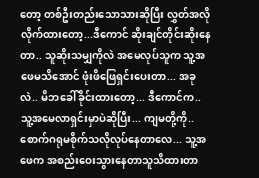တော့ တစ်ဦးတည်းသောသားဆိုပြီး လွှတ်အလိုလိုက်ထားတော့...ဒီကောင် ဆိုးချင်တိုင်းဆိုးနေတာ.. သူဆိုးသမျှကိုလဲ အမေလုပ်သူက သူ့အဖေမသိအောင် ဖုံးဖိဖြေရှင်းပေးတာ... အခုလဲ.. မိဘခေါ်ခိုင်းထားတော့... ဒီကောင်က.. သူ့အမေလာရှင်းမှာပဲဆိုပြီး... ကျမတို့ကို.. စောက်ဂရုမစိုက်သလိုလုပ်နေတာလေ... သူ့အဖေက အစည်းဝေးသွားနေတာသူသိထားတာ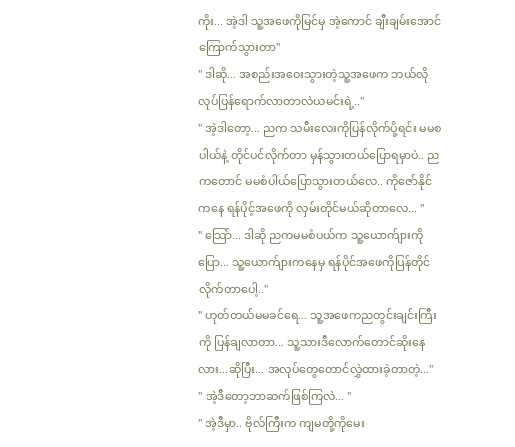ကိုး... အဲ့ဒါ သူ့အဖေကိုမြင်မှ အဲ့ကောင် ချီးချမ်းအောင် ကြောက်သွားတာ"
" ဒါဆို... အစည်းအဝေးသွားတဲ့သူ့အဖေက ဘယ်လိုလုပ်ပြန်ရောက်လာတာလဲယမင်းရဲ့.."
" အဲ့ဒါတော့... ညက သမီးလေးကိုပြန်လိုက်ပို့ရင်း မမစပါယ်နဲ့ တိုင်ပင်လိုက်တာ မှန်သွားတယ်ပြောရမှာပဲ.. ညကတောင် မမစံပါယ်ပြောသွားတယ်လေ.. ကိုဇော်နိုင်ကနေ ရန်ပိုင့်အဖေကို လှမ်းတိုင်မယ်ဆိုတာလေ... "
" သြော်... ဒါဆို ညကမမစံပယ်က သူ့ယောက်ျားကိုပြော... သူ့ယောက်ျားကနေမှ ရန်ပိုင်အဖေကိုပြန်တိုင်လိုက်တာပေါ့.."
" ဟုတ်တယ်မမခင်ရေ... သူ့အဖေကညတွင်းချင်းကြီးကို ပြန်ချလာတာ... သူ့သားဒီလောက်တောင်ဆိုးနေလား...ဆိုပြီး... အလုပ်တွေတောင်လွှဲထားခဲ့တာတဲ့..."
" အဲ့ဒီတော့ဘာဆက်ဖြစ်ကြလဲ... "
" အဲ့ဒီမှာ.. ဗိုလ်ကြီးက ကျမတို့ကိုမေး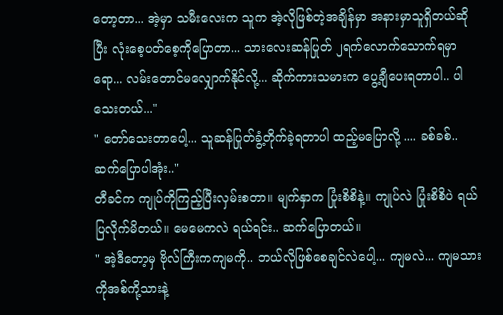တော့တာ... အဲ့မှာ သမီးလေးက သူက အဲ့လိုဖြစ်တဲ့အချိန်မှာ အနားမှာသူရှိတယ်ဆိုပြီး လုံးစေ့ပတ်စေ့ကိုပြောတာ... သားလေးဆန်ပြုတ် ၂ရက်လောက်သောက်ရမှာရော... လမ်းတောင်မလျှောက်နိုင်လို့... ဆိုက်ကားသမားက ပွေ့ချီပေးရတာပါ.. ပါသေးတယ်..."
" တော်သေးတာပေါ့... သူဆန်ပြုတ်ခွံ့တိုက်ခဲ့ရတာပါ ထည့်မပြောလို့ .... ခစ်ခစ်..ဆက်ပြောပါအုံး.."
တီခင်က ကျုပ်ကိုကြည့်ပြီးလှမ်းစတာ။ မျက်နှာက ပြုံးစိစိနဲ့။ ကျုပ်လဲ ပြုံးစိစိပဲ ရယ်ပြလိုက်မိတယ်။ မေမေကလဲ ရယ်ရင်း.. ဆက်ပြောတယ်။
" အဲ့ဒီတော့မှ ဗိုလ်ကြီးကကျမကို.. ဘယ်လိုဖြစ်စေချင်လဲပေါ့... ကျမလဲ... ကျမသားကိုအစ်ကို့သားနဲ့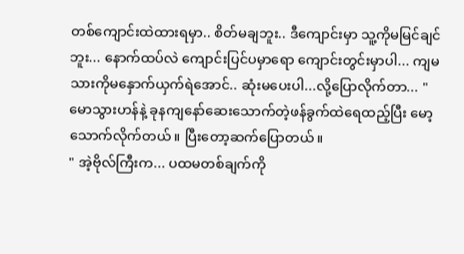တစ်ကျောင်းထဲထားရမှာ.. စိတ်မချဘူး.. ဒီကျောင်းမှာ သူ့ကိုမမြင်ချင်ဘူး... နောက်ထပ်လဲ ကျောင်းပြင်ပမှာရော ကျောင်းတွင်းမှာပါ... ကျမသားကိုမနှောက်ယှက်ရဲအောင်.. ဆုံးမပေးပါ...လို့ပြောလိုက်တာ... "
မောသွားဟန်နဲ့ ခုနကျနော်ဆေးသောက်တဲ့ဖန်ခွက်ထဲရေထည့်ပြီး မော့သောက်လိုက်တယ်။ ပြီးတော့ဆက်ပြောတယ်။
" အဲ့ဗိုလ်ကြီးက... ပထမတစ်ချက်ကို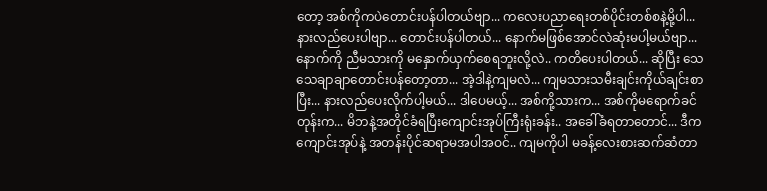တော့ အစ်ကိုကပဲတောင်းပန်ပါတယ်ဗျာ... ကလေးပညာရေးတစ်ပိုင်းတစ်စနဲ့မို့ပါ... နားလည်ပေးပါဗျာ... တောင်းပန်ပါတယ်... နောက်မဖြစ်အောင်လဲဆုံးမပါ့မယ်ဗျာ... နောက်ကို ညီမသားကို မနှောက်ယှက်စေရဘူးလို့လဲ.. ကတိပေးပါတယ်... ဆိုပြီး သေသေချာချာတောင်းပန်တော့တာ... အဲ့ဒါနဲ့ကျမလဲ... ကျမသားသမီးချင်းကိုယ်ချင်းစာပြီး... နားလည်ပေးလိုက်ပါ့မယ်... ဒါပေမယ့်... အစ်ကို့သားက... အစ်ကိုမရောက်ခင်တုန်းက... မိဘနဲ့အတိုင်ခံရပြီးကျောင်းအုပ်ကြီးရုံးခန်း.. အခေါ်ခံရတာတောင်... ဒီကကျောင်းအုပ်နဲ့ အတန်းပိုင်ဆရာမအပါအဝင်.. ကျမကိုပါ မခန့်လေးစားဆက်ဆံတာ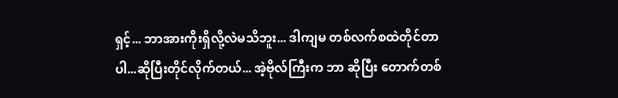ရှင့်... ဘာအားကိုးရှိလို့လဲမသိဘူး... ဒါကျမ တစ်လက်စထဲတိုင်တာပါ...ဆိုပြီးတိုင်လိုက်တယ်... အဲ့ဗိုလ်ကြီးက ဘာ ဆိုပြီး တောက်တစ်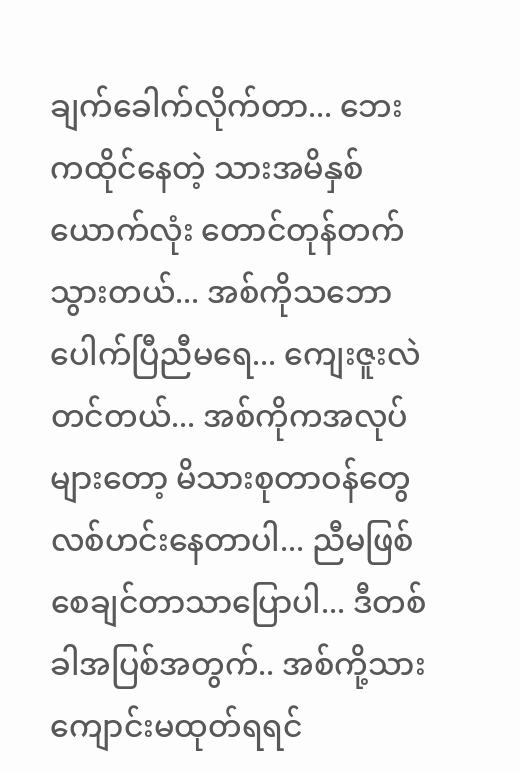ချက်ခေါက်လိုက်တာ... ဘေးကထိုင်နေတဲ့ သားအမိနှစ်ယောက်လုံး တောင်တုန်တက်သွားတယ်... အစ်ကိုသဘောပေါက်ပြီညီမရေ... ကျေးဇူးလဲတင်တယ်... အစ်ကိုကအလုပ်များတော့ မိသားစုတာဝန်တွေလစ်ဟင်းနေတာပါ... ညီမဖြစ်စေချင်တာသာပြောပါ... ဒီတစ်ခါအပြစ်အတွက်.. အစ်ကို့သား ကျောင်းမထုတ်ရရင်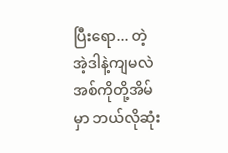ပြီးရော... တဲ့ အဲ့ဒါနဲ့ကျမလဲ အစ်ကိုတို့အိမ်မှာ ဘယ်လိုဆုံး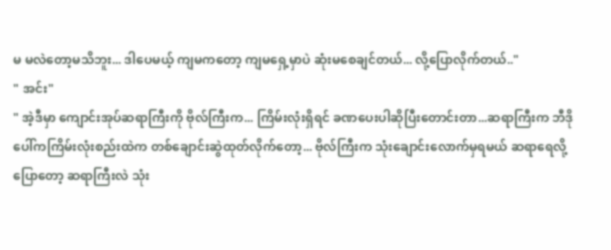မ မလဲတော့မသိဘူး... ဒါပေမယ့် ကျမကတော့ ကျမရှေ့မှာပဲ ဆုံးမစေချင်တယ်... လို့ပြောလိုက်တယ်.."
" အင်း"
" အဲ့ဒီမှာ ကျောင်းအုပ်ဆရာကြီးကို ဗိုလ်ကြီးက... ကြိမ်းလုံးရှိရင် ခဏပေးပါဆိုပြီးတောင်းတာ...ဆရာကြီးက ဘီဒိုပေါ်ကကြိမ်းလုံးစည်းထဲက တစ်ချောင်းဆွဲထုတ်လိုက်တော့... ဗိုလ်ကြီးက သုံးချောင်းလောက်မှရမယ် ဆရာရေလို့ပြောတော့ ဆရာကြီးလဲ သုံး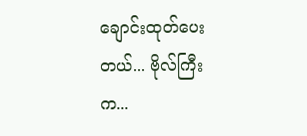ချောင်းထုတ်ပေးတယ်... ဗိုလ်ကြီးက...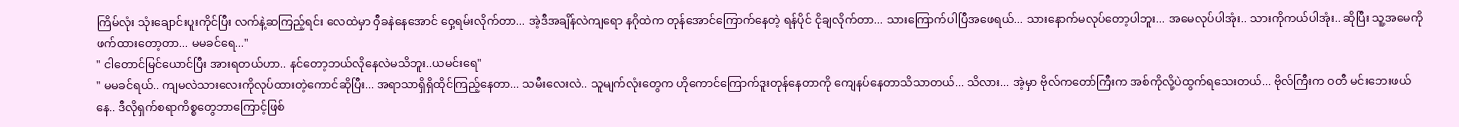ကြိမ်လုံး သုံးချောင်းပူးကိုင်ပြီး လက်နဲ့ဆကြည့်ရင်း လေထဲမှာ ဝှီခနဲနေအောင် ဝှေ့ရမ်းလိုက်တာ... အဲ့ဒီအချိန်လဲကျရော နဂိုထဲက တုန်အောင်ကြောက်နေတဲ့ ရန်ပိုင် ငိုချလိုက်တာ... သားကြောက်ပါပြီအဖေရယ်... သားနောက်မလုပ်တော့ပါဘူး... အမေလုပ်ပါအုံး.. သားကိုကယ်ပါအုံး.. ဆိုပြီး သူ့အမေကိုဖက်ထားတော့တာ... မမခင်ရေ..."
" ငါတောင်မြင်ယောင်ပြီး အားရတယ်ဟာ.. နင်တော့ဘယ်လိုနေလဲမသိဘူး..ယမင်းရေ"
" မမခင်ရယ်.. ကျမလဲသားလေးကိုလုပ်ထားတဲ့ကောင်ဆိုပြီး... အရာသာရှိရှိထိုင်ကြည့်နေတာ... သမီးလေးလဲ.. သူမျက်လုံးတွေက ဟိုကောင်ကြောက်ဒူးတုန်နေတာကို ကျေနပ်နေတာသိသာတယ်... သိလား... အဲ့မှာ ဗိုလ်ကတော်ကြီးက အစ်ကိုလို့ပဲထွက်ရသေးတယ်... ဗိုလ်ကြီးက ဝတီ မင်းဘေးဖယ်နေ.. ဒီလိုရှက်စရာကိစ္စတွေဘာကြောင့်ဖြစ်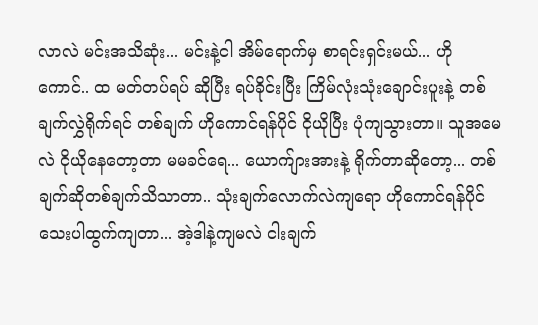လာလဲ မင်းအသိဆုံး... မင်းနဲ့ငါ အိမ်ရောက်မှ စာရင်းရှင်းမယ်... ဟိုကောင်.. ထ မတ်တပ်ရပ် ဆိုပြီး ရပ်ခိုင်းပြီး ကြိမ်လုံးသုံးချောင်းပူးနဲ့ တစ်ချက်လွှဲရိုက်ရင် တစ်ချက် ဟိုကောင်ရန်ပိုင် ငိုယိုပြီး ပုံကျသွားတာ။ သူအမေလဲ ငိုယိုနေတော့တာ မမခင်ရေ... ယောက်ျားအားနဲ့ ရိုက်တာဆိုတော့... တစ်ချက်ဆိုတစ်ချက်သိသာတာ.. သုံးချက်လောက်လဲကျရော ဟိုကောင်ရန်ပိုင် သေးပါထွက်ကျတာ... အဲ့ဒါနဲ့ကျမလဲ ငါးချက်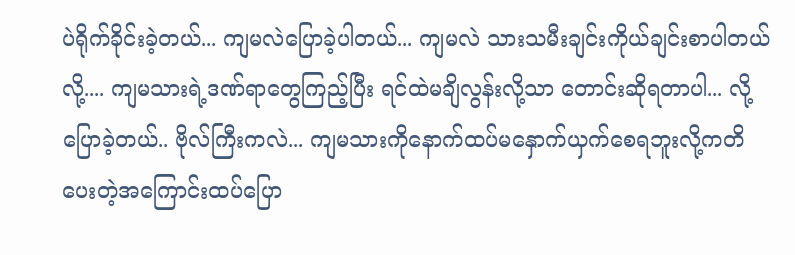ပဲရိုက်ခိုင်းခဲ့တယ်... ကျမလဲပြောခဲ့ပါတယ်... ကျမလဲ သားသမီးချင်းကိုယ်ချင်းစာပါတယ်လို့.... ကျမသားရဲ့ဒဏ်ရာတွေကြည့်ပြီး ရင်ထဲမချိလွန်းလို့သာ တောင်းဆိုရတာပါ... လို့ပြောခဲ့တယ်.. ဗိုလ်ကြီးကလဲ... ကျမသားကိုနောက်ထပ်မနှောက်ယှက်စေရဘူးလို့ကတိပေးတဲ့အကြောင်းထပ်ပြော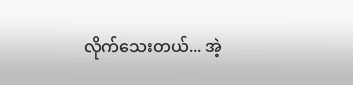လိုက်သေးတယ်... အဲ့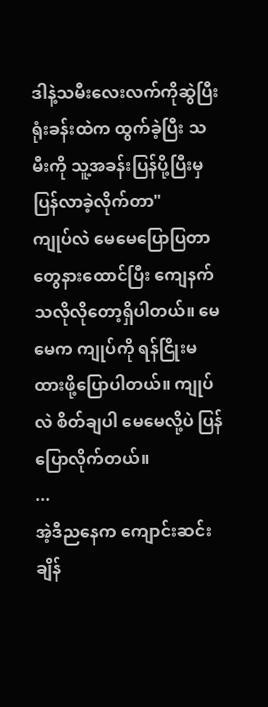ဒါနဲ့သမီးလေးလက်ကိုဆွဲပြီး ရုံးခန်းထဲက ထွက်ခဲ့ပြီး သမီးကို သူ့အခန်းပြန်ပို့ပြီးမှ ပြန်လာခဲ့လိုက်တာ"
ကျုပ်လဲ မေမေပြောပြတာတွေနားထောင်ပြီး ကျေနက်သလိုလိုတော့ရှိပါတယ်။ မေမေက ကျုပ်ကို ရန်ငြိုးမထားဖို့ပြောပါတယ်။ ကျုပ်လဲ စိတ်ချပါ မေမေလို့ပဲ ပြန်ပြောလိုက်တယ်။
...
အဲ့ဒီညနေက ကျောင်းဆင်းချိန်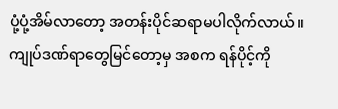ပုံ့ပုံ့အိမ်လာတော့ အတန်းပိုင်ဆရာမပါလိုက်လာယ်။ ကျုပ်ဒဏ်ရာတွေမြင်တော့မှ အစက ရန်ပိုင့်ကို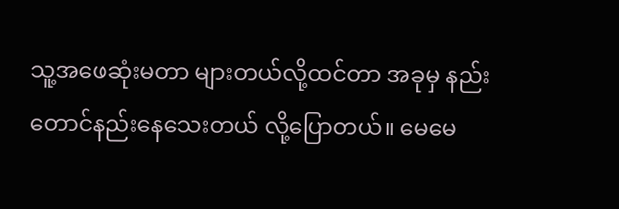သူ့အဖေဆုံးမတာ များတယ်လို့ထင်တာ အခုမှ နည်းတောင်နည်းနေသေးတယ် လို့ပြောတယ်။ မေမေ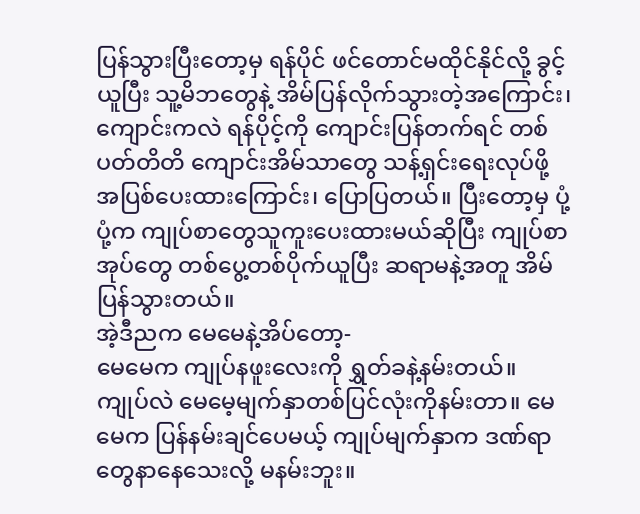ပြန်သွားပြီးတော့မှ ရန်ပိုင် ဖင်တောင်မထိုင်နိုင်လို့ ခွင့်ယူပြီး သူ့မိဘတွေနဲ့ အိမ်ပြန်လိုက်သွားတဲ့အကြောင်း၊ ကျောင်းကလဲ ရန်ပိုင့်ကို ကျောင်းပြန်တက်ရင် တစ်ပတ်တိတိ ကျောင်းအိမ်သာတွေ သန့်ရှင်းရေးလုပ်ဖို့ အပြစ်ပေးထားကြောင်း၊ ပြောပြတယ်။ ပြီးတော့မှ ပုံ့ပုံ့က ကျုပ်စာတွေသူကူးပေးထားမယ်ဆိုပြီး ကျုပ်စာအုပ်တွေ တစ်ပွေ့တစ်ပိုက်ယူပြီး ဆရာမနဲ့အတူ အိမ်ပြန်သွားတယ်။
အဲ့ဒီညက မေမေနဲ့အိပ်တော့-
မေမေက ကျုပ်နဖူးလေးကို ရွှတ်ခနဲ့နမ်းတယ်။ ကျုပ်လဲ မေမေ့မျက်နှာတစ်ပြင်လုံးကိုနမ်းတာ။ မေမေက ပြန်နမ်းချင်ပေမယ့် ကျုပ်မျက်နှာက ဒဏ်ရာတွေနာနေသေးလို့ မနမ်းဘူး။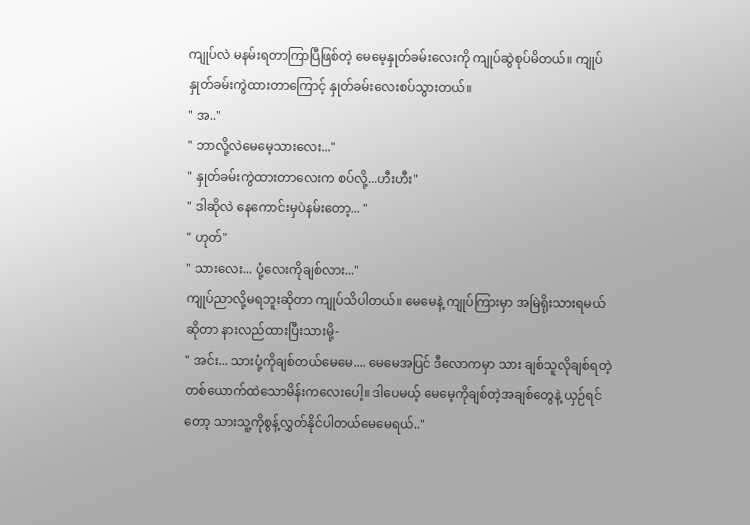ကျုပ်လဲ မနမ်းရတာကြာပြီဖြစ်တဲ့ မေမေ့နှုတ်ခမ်းလေးကို ကျုပ်ဆွဲစုပ်မိတယ်။ ကျုပ်နှုတ်ခမ်းကွဲထားတာကြောင့် နှုတ်ခမ်းလေးစပ်သွားတယ်။
" အ.."
" ဘာလို့လဲမေမေ့သားလေး..."
" နှုတ်ခမ်းကွဲထားတာလေးက စပ်လို့...ဟီးဟီး"
" ဒါဆိုလဲ နေကောင်းမှပဲနမ်းတော့... "
" ဟုတ်"
" သားလေး... ပုံ့လေးကိုချစ်လား..."
ကျုပ်ညာလို့မရဘူးဆိုတာ ကျုပ်သိပါတယ်။ မေမေနဲ့ ကျုပ်ကြားမှာ အမြဲရိုးသားရမယ်ဆိုတာ နားလည်ထားပြီးသားမို့-
" အင်း... သားပုံ့ကိုချစ်တယ်မေမေ.... မေမေအပြင် ဒီလောကမှာ သား ချစ်သူလိုချစ်ရတဲ့ တစ်ယောက်ထဲသောမိန်းကလေးပေါ့။ ဒါပေမယ့် မေမေ့ကိုချစ်တဲ့အချစ်တွေနဲ့ ယှဉ်ရင်တော့ သားသူ့ကိုစွန့်လွှတ်နိုင်ပါတယ်မေမေရယ်.."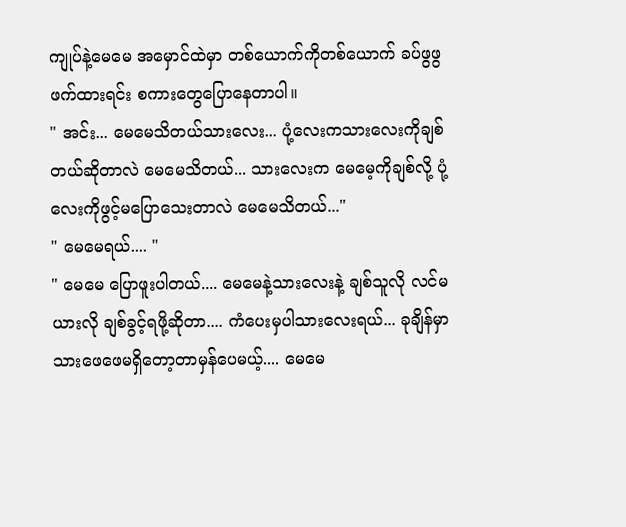ကျုပ်နဲ့မေမေ အမှောင်ထဲမှာ တစ်ယောက်ကိုတစ်ယောက် ခပ်ဖွဖွဖက်ထားရင်း စကားတွေပြောနေတာပါ။
" အင်း... မေမေသိတယ်သားလေး... ပုံ့လေးကသားလေးကိုချစ်တယ်ဆိုတာလဲ မေမေသိတယ်... သားလေးက မေမေ့ကိုချစ်လို့ ပုံ့လေးကိုဖွင့်မပြောသေးတာလဲ မေမေသိတယ်..."
" မေမေရယ်.... "
" မေမေ ပြောဖူးပါတယ်.... မေမေနဲ့သားလေးနဲ့ ချစ်သူလို လင်မယားလို ချစ်ခွင့်ရဖို့ဆိုတာ.... ကံပေးမှပါသားလေးရယ်... ခုချိန်မှာ သားဖေဖေမရှိတော့တာမှန်ပေမယ့်.... မေမေ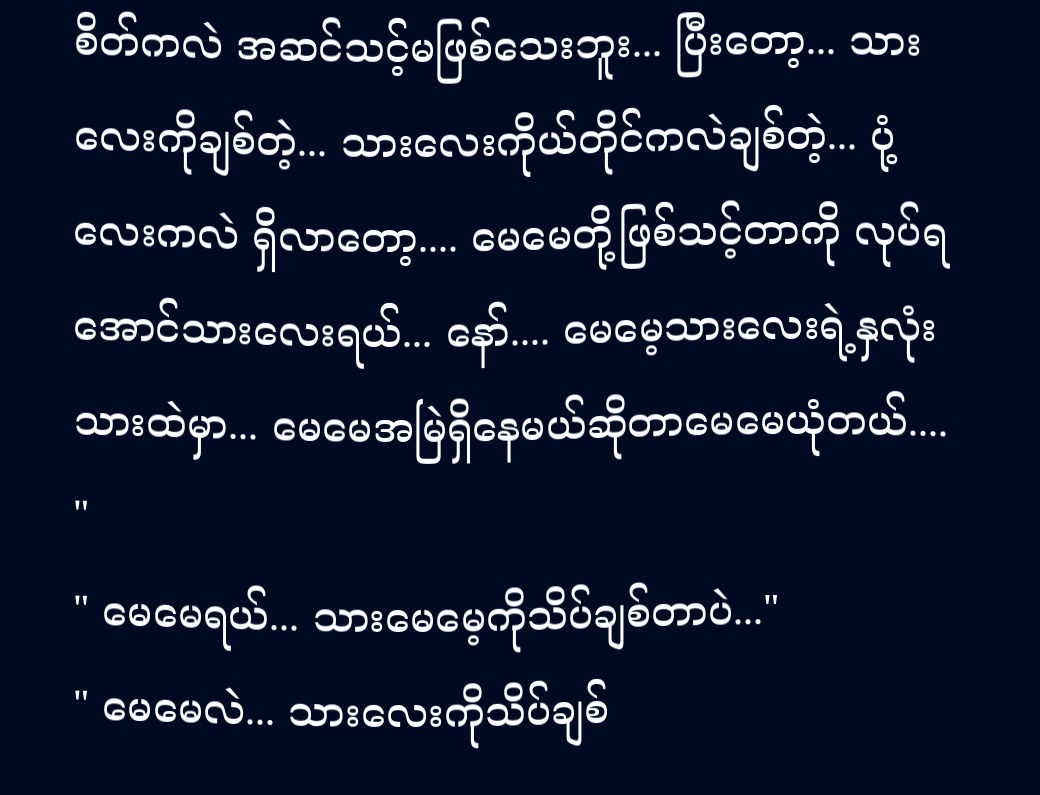စိတ်ကလဲ အဆင်သင့်မဖြစ်သေးဘူး... ပြီးတော့... သားလေးကိုချစ်တဲ့... သားလေးကိုယ်တိုင်ကလဲချစ်တဲ့... ပုံ့လေးကလဲ ရှိလာတော့.... မေမေတို့ဖြစ်သင့်တာကို လုပ်ရအောင်သားလေးရယ်... နော်.... မေမေ့သားလေးရဲ့နှလုံးသားထဲမှာ... မေမေအမြဲရှိနေမယ်ဆိုတာမေမေယုံတယ်.... "
" မေမေရယ်... သားမေမေ့ကိုသိပ်ချစ်တာပဲ..."
" မေမေလဲ... သားလေးကိုသိပ်ချစ်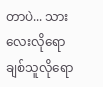တာပဲ... သားလေးလိုရော ချစ်သူလိုရော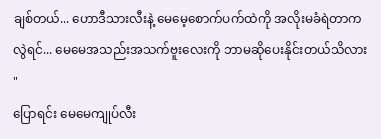ချစ်တယ်... ဟောဒီသားလီးနဲ့ မေမေ့စောက်ပက်ထဲကို အလိုးမခံရဲတာကလွဲရင်... မေမေအသည်းအသက်ဗူးလေးကို ဘာမဆိုပေးနိုင်းတယ်သိလား "
ပြောရင်း မေမေကျုပ်လီး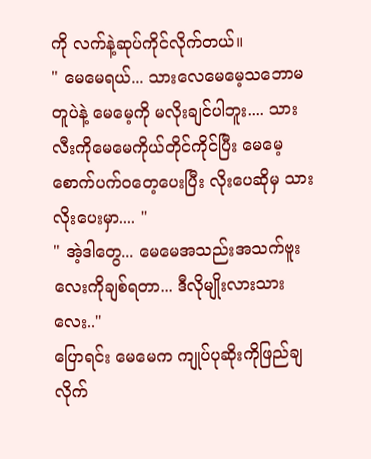ကို လက်နဲ့ဆုပ်ကိုင်လိုက်တယ်။
" မေမေရယ်... သားလေမေမေ့သဘောမတူပဲနဲ့ မေမေ့ကို မလိုးချင်ပါဘူး.... သားလီးကိုမေမေကိုယ်တိုင်ကိုင်ပြီး မေမေ့စောက်ပက်ဝတေ့ပေးပြီး လိုးပေဆိုမှ သားလိုးပေးမှာ.... "
" အဲ့ဒါတွေ... မေမေအသည်းအသက်ဗူးလေးကိုချစ်ရတာ... ဒီလိုမျိုးလားသားလေး.."
ပြောရင်း မေမေက ကျုပ်ပုဆိုးကိုဖြည်ချလိုက်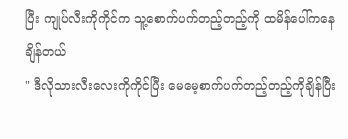ပြီး ကျုပ်လီးကိုကိုင်က သူ့စောက်ပက်တည့်တည့်ကို ထမိန်ပေါ်ကနေ ချိန်တယ်
" ဒီလိုသားလီးလေးကိုကိုင်ပြီး မေမေ့စာက်ပက်တည့်တည့်ကိုချိန်ပြီး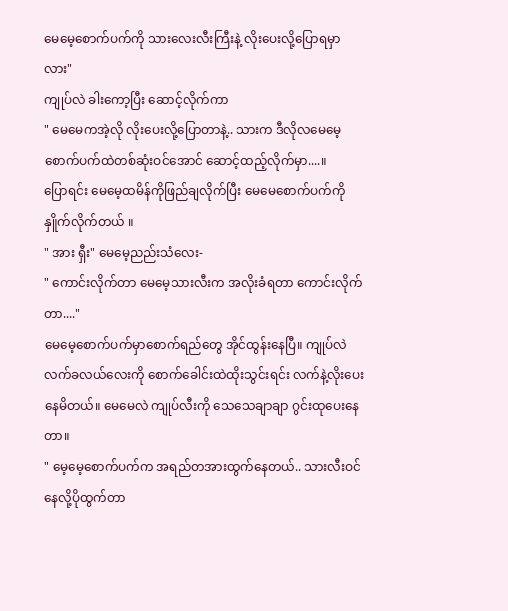မေမေ့စောက်ပက်ကို သားလေးလီးကြီးနဲ့ လိုးပေးလို့ပြောရမှာလား"
ကျုပ်လဲ ခါးကော့ပြီး ဆောင့်လိုက်ကာ
" မေမေကအဲ့လို လိုးပေးလို့ပြောတာနဲ့.. သားက ဒီလိုလမေမေ့စောက်ပက်ထဲတစ်ဆုံးဝင်အောင် ဆောင့်ထည့်လိုက်မှာ....။
ပြောရင်း မေမေ့ထမိန်ကိုဖြည်ချလိုက်ပြီး မေမေစောက်ပက်ကို နှိူက်လိုက်တယ် ။
" အား ရှီး" မေမေ့ညည်းသံလေး-
" ကောင်းလိုက်တာ မေမေ့သားလီးက အလိုးခံရတာ ကောင်းလိုက်တာ...."
မေမေ့စောက်ပက်မှာစောက်ရည်တွေ အိုင်ထွန်းနေပြီ။ ကျုပ်လဲ လက်ခလယ်လေးကို စောက်ခေါင်းထဲထိုးသွင်းရင်း လက်နဲ့လိုးပေးနေမိတယ်။ မေမေလဲ ကျုပ်လီးကို သေသေချာချာ ဂွင်းထုပေးနေတာ။
" မေ့မေ့စောက်ပက်က အရည်တအားထွက်နေတယ်.. သားလီးဝင်နေလို့ပိုထွက်တာ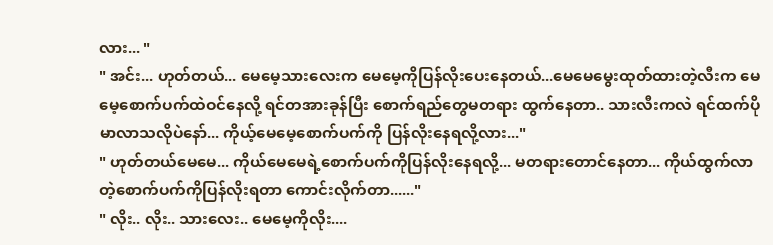လား... "
" အင်း... ဟုတ်တယ်... မေမေ့သားလေးက မေမေ့ကိုပြန်လိုးပေးနေတယ်...မေမေမွေးထုတ်ထားတဲ့လီးက မေမေ့စောက်ပက်ထဲဝင်နေလို့ ရင်တအားခုန်ပြီး စောက်ရည်တွေမတရား ထွက်နေတာ.. သားလီးကလဲ ရင်ထက်ပိုမာလာသလိုပဲနော်... ကိုယ့်မေမေ့စောက်ပက်ကို ပြန်လိုးနေရလို့လား..."
" ဟုတ်တယ်မေမေ... ကိုယ်မေမေရဲ့စောက်ပက်ကိုပြန်လိုးနေရလို့... မတရားတောင်နေတာ... ကိုယ်ထွက်လာတဲ့စောက်ပက်ကိုပြန်လိုးရတာ ကောင်းလိုက်တာ......"
" လိုး.. လိုး.. သားလေး.. မေမေ့ကိုလိုး....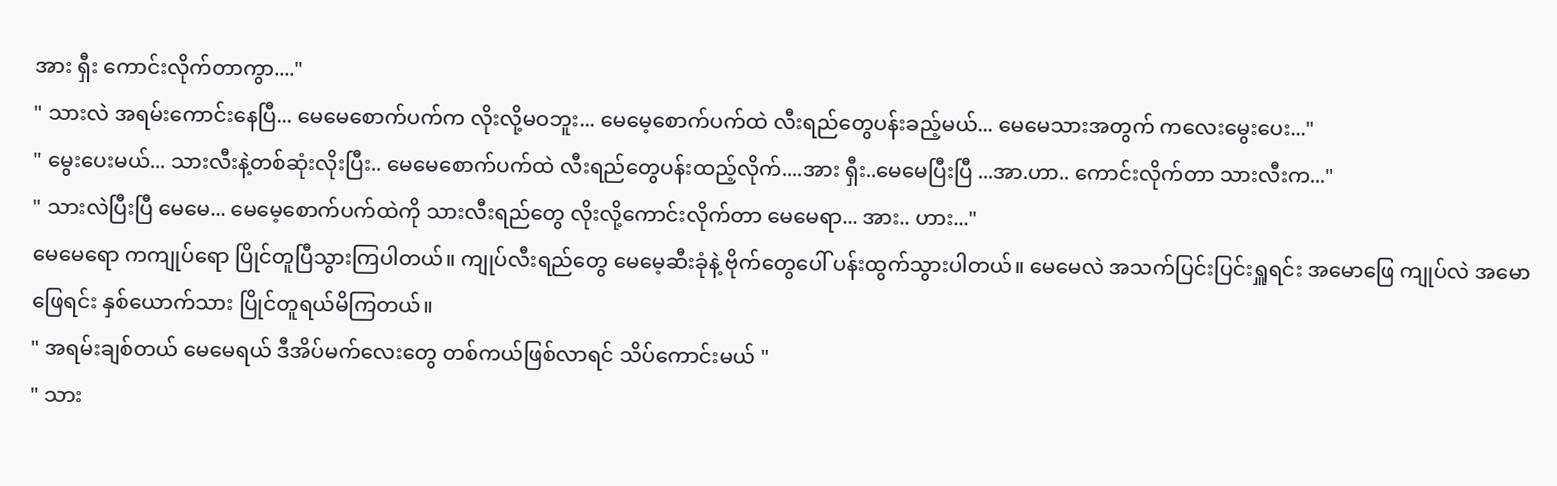အား ရှီး ကောင်းလိုက်တာကွာ...."
" သားလဲ အရမ်းကောင်းနေပြီ... မေမေစောက်ပက်က လိုးလို့မဝဘူး... မေမေ့စောက်ပက်ထဲ လီးရည်တွေပန်းခည့်မယ်... မေမေသားအတွက် ကလေးမွေးပေး..."
" မွေးပေးမယ်... သားလီးနဲ့တစ်ဆုံးလိုးပြီး.. မေမေစောက်ပက်ထဲ လီးရည်တွေပန်းထည့်လိုက်....အား ရှီး..မေမေပြီးပြီ ...အာ.ဟာ.. ကောင်းလိုက်တာ သားလီးက..."
" သားလဲပြီးပြီ မေမေ... မေမေ့စောက်ပက်ထဲကို သားလီးရည်တွေ လိုးလို့ကောင်းလိုက်တာ မေမေရာ... အား.. ဟား..."
မေမေရော ကကျုပ်ရော ပြိုင်တူပြီသွားကြပါတယ်။ ကျုပ်လီးရည်တွေ မေမေ့ဆီးခုံနဲ့ ဗိုက်တွေပေါ် ပန်းထွက်သွားပါတယ်။ မေမေလဲ အသက်ပြင်းပြင်းရှူရင်း အမောဖြေ ကျုပ်လဲ အမောဖြေရင်း နှစ်ယောက်သား ပြိုင်တူရယ်မိကြတယ်။
" အရမ်းချစ်တယ် မေမေရယ် ဒီအိပ်မက်လေးတွေ တစ်ကယ်ဖြစ်လာရင် သိပ်ကောင်းမယ် "
" သား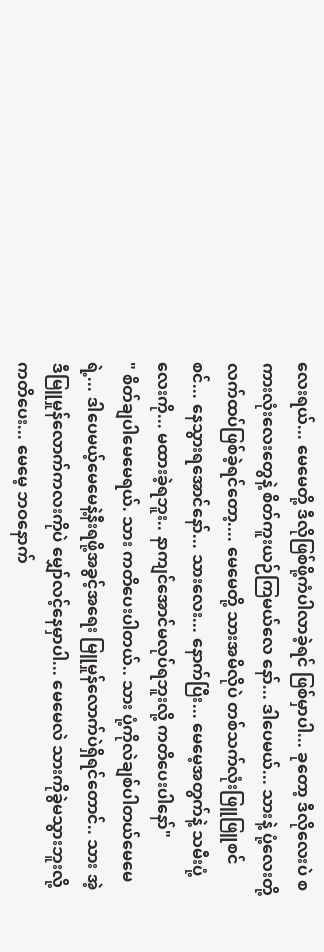လေးရယ်... မေမေတို့ ဒီလိုဖြစ်ဖို့ကံပါလာခဲ့ရင် ဖြစ်မှာပါ... ခုတော့ ဒီလိုလေးပဲ စကားလုံးလေးတွေနဲ့ စိတ်ကူးယဉ်ကြမယ်လေ နော်... ဒါပေမယ်... သားနဲ့ ပုံ့လေးတို့လက်ထပ်ဖြစ်ခဲ့ရင်တော့.... မေမေတို့ သားအမိလိုပဲ တစ်သက်လုံးဖြူဖြူစင်စင်... နေသွားရအောင်နော်... သားလေး... နောက်ပြီး... မေမေ့အတွက်နဲ့ သမီးပုံ့လေးကို... မထားခဲ့ရဘူး.. နာကျင်အောင်မလုပ်ရဘူးလို့ ကတိပေးပါနော်"
" စိတ်ချပါမေမေရယ်. သား ကတိပေးပါတယ်.. သား ပုံ့ကိုလဲချစ်ပါတယ်မေမေရဲ့... ဒါပေမယ့်မေမေနဲ့နီးရဖို့အခွင့်အရေး မြူမှုန်လောက်ပဲရှိရင်တောင်.. သား အဲ့ဒီမြူမှုန်လောက်ကလးကိုပဲ မျှော်လင့်နေမှာပါ... မေမေလဲ သားကိုခွဲမသွားဘူးလို့ကတိပေး... မေမေ့ ဘဝနောက်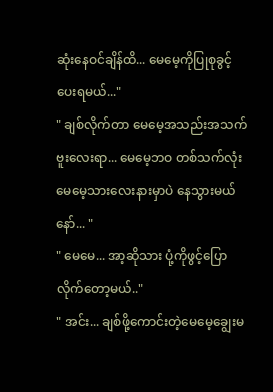ဆုံးနေဝင်ချိန်ထိ... မေမေ့ကိုပြုစုခွင့်ပေးရမယ်..."
" ချစ်လိုက်တာ မေမေ့အသည်းအသက်ဗူးလေးရာ... မေမေ့ဘဝ တစ်သက်လုံး မေမေ့သားလေးနားမှာပဲ နေသွားမယ်နော်... "
" မေမေ... အာ့ဆိုသား ပုံ့ကိုဖွင့်ပြောလိုက်တော့မယ်.."
" အင်း... ချစ်ဖို့ကောင်းတဲ့မေမေ့ချွေးမ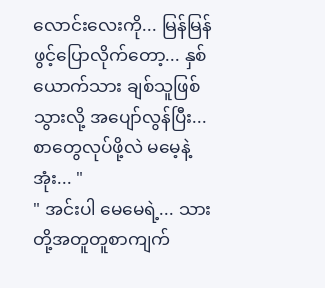လောင်းလေးကို... မြန်မြန်ဖွင့်ပြောလိုက်တော့... နှစ်ယောက်သား ချစ်သူဖြစ်သွားလို့ အပျော်လွန်ပြီး... စာတွေလုပ်ဖို့လဲ မမေ့နဲ့အုံး... "
" အင်းပါ မေမေရဲ့... သားတို့အတူတူစာကျက်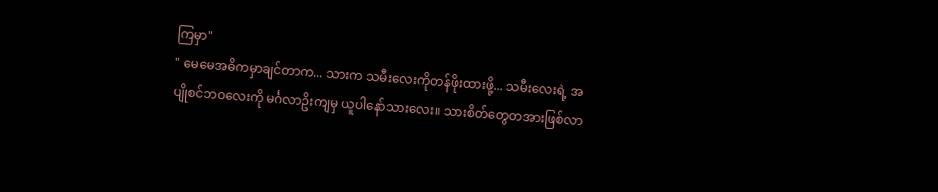ကြမှာ"
" မေမေအဓိကမှာချင်တာက... သားက သမီးလေးကိုတန်ဖိုးထားဖို့... သမီးလေးရဲ့ အပျိုစင်ဘဝလေးကို မင်္ဂလာဥိးကျမှ ယူပါနော်သားလေး။ သားစိတ်တွေတအားဖြစ်လာ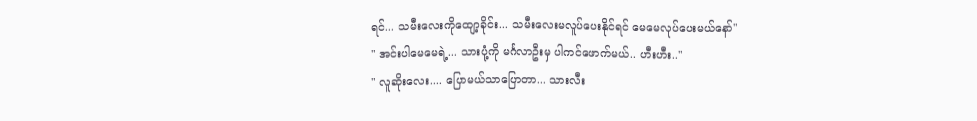ရင်... သမီးလေးကိုထျော့ခိုင်း... သမီးလေးမလူပ်ပေးနိုင်ရင် မေမေလုပ်ပေးမယ်နော်"
" အင်းပါမေမေရဲ့... သားပုံ့ကို မင်္ဂလာဦးမှ ပါကင်ဖောက်မယ်.. ဟီးဟီး.."
" လူဆိုးလေး.... ပြောမယ်သာပြောတာ... သားလီး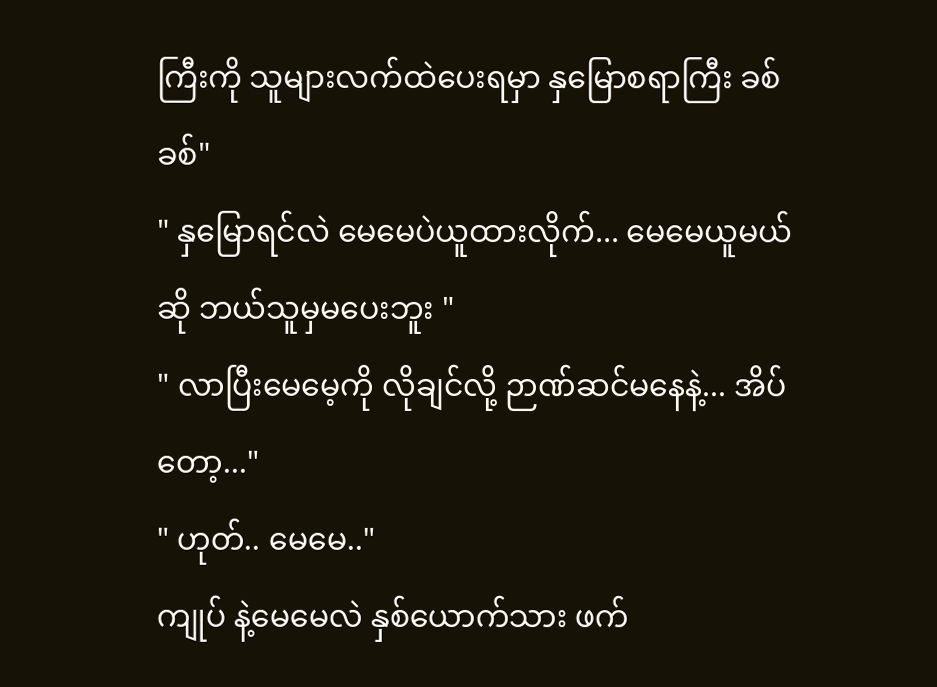ကြီးကို သူများလက်ထဲပေးရမှာ နှမြောစရာကြီး ခစ်ခစ်"
" နှမြောရင်လဲ မေမေပဲယူထားလိုက်... မေမေယူမယ်ဆို ဘယ်သူမှမပေးဘူး "
" လာပြီးမေမေ့ကို လိုချင်လို့ ဉာဏ်ဆင်မနေနဲ့... အိပ်တော့..."
" ဟုတ်.. မေမေ.."
ကျုပ် နဲ့မေမေလဲ နှစ်ယောက်သား ဖက်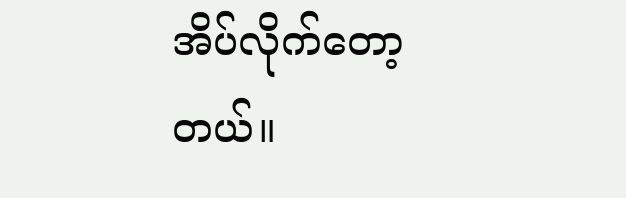အိပ်လိုက်တော့တယ်။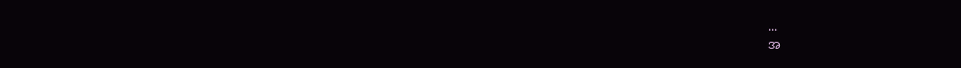...
အ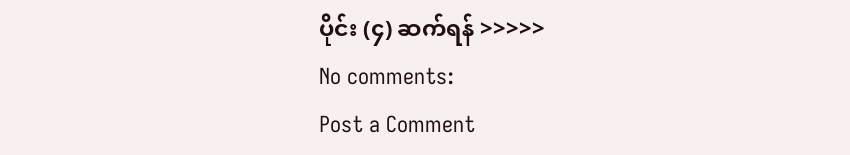ပိုင်း (၄) ဆက်ရန် >>>>>
No comments:
Post a Comment